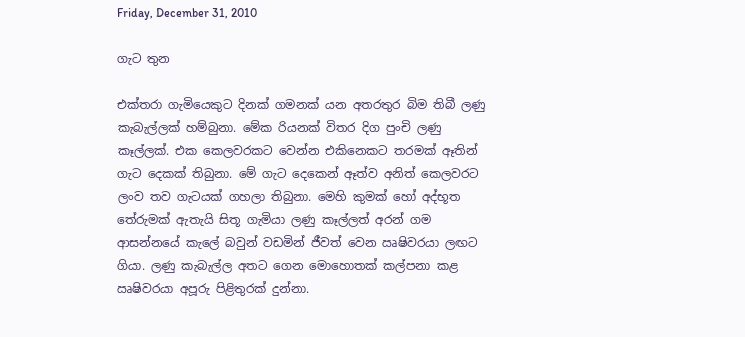Friday, December 31, 2010

ගැට තුන

එක්තරා ගැමියෙකුට දිනක් ගමනක් යන අතරතුර බිම තිබී ලණු කැබැල්ලක් හම්බුනා. මේක රියනක් විතර දිග පුංචි ලණු කෑල්ලක්. එක කෙලවරකට වෙන්න එකිනෙකට තරමක් ඈතින් ගැට දෙකක් තිබුනා. මේ ගැට දෙකෙන් ඈත්ව අනිත් කෙලවරට ලංව තව ගැටයක් ගහලා තිබුනා. මෙහි කුමක් හෝ අද්භූත තේරුමක් ඇතැයි සිතූ ගැමියා ලණු කෑල්ලත් අරන් ගම ආසන්නයේ කැලේ බවුන් වඩමින් ජීවත් වෙන ඍෂිවරයා ලඟට ගියා. ලණු කැබැල්ල අතට ගෙන මොහොතක් කල්පනා කළ ඍෂිවරයා අපූරු පිළිතුරක් දුන්නා.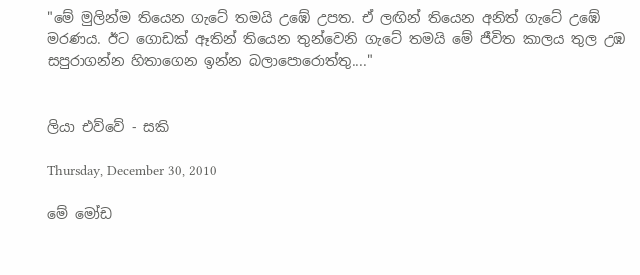"මේ මුලින්ම තියෙන ගැටේ තමයි උඹේ උපත. ඒ ලඟින් තියෙන අනිත් ගැටේ උඹේ මරණය. ඊට ගොඩක් ඈතින් තියෙන තුන්වෙනි ගැටේ තමයි මේ ජීවිත කාලය තුල උඹ සපුරාගන්න හිතාගෙන ඉන්න බලාපොරොත්තු...."


ලියා එව්වේ - සකි

Thursday, December 30, 2010

මේ මෝඩ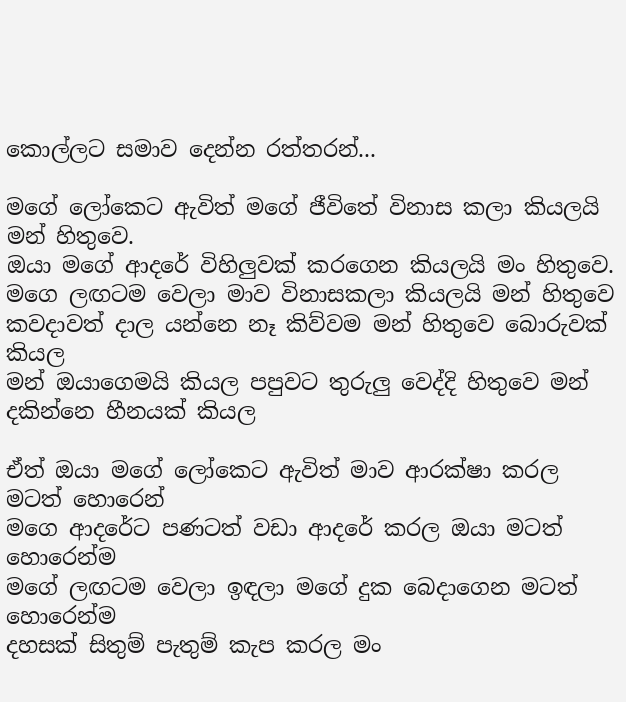කොල්ලට සමාව දෙන්න රත්තරන්...

මගේ ලෝකෙට ඇවිත් මගේ ජීවිතේ විනාස කලා කියලයි මන් හිතුවෙ.
ඔයා මගේ ආදරේ විහිලුවක් කරගෙන කියලයි මං හිතුවෙ.
මගෙ ලඟටම වෙලා මාව විනාසකලා කියලයි මන් හිතුවෙ
කවදාවත් දාල යන්නෙ නෑ කිව්වම මන් හිතුවෙ බොරුවක් කියල
මන් ඔයාගෙමයි කියල පපුවට තුරුලු වෙද්දි හිතුවෙ මන් දකින්නෙ හීනයක් කියල

ඒත් ඔයා මගේ ලෝකෙට ඇවිත් මාව ආරක්ෂා කරල මටත් හොරෙන්
මගෙ ආදරේට පණටත් වඩා ආදරේ කරල ඔයා මටත් හොරෙන්ම
මගේ ලඟටම වෙලා ඉඳලා මගේ දුක බෙදාගෙන මටත් හොරෙන්ම
දහසක් සිතුම් පැතුම් කැප කරල මං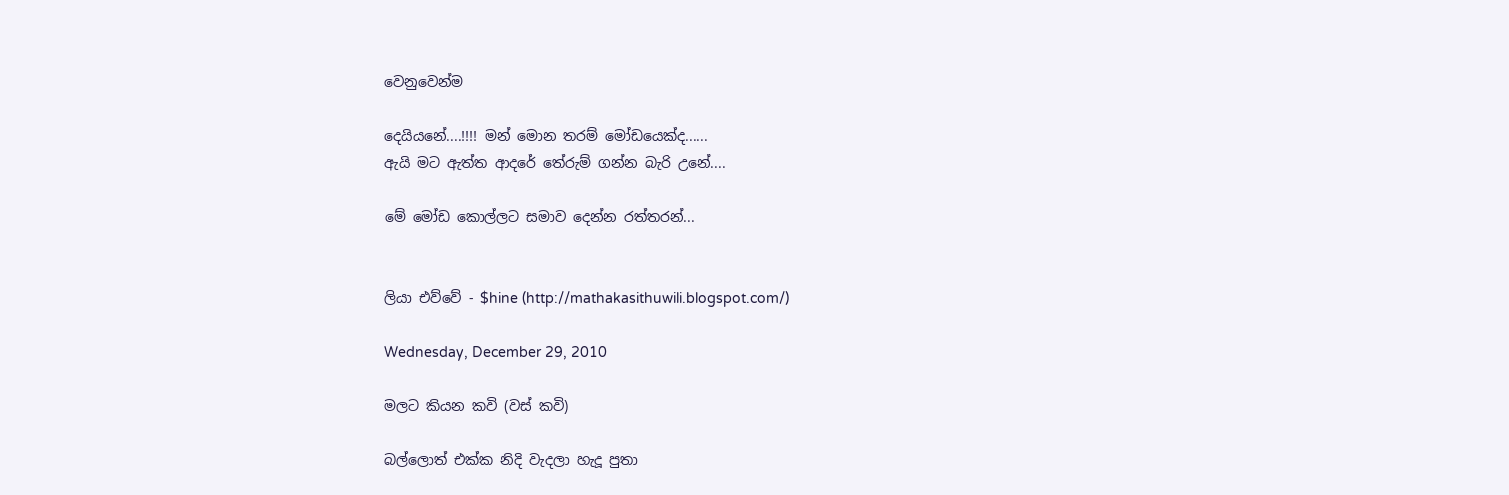වෙනුවෙන්ම

දෙයියනේ....!!!! මන් මොන තරම් මෝඩයෙක්ද......
ඇයි මට ඇත්ත ආදරේ තේරුම් ගන්න බැරි උනේ....

මේ මෝඩ කොල්ලට සමාව දෙන්න රත්තරන්...


ලියා එව්වේ - $hine (http://mathakasithuwili.blogspot.com/)

Wednesday, December 29, 2010

මලට කියන කවි (වස් කවි)

බල්ලොත් එක්ක නිදි වැදලා හැදූ පුතා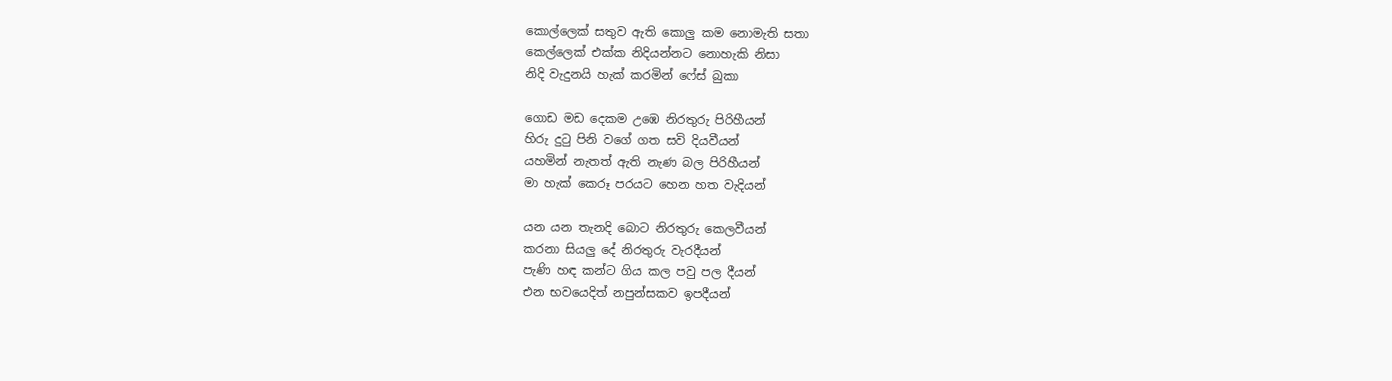කොල්ලෙක් සතුව ඇති කොලු කම නොමැති සතා
කෙල්ලෙක් එක්ක නිදියන්නට නොහැකි නිසා
නිදි වැදුනයි හැක් කරමින් ෆේස් බුකා

ගොඩ මඩ දෙකම උඹෙ නිරතුරු පිරිහීයන්
හිරු දුටු පිනි වගේ ගත සවි දියවීයන්
යහමින් නැතත් ඇති නැණ බල පිරිහීයන්
මා හැක් කෙරූ පරයට හෙන හත වැදියන්

යන යන තැනදි බොට නිරතුරු කෙලවීයන්
කරනා සියලු දේ නිරතුරු වැරදීයන්
පැණි හඳ කන්ට ගිය කල පවු පල දීයන්
එන භවයෙදිත් නපුන්සකව ඉපදීයන්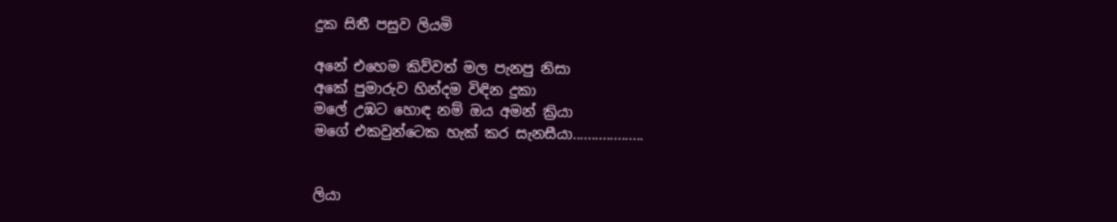දුක සිතී පසුව ලියමි

අනේ එහෙම කිව්වත් මල පැනපු නිසා
අකේ පුමාරුව හින්දම විඳින දුකා
මලේ උඹට හොඳ නම් ඔය අමන් ක්‍රියා
මගේ එකවුන්ටෙක හැක් කර සැනසීයා...................


ලියා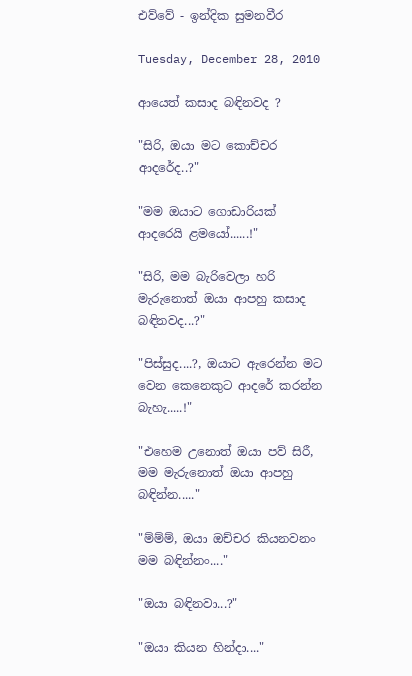එව්වේ - ඉන්දික සුමනවීර

Tuesday, December 28, 2010

ආයෙත් කසාද බඳිනවද ?

"සිරි, ඔයා මට කොච්චර ආදරේද..?"

"මම ඔයාට ගොඩාරියක් ආදරෙයි ළමයෝ......!"

"සිරි, මම බැරිවෙලා හරි මැරුනොත් ඔයා ආපහු කසාද බඳිනවද...?"

"පිස්සුද....?, ඔයාට ඇරෙන්න මට වෙන කෙනෙකුට ආදරේ කරන්න බැහැ.....!"

"එහෙම උනොත් ඔයා පව් සිරී, මම මැරුනොත් ඔයා ආපහු බඳින්න....."

"ම්ම්ම්, ඔයා ඔච්චර කියනවනං මම බඳින්නං...."

"ඔයා බඳිනවා...?"

"ඔයා කියන හින්දා...."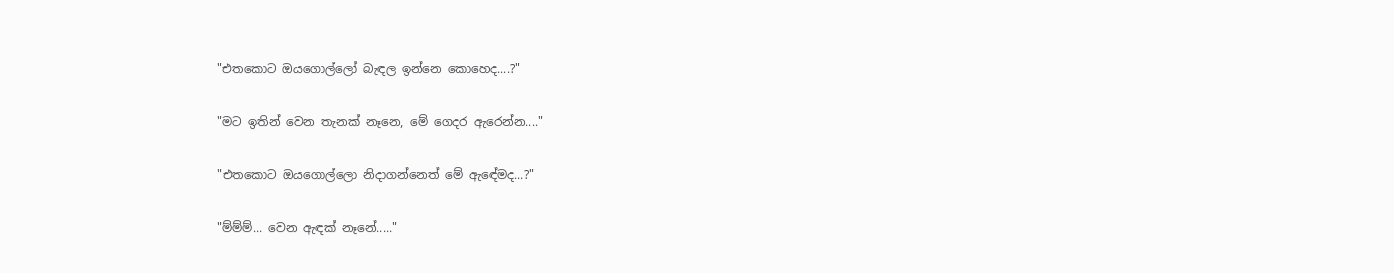"එතකොට ඔයගොල්ලෝ බැඳල ඉන්නෙ කොහෙද....?"

"මට ඉතින් වෙන තැනක් නෑනෙ, මේ ගෙදර ඇරෙන්න...."

"එතකොට ඔයගොල්ලො නිදාගන්නෙත් මේ ඇඳේමද...?"

"ම්ම්ම්... වෙන ඇඳක් නෑනේ....."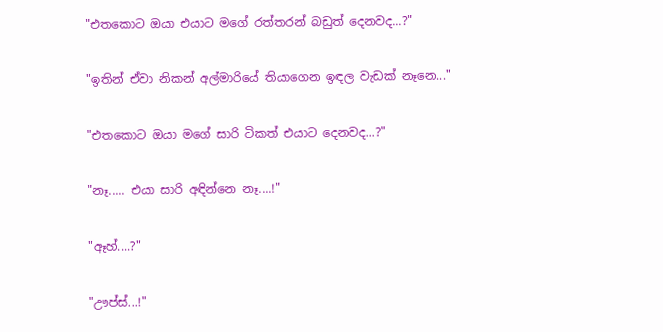"එතකොට ඔයා එයාට මගේ රත්තරන් බඩුත් දෙනවද...?"

"ඉතින් ඒවා නිකන් අල්මාරියේ තියාගෙන ඉඳල වැඩක් නෑනෙ..."

"එතකොට ඔයා මගේ සාරි ටිකත් එයාට දෙනවද...?"

"නෑ..... එයා සාරි අඳින්නෙ නෑ....!"

"ඈහ්....?"

"ඌප්ස්...!"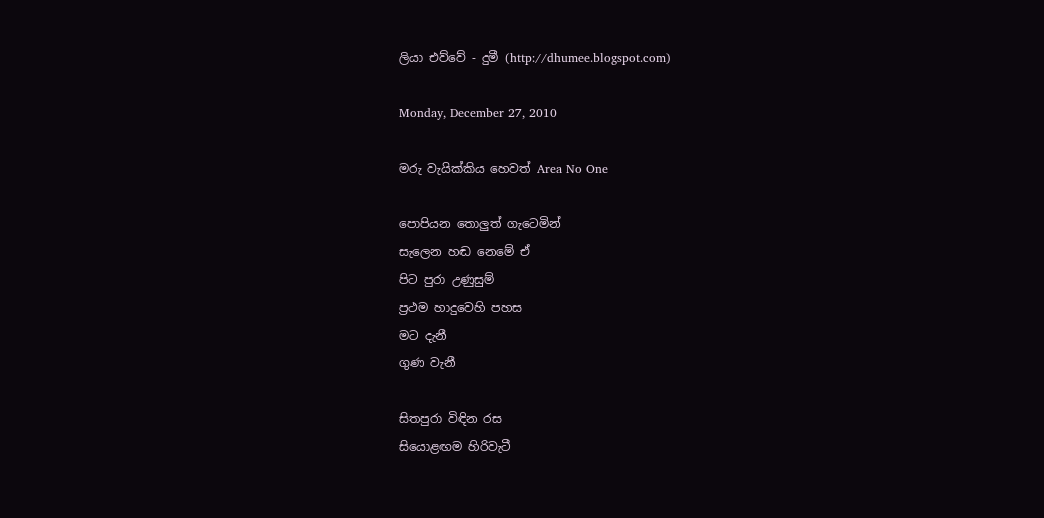ලියා එව්වේ - දුමී (http://dhumee.blogspot.com)

Monday, December 27, 2010

මරු වැයික්කිය හෙවත් Area No One

පොපියන තොලුත් ගැටෙමින්
සැලෙන හඬ නෙමේ ඒ
පිට පුරා උණුසුම්
ප්‍රථම හාදුවෙහි පහස
මට දැනී
ගුණ වැනී

සිතපුරා විඳින රස
සියොළඟම හිරිවැටී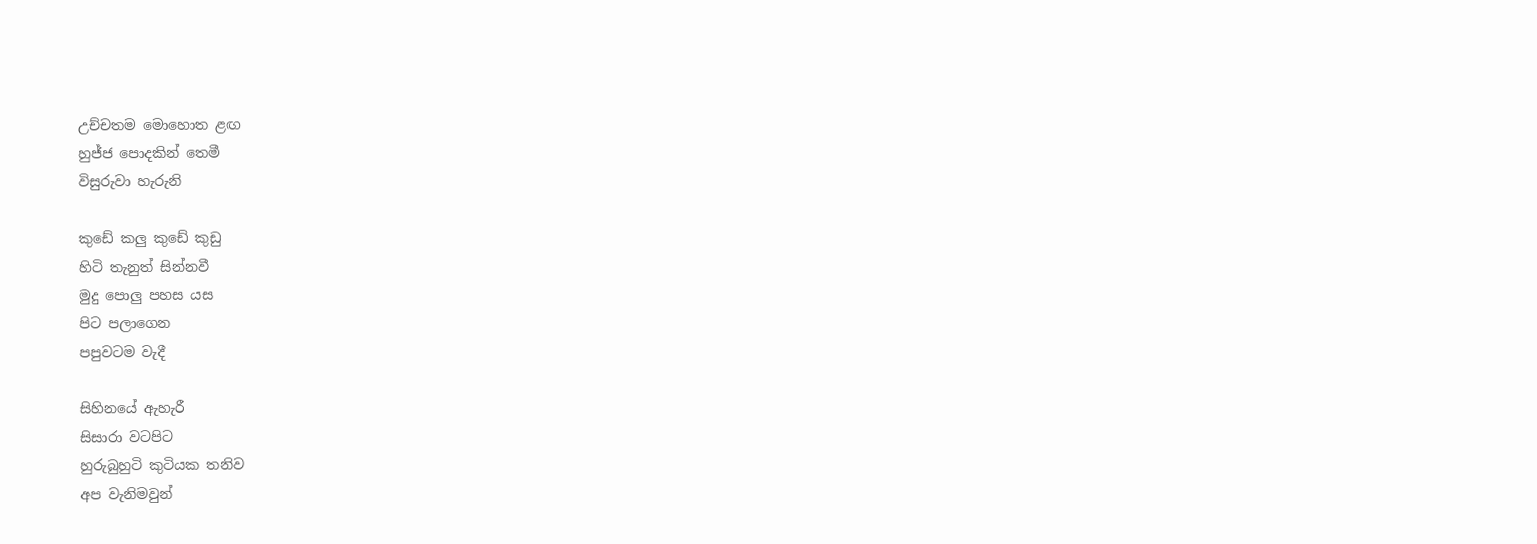උච්චතම මොහොත ළඟ
හුජ්ජ පොදකින් තෙමී
විසුරුවා හැරුනි

කුඩේ කලු කුඩේ කුඩු
හිටි තැනුත් සින්නවී
මුදු පොලු පහස යස
පිට පලාගෙන
පපුවටම වැදී

සිහිනයේ ඇහැරී
සිසාරා වටපිට
හුරුබුහුටි කුටියක තනිව
අප වැනිමවුන්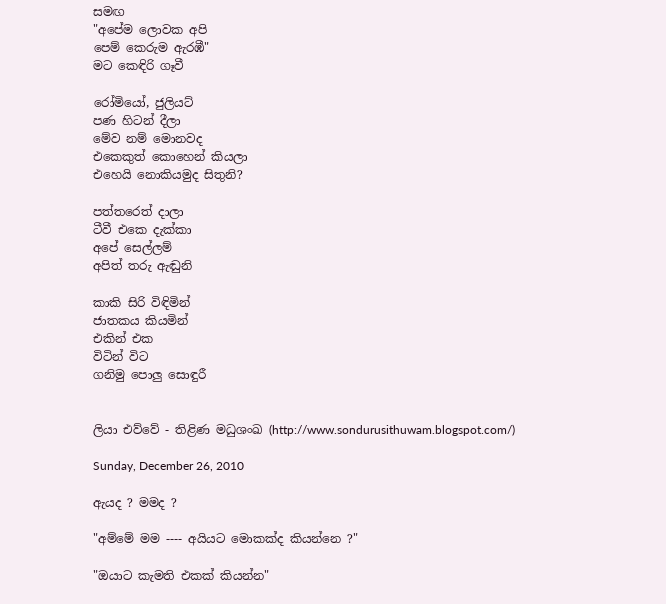සමඟ
"අපේම ලොවක අපි
පෙම් කෙරුම ඇරඹී"
මට කෙඳිරි ගෑවී

රෝමියෝ, ජුලියට්
පණ හිටන් දීලා
මේව නම් මොනවද
එකෙකුත් කොහෙන් කියලා
එහෙයි නොකියමුද සිතුනි?

පත්තරෙත් දාලා
ටීවී එකෙ දැක්කා
අපේ සෙල්ලම්
අපිත් තරු ඇඬුනි

කාකි සිරි විඳිමින්
ජාතකය කියමින්
එකින් එක
විටින් විට
ගනිමු පොලු සොඳුරී


ලියා එව්වේ - තිළිණ මධුශංඛ (http://www.sondurusithuwam.blogspot.com/)

Sunday, December 26, 2010

ඇයද ? මමද ?

"අම්මේ මම ---- අයියට මොකක්ද කියන්නෙ ?"

"ඔයාට කැමති එකක් කියන්න"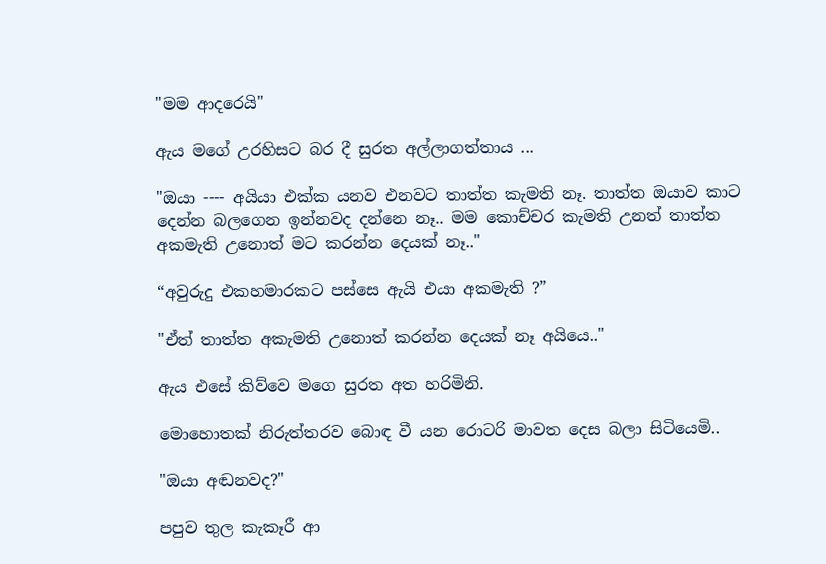"මම ආදරෙයි"

ඇය මගේ උරහිසට බර දී සුරත අල්ලාගත්තාය ...

"ඔයා ---- අයියා එක්ක යනව එනවට තාත්ත කැමති නෑ. තාත්ත ඔයාව කාට දෙන්න බලගෙන ඉන්නවද දන්නෙ නෑ.. මම කොච්චර කැමති උනත් තාත්ත අකමැති උනොත් මට කරන්න දෙයක් නෑ.."

“අවුරුදු එකහමාරකට පස්සෙ ඇයි එයා අකමැති ?”

"ඒත් තාත්ත අකැමති උනොත් කරන්න දෙයක් නෑ අයියෙ.."

ඇය එසේ කිව්වෙ මගෙ සුරත අත හරිමිනි.

මොහොතක් නිරුත්තරව බොඳ වී යන රොටරි මාවත දෙස බලා සිටියෙමි..

"ඔයා අඬනවද?"

පපුව තුල කැකෑරී ආ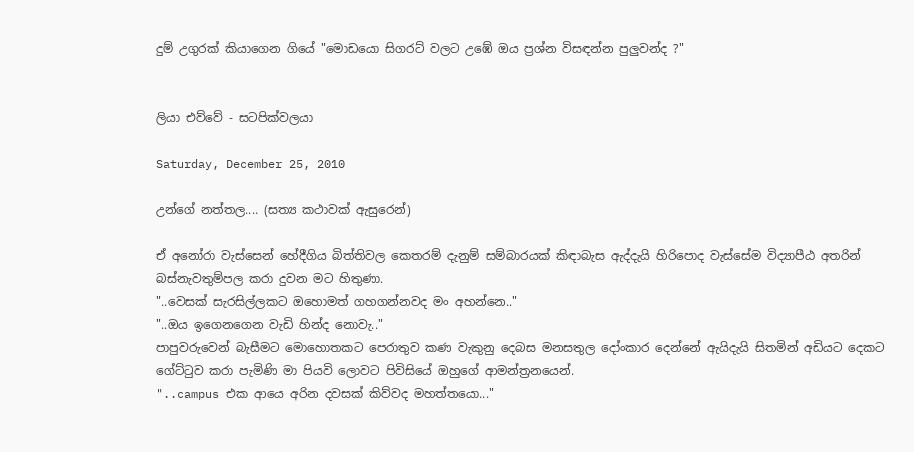දුම් උගුරක් කියාගෙන ගියේ "මොඩයො සිගරට් වලට උඹේ ඔය ප්‍රශ්න විසඳන්න පුලුවන්ද ?"


ලියා එව්වේ - සටපික්වලයා

Saturday, December 25, 2010

උන්ගේ නත්තල.... (සත්‍ය කථාවක් ඇසුරෙන්)

ඒ අනෝරා වැස්සෙන් හේදීගිය බිත්තිවල කෙතරම් දැනුම් සම්බාරයක් කිඳාබැස ඇද්දැයි හිරිපොද වැස්සේම විද්‍යාපීඨ අතරින් බස්නැවතුම්පල කරා දුවන මට හිතුණා.
"..වෙසක් සැරසිල්ලකට ඔහොමත් ගහගන්නවද මං අහන්නෙ.."
"..ඔය ඉගෙනගෙන වැඩි හින්ද නොවැ.."
පාපුවරුවෙන් බැසීමට මොහොතකට පෙරාතුව කණ වැකුනු දෙබස මනසතුල දෝංකාර දෙන්නේ ඇයිදැයි සිතමින් අඩියට දෙකට ගේට්ටුව කරා පැමිණි මා පියවි ලොවට පිවිසියේ ඔහුගේ ආමන්ත්‍රනයෙන්.
"..campus එක ආයෙ අරින දවසක් කිව්වද මහත්තයො..."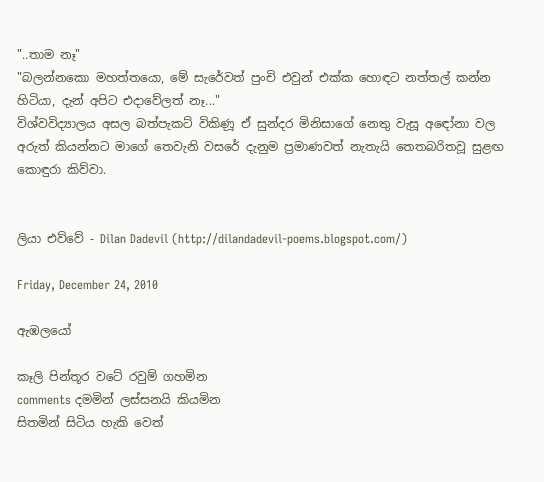"..තාම නෑ"
"බලන්නකො මහත්තයො, මේ සැරේවත් පුංචි එවුන් එක්ක හොඳට නත්තල් කන්න හිටියා, දැන් අපිට එදාවේලත් නෑ..."
විශ්වවිද්‍යාලය අසල බත්පැකට් විකිණූ ඒ සුන්දර මිනිසාගේ නෙතු වැසූ අඳෝනා වල අරුත් කියන්නට මාගේ තෙවැනි වසරේ දැනුම ප්‍රමාණවත් නැතැයි තෙතබරිතවූ සුළඟ කොඳුරා කිව්වා.


ලියා එව්වේ - Dilan Dadevil (http://dilandadevil-poems.blogspot.com/)

Friday, December 24, 2010

ඇඹලයෝ

කෑලි පින්තූර වටේ රවුම් ගහමින
comments දමමින් ලස්සනයි කියමින
සිතමින් සිටිය හැකි වෙත්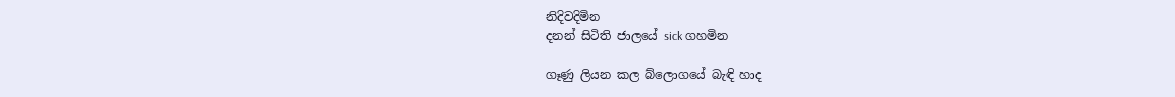නිදිවදිමින
දනන් සිටිති ජාලයේ sick ගහමින

ගෑණු ලියන කල බ්ලොගයේ බැඳි හාද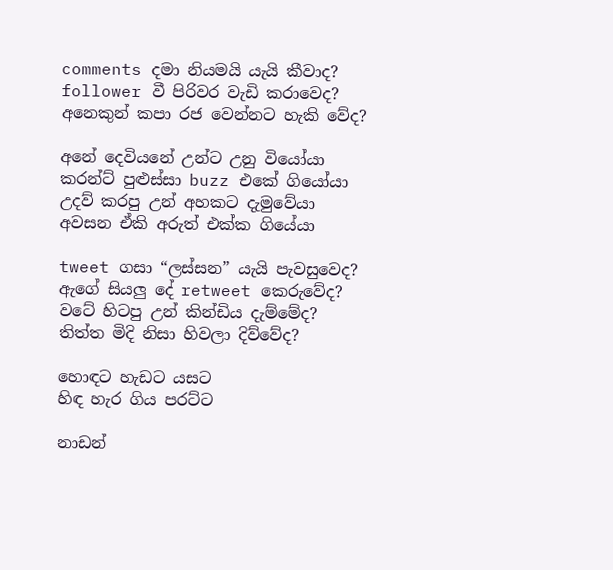comments දමා නියමයි යැයි කීවාද?
follower වී පිරිවර වැඩි කරාවෙද?
අනෙකුන් කපා රජ වෙන්නට හැකි වේද?

අනේ දෙවියනේ උන්ට උනු වියෝයා
කරන්ට් පුළුස්සා buzz එකේ ගියෝයා
උදව් කරපු උන් අහකට දැමුවේයා
අවසන ඒකි අරුත් එක්ක ගියේයා

tweet ගසා “ලස්සන” යැයි පැවසුවෙද?
ඇගේ සියලු දේ retweet කෙරුවේද?
වටේ හිටපු උන් කින්ඩිය දැම්මේද?
තිත්ත මිදි නිසා හිවලා දිව්වේද?

හොඳට හැඩට යසට
හිඳ හැර ගිය පරට්ට

නාඩන්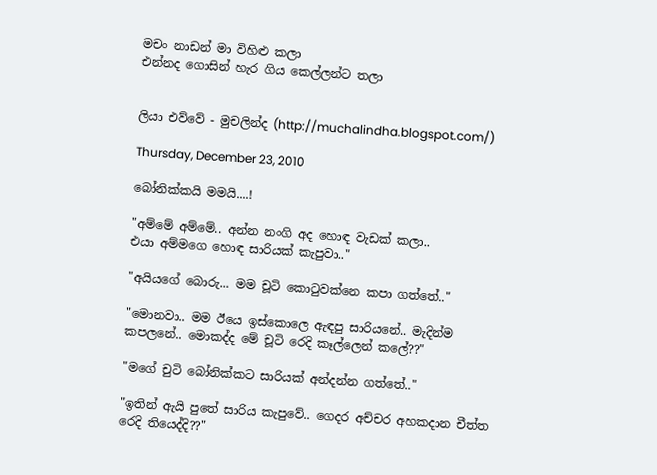මචං නාඩන් මා විහිළු කලා
එන්නද ගොසින් හැර ගිය කෙල්ලන්ට තලා


ලියා එව්වේ - මුචලින්ද (http://muchalindha.blogspot.com/)

Thursday, December 23, 2010

බෝනික්කයි මමයි....!

"අම්මේ අම්මේ.. අන්න නංගි අද හොඳ වැඩක් කලා..
එයා අම්මගෙ හොඳ සාරියක් කැපුවා.."

"අයියගේ බොරු... මම චූටි කො‍ටුවක්නෙ කපා ගත්තේ.."

"මොනවා.. මම ඊයෙ ඉස්කොලෙ ඇඳපු සාරියනේ.. මැදින්ම කපලනේ.. මොකද්ද මේ චූටි රෙදි කෑල්ලෙන් කලේ??"

"මගේ චුටි බෝනික්කට සාරියක් අන්දන්න ගත්තේ.."

"ඉතින් ඇයි පුතේ සාරිය කැපුවේ.. ගෙදර අච්චර අහකදාන චීත්ත රෙදි තියෙද්දි??"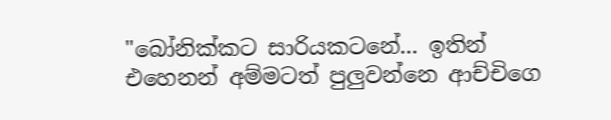"බෝනික්කට සාරියකටනේ... ඉතින් එහෙනන් අම්මටත් පුලුවන්නෙ ආච්චිගෙ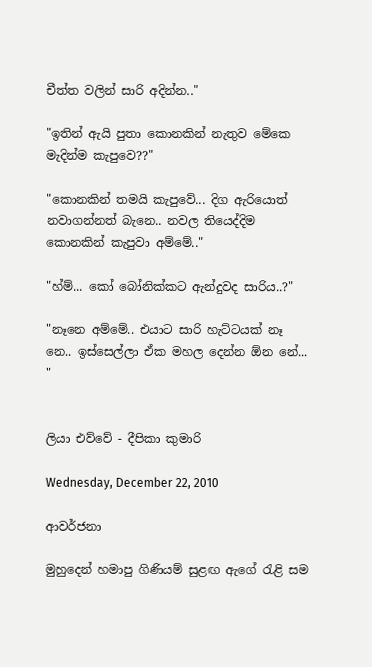චීත්ත වලින් සාරි අදින්න.."

"ඉතින් ඇයි පුතා කොනකින් නැතුව මේකෙ මැදින්ම කැපුවෙ??"

"කොනකින් තමයි කැපුවේ... දිග ඇරියොත් නවාගන්නත් බැනෙ.. නවල තියෙද්දිම කොනකින් කැපුවා අම්මේ.."

"හ්ම්... කෝ බෝනික්කට ඇන්දුවද සාරිය..?"

"නෑනෙ අම්මේ.. එයාට සාරි හැට්ටයක් නෑ නෙ.. ඉස්සෙල්ලා ඒක මහල දෙන්න ඕන නේ... "


ලියා එව්වේ - දීපිකා කුමාරි

Wednesday, December 22, 2010

ආවර්ජනා

මුහුදෙන් හමාපු ගිණියම් සුළඟ ඇගේ රැළි සම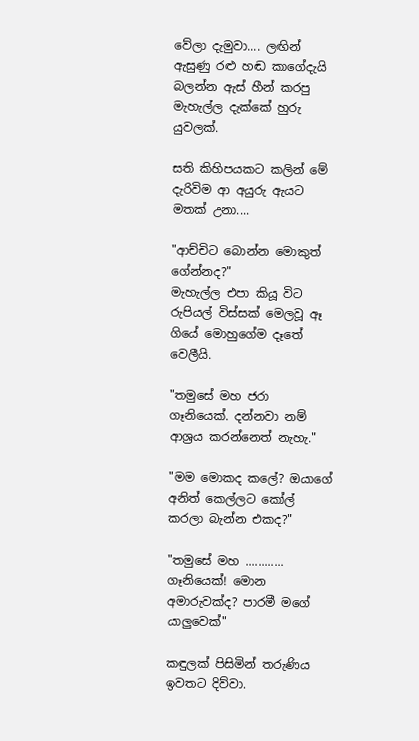වේලා දැමුවා.... ලඟින් ඇසුණු රළු හඬ කාගේදැයි බලන්න ඇස් හීන් කරපු මැහැල්ල දැක්කේ හුරු යුවලක්.

සති කිහිපයකට කලින් මේ දැරිවිම ආ අයුරු ඇයට මතක් උනා....

"ආච්චිට බොන්න මොකුත් ගේන්නද?"
මැහැල්ල එපා කියූ විට රුපියල් විස්සක් මෙලවූ ඈ ගියේ මොහුගේම දෑතේ වෙලීයි.

"තමුසේ මහ ජරා ගෑනියෙක්. දන්නවා නම් ආශ්‍රය කරන්නෙත් නැහැ."

"මම මොකද කලේ? ඔයාගේ අනිත් කෙල්ලට කෝල් කරලා බැන්න එකද?"

"තමුසේ මහ ............ ගෑනියෙක්! මොන අමාරුවක්ද? පාරමී මගේ යාලුවෙක්"

කඳුලක් පිසිමින් තරුණිය ඉවතට දිව්වා.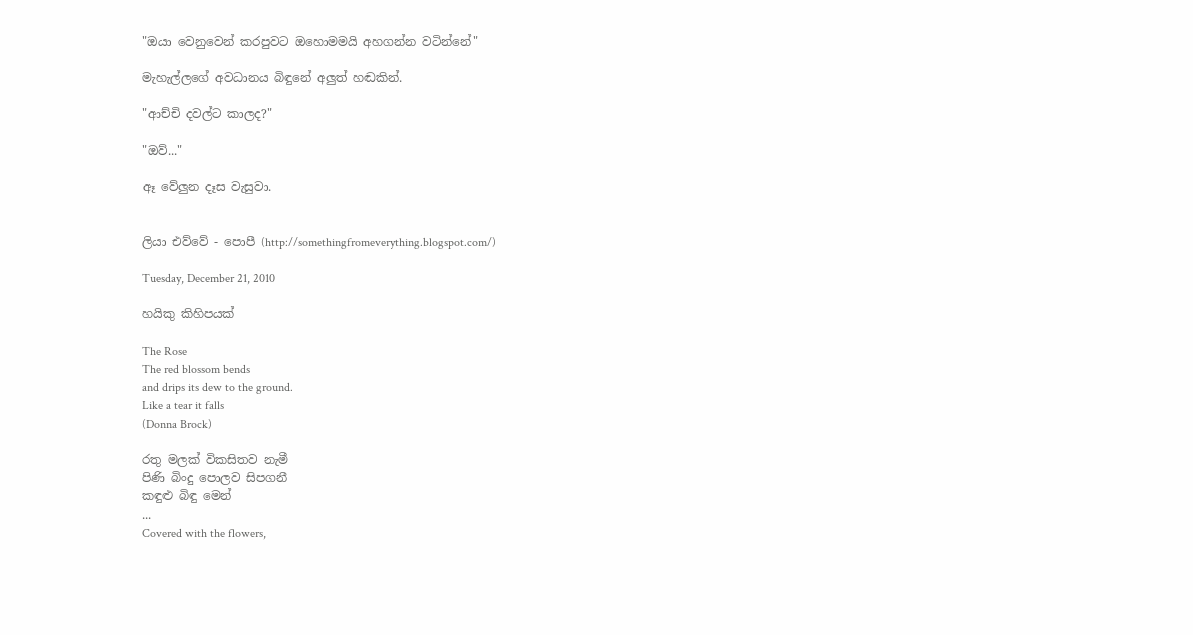"ඔයා වෙනුවෙන් කරපුවට ඔහොමමයි අහගන්න වටින්නේ"

මැහැල්ලගේ අවධානය බිඳුනේ අලුත් හඬකින්.

"ආච්චි දවල්ට කාලද?"

"ඔව්..."

ඈ වේලුන දෑස වැසුවා.


ලියා එව්වේ - පොපී (http://somethingfromeverything.blogspot.com/)

Tuesday, December 21, 2010

හයිකු කිහිපයක්

The Rose
The red blossom bends
and drips its dew to the ground.
Like a tear it falls
(Donna Brock)

රතු මලක් විකසිතව නැමී
පිණි බිංදු පොලව සිපගනී
කඳුළු බිඳු මෙන්
...
Covered with the flowers,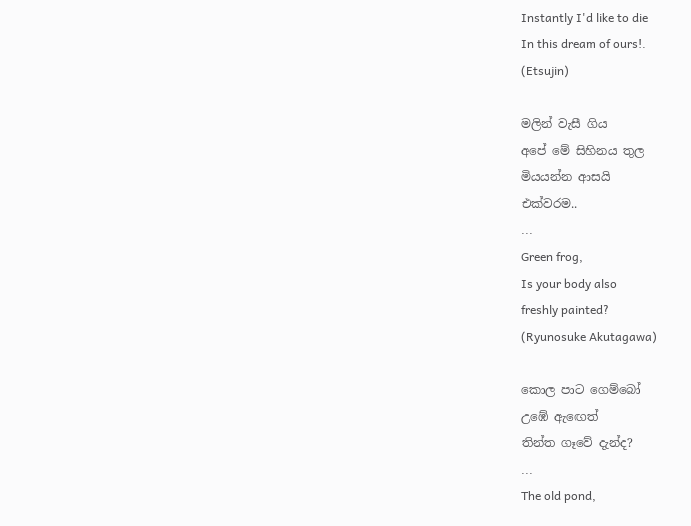Instantly I'd like to die
In this dream of ours!.
(Etsujin)

මලින් වැසී ගිය
අපේ මේ සිහිනය තුල
මියයන්න ආසයි
එක්වරම..
...
Green frog,
Is your body also
freshly painted?
(Ryunosuke Akutagawa)

කොල පාට ගෙම්බෝ
උඹේ ඇඟෙත්
තින්ත ගෑවේ දැන්ද?
...
The old pond,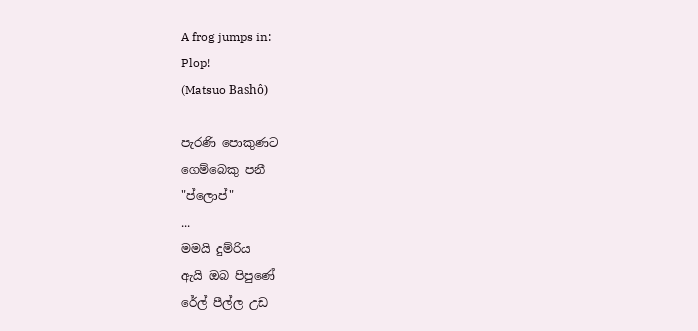A frog jumps in:
Plop!
(Matsuo Bashô)

පැරණි පොකුණට
ගෙම්බෙකු පනී
"ප්ලොප්"
...
මමයි දුම්රිය
ඇයි ඔබ පිපුණේ
රේල් පීල්ල උඩ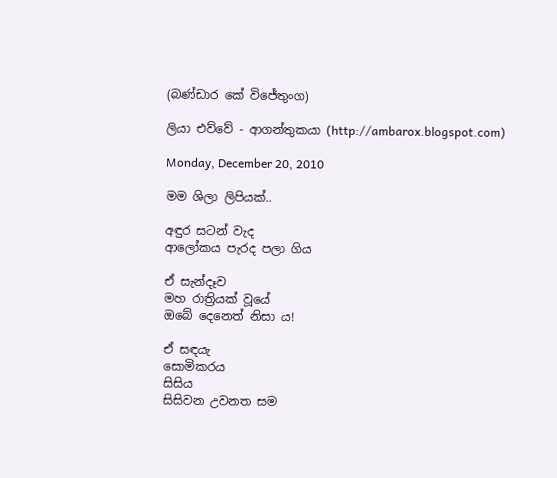(බණ්ඩාර කේ විජේතුංග)

ලියා එව්වේ - ආගන්තුකයා (http://ambarox.blogspot.com)

Monday, December 20, 2010

මම ශිලා ලිපියක්..

අඳුර සටන් වැද
ආලෝකය පැරද පලා ගිය

ඒ සැන්දෑව
මහ රාත්‍රියක් වූයේ
ඔබේ දෙනෙත් නිසා ය!

ඒ සඳයැ
සොමිකරය
සිසිය
සිසිවන උවනත සම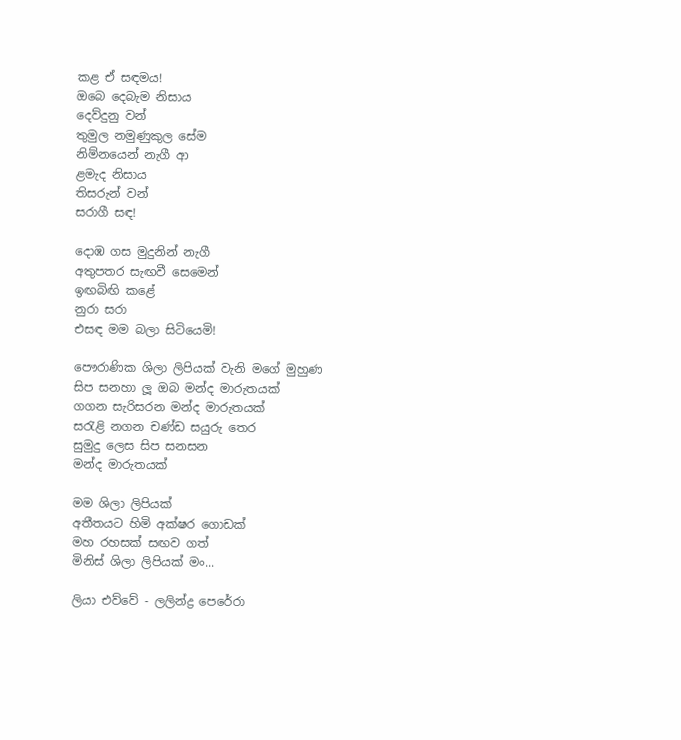කළ ඒ සඳමය!
ඔබෙ දෙබැම නිසාය
දෙව්දුනු වන්
තුමුල නමුණුකුල සේම
නිම්නයෙන් නැගී ආ
ළමැද නිසාය
තිසරුන් වන්
සරාගී සඳ!

දොඹ ගස මුදුනින් නැගී
අතුපතර සැඟවී සෙමෙන්
ඉඟබිඟි කළේ
නුරා සරා
එසඳ මම බලා සිටියෙමි!

පෞරාණික ශිලා ලිපියක් වැනි මගේ මුහුණ
සිප සනහා ලූ ඔබ මන්ද මාරුතයක්
ගගන සැරිසරන මන්ද මාරුතයක්
සරැළි නගන චණ්ඩ සයුරු තෙර
සුමුදු ලෙස සිප සනසන
මන්ද මාරුතයක්

මම ශිලා ලිපියක්
අතීතයට හිමි අක්ෂර ගොඩක්
මහ රහසක් සඟව ගත්
මිනිස් ශිලා ලිපියක් මං...

ලියා එව්වේ - ලලින්ද්‍ර පෙරේරා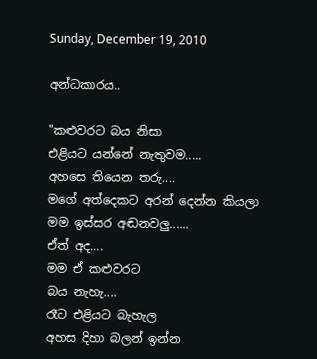Sunday, December 19, 2010

අන්ධකාරය..

"කළුවරට බය නිසා
එළියට යන්නේ නැතුවම.....
අහසෙ තියෙන තරු....
මගේ අත්දෙකට අරන් දෙන්න කියලා
මම ඉස්සර අඬනවලු......
ඒත් අද....
මම ඒ කළුවරට
බය නැහැ....
රෑට එළියට බැහැල
අහස දිහා බලන් ඉන්න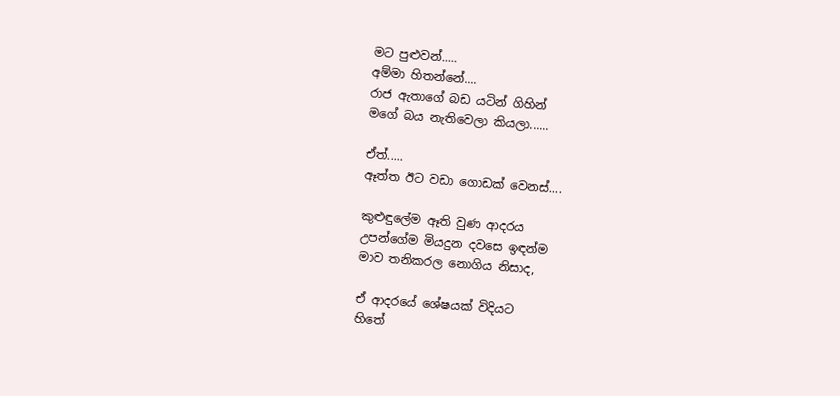මට පුළුවන්.....
අම්මා හිතන්නේ....
රාජ ඇතාගේ බඩ යටින් ගිහින්
මගේ බය නැතිවෙලා කියලා......

ඒත්.....
ඈත්ත ඊට වඩා ගොඩක් වෙනස්....

කුළුඳුලේම ඈති වුණ ආදරය
උපන්ගේම මියදුන දවසෙ ඉඳන්ම
මාව තනිකරල නොගිය නිසාද,

ඒ ආදරයේ ශේෂයක් විදියට
හිතේ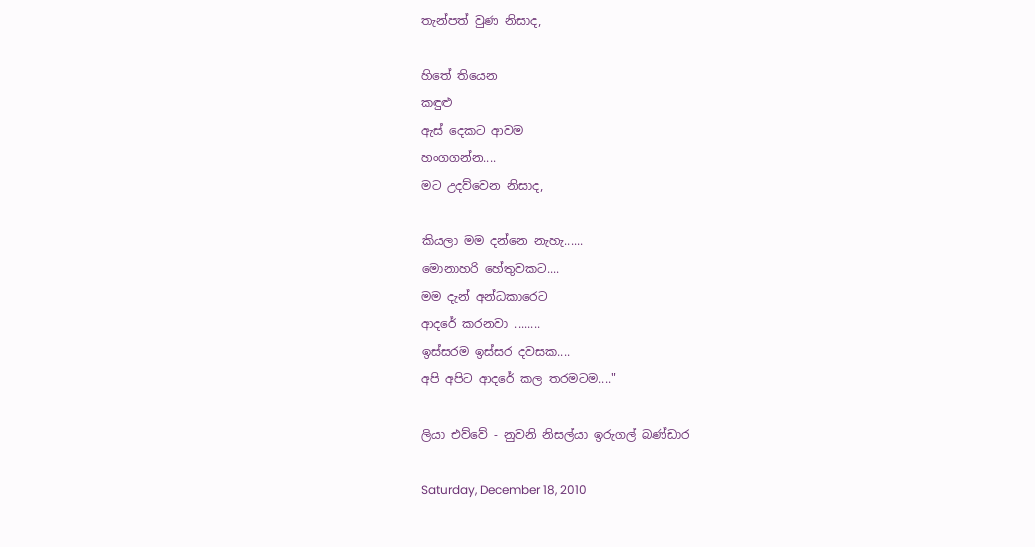තැන්පත් වුණ නිසාද,

හිතේ තියෙන
කඳුළු
ඇස් දෙකට ආවම
හංගගන්න....
මට උදව්වෙන නිසාද,

කියලා මම දන්නෙ නැහැ......
මොනාහරි හේතුවකට....
මම දැන් අන්ධකාරෙට
ආදරේ කරනවා ........
ඉස්සරම ඉස්සර දවසක....
අපි අපිට ආදරේ කල තරමටම...."

ලියා එව්වේ - නුවනි නිසල්යා ඉරුගල් බණ්ඩාර

Saturday, December 18, 2010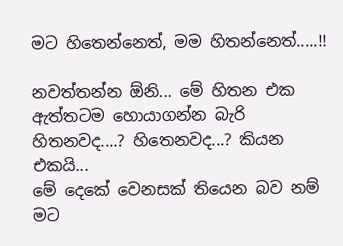මට හිතෙන්නෙත්, මම හිතන්නෙත්.....!!

නවත්තන්න ඕනි... මේ හිතන එක
ඇත්තටම හොයාගන්න බැරි
හිතනවද....? හිතෙනවද...? කියන එකයි...
මේ දෙකේ වෙනසක් තියෙන බව නම්
මට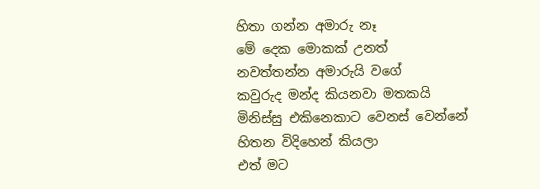හිතා ගන්න අමාරු නෑ
මේ දෙක මොකක් උනත්
නවත්තන්න අමාරුයි වගේ
කවුරුද මන්ද කියනවා මතකයි
මිනිස්සු එකිනෙකාට වෙනස් වෙන්නේ
හිතන විදිහෙන් කියලා
එත් මට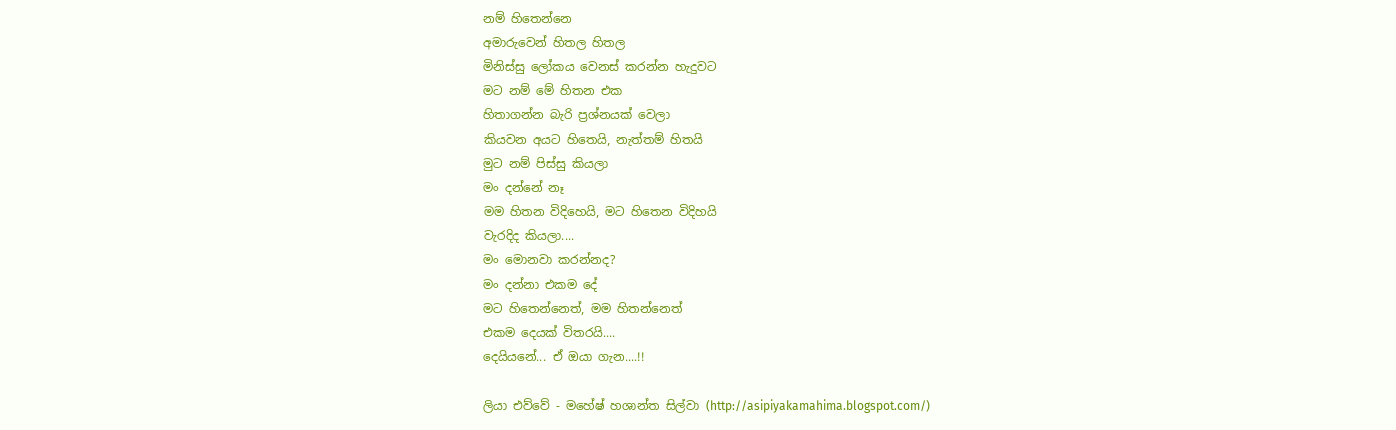නම් හිතෙන්නෙ
අමාරුවෙන් හිතල හිතල
මිනිස්සු ලෝකය වෙනස් කරන්න හැදුවට
මට නම් මේ හිතන එක
හිතාගන්න බැරි ප්‍රශ්නයක් වෙලා
කියවන අයට හිතෙයි, නැත්තම් හිතයි
මුට නම් පිස්සු කියලා
මං දන්නේ නෑ
මම හිතන විදිහෙයි, මට හිතෙන විදිහයි
වැරදිද කියලා....
මං මොනවා කරන්නද?
මං දන්නා එකම දේ
මට හිතෙන්නෙත්, මම හිතන්නෙත්
එකම දෙයක් විතරයි....
දෙයියනේ... ඒ ඔයා ගැන....!!

ලියා එව්වේ - මහේෂ් හශාන්ත සිල්වා (http://asipiyakamahima.blogspot.com/)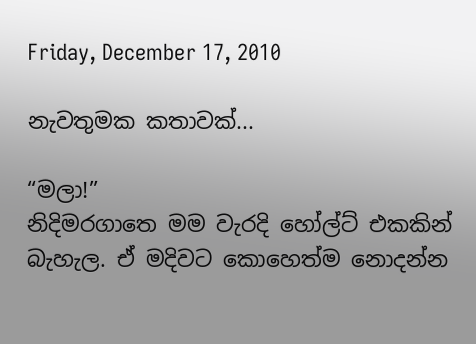Friday, December 17, 2010

නැවතුමක කතාවක්...

“මලා!”
නිදිමරගාතෙ මම වැරදි හෝල්ට් එකකින් බැහැල. ඒ මදිවට කොහෙත්ම නොදන්න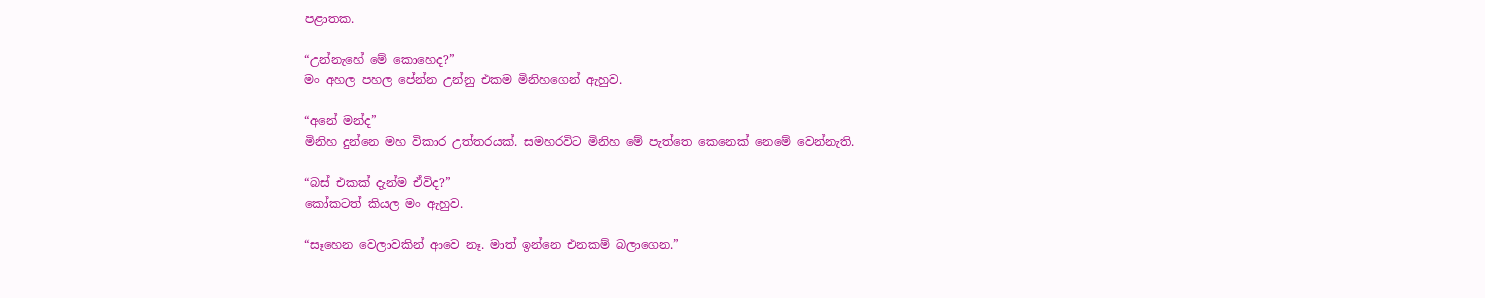පළාතක.

“උන්නැහේ මේ කොහෙද?”
මං අහල පහල පේන්න උන්නු එකම මිනිහගෙන් ඇහුව.

“අනේ මන්ද”
මිනිහ දුන්නෙ මහ විකාර උත්තරයක්. සමහරවිට මිනිහ මේ පැත්තෙ කෙනෙක් නෙමේ වෙන්නැති.

“බස් එකක් දැන්ම ඒවිද?”
කෝකටත් කියල මං ඇහුව.

“සෑහෙන වෙලාවකින් ආවෙ නෑ. මාත් ඉන්නෙ එනකම් බලාගෙන.”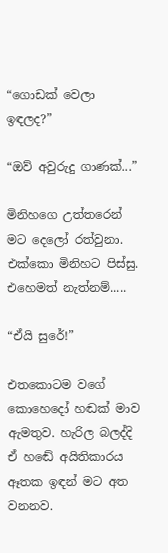“ගොඩක් වෙලා ඉඳලද?”

“ඔව් අවුරුදු ගාණක්...”

මිනිහගෙ උත්තරෙන් මට දෙලෝ රත්වුනා. එක්කො මිනිහට පිස්සු. එහෙමත් නැත්නම්.....

“ඒයි සුරේ!”

එතකොටම වගේ කොහෙදෝ හඬක් මාව ඇමතුව. හැරිල බලද්දි ඒ හඬේ අයිතිකාරය ඈතක ඉඳන් මට අත වනනව.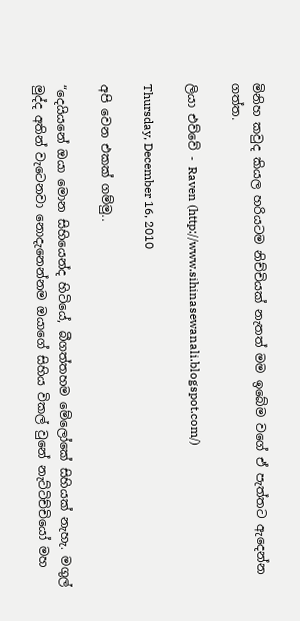මිනිහ කවුද කියල හරියටම නිච්චියක් නැතත් මම ඉබේම වගේ ඒ පැත්තට ඇදෙන්න ගත්ත.

ලියා එව්වේ - Raven (http://www.sihinasewanali.blogspot.com/)

Thursday, December 16, 2010

අපි වෙන එකක් ගම්මු..

“දෙයියනේ ඔයා මොන සිහියෙන්ද හිටියේ, බීගත්තහම මේලෝකේ සිහියක් නැහැ. මගුල් මුද්ද අතින් වැටෙනවා නොදැනෙන්නම ඔයාගේ සිහිය විකල් වුනේ නැට්ටිච්චියෝ මහ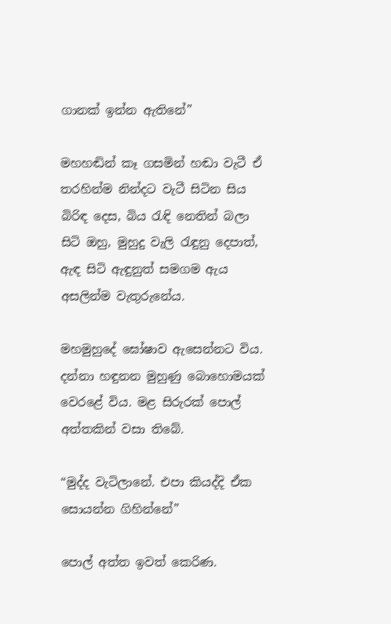ගානක් ඉන්න ඇතිනේ”

මහහඬින් කෑ ගසමින් හඬා වැටී ඒ තරහින්ම නින්දට වැටී සිටින සිය බිරිඳ දෙස, බිය රැඳි නෙතින් බලා සිටි ඔහු, මුහුදු වැලි රැඳුනු දෙපාත්, ඇඳ සිටි ඇඳුනුත් සමගම ඇය අසලින්ම වැතුරුනේය.

මහමුහුදේ ඝෝෂාව ඇසෙන්නට විය. දන්නා හඳුනන මුහුණු බොහොමයක් වෙරළේ විය. මළ සිරුරක් පොල් අත්තකින් වසා තිබේ.

“මුද්ද වැටිලානේ. එපා කියද්දි ඒක සොයන්න ගිහින්නේ”

පොල් අත්ත ඉවත් කෙරිණ.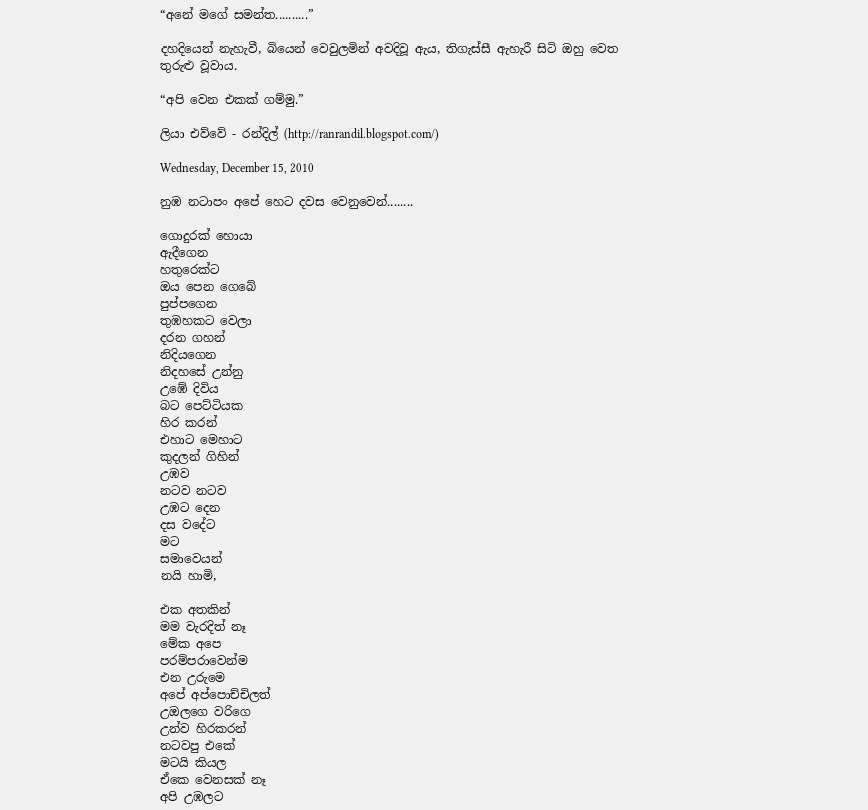“අනේ මගේ සමන්ත..........”

දහදියෙන් නැහැවී, බියෙන් වෙවුලමින් අවදිවූ ඇය, තිගැස්සී ඇහැරී සිටි ඔහු වෙත තුරුළු වූවාය.

“අපි වෙන එකක් ගම්මු.”

ලියා එව්වේ - රන්දිල් (http://ranrandil.blogspot.com/)

Wednesday, December 15, 2010

නුඹ නටාපං අපේ හෙට දවස වෙනුවෙන්........

ගොදුරක් හොයා
ඇදීගෙන
හතුරෙක්ට
ඔය පෙන ගෙබේ
පුප්පගෙන
තුඹහකට වෙලා
දරන ගහන්
නිදියගෙන
නිදහසේ උන්නු
උඹේ දිවිය
බට පෙට්ටියක
හිර කරන්
එහාට මෙහාට
කුදලන් ගිහින්
උඹව
නටව නටව
උඹට දෙන
දස වදේට
මට
සමාවෙයන්
නයි හාමි,

එක අතකින්
මම වැරදිත් නෑ
මේක අපෙ
පරම්පරාවෙන්ම
එන උරුමෙ
අපේ අප්පොච්චිලත්
උඔලගෙ වරිගෙ
උන්ව හිරකරන්
නටවපු එකේ
මටයි කියල
ඒකෙ වෙනසක් නෑ
අපි උඹලට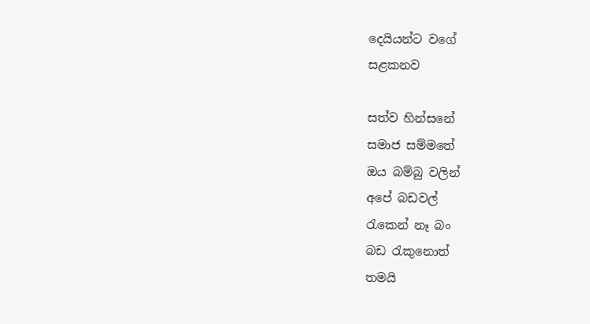දෙයියන්ට වගේ
සළකනව

සත්ව හින්සනේ
සමාජ සම්මතේ
ඔය බම්බු වලින්
අපේ බඩවල්
රැකෙන් නෑ බං
බඩ රැකුනොත්
තමයි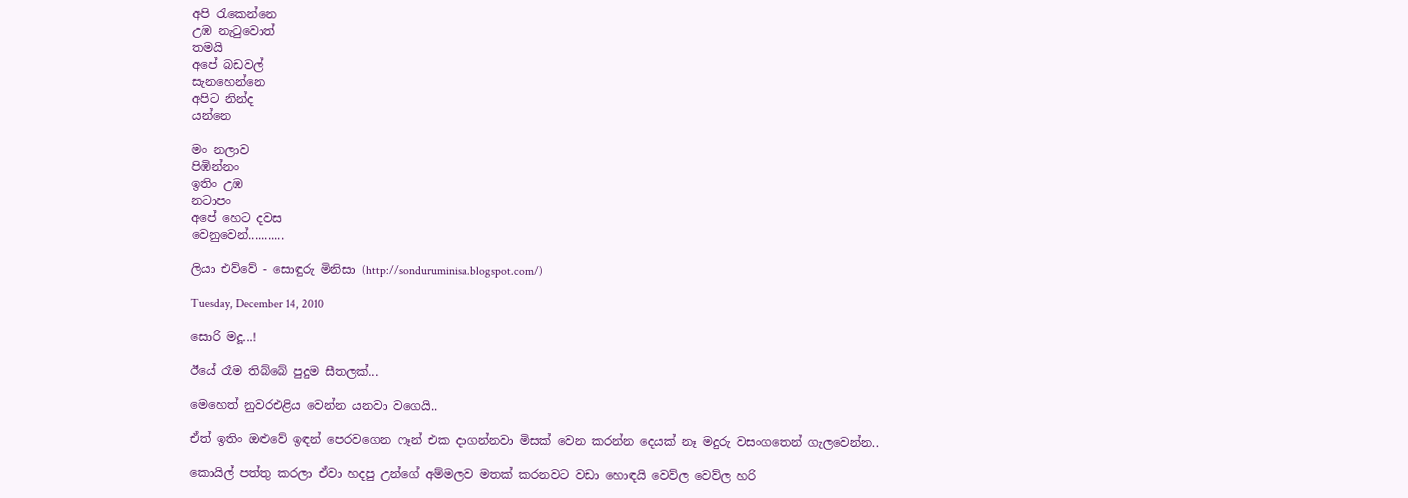අපි රැකෙන්නෙ
උඹ නැටුවොත්
තමයි
අපේ බඩවල්
සැනහෙන්නෙ
අපිට නින්ද
යන්නෙ

මං නලාව
පිඹින්නං
ඉතිං උඹ
නටාපං
අපේ හෙට දවස
වෙනුවෙන්...........

ලියා එව්වේ - සොඳුරු මිනිසා (http://sonduruminisa.blogspot.com/)

Tuesday, December 14, 2010

සොරි මදූ...!

ඊයේ රෑම තිබ්බේ පුදුම සීතලක්...

මෙහෙත් නුවරඑළිය වෙන්න යනවා වගෙයි..

ඒත් ඉතිං ඔළුවේ ඉඳන් පෙරවගෙන ෆෑන් එක දාගන්නවා මිසක් වෙන කරන්න දෙයක් නෑ මදුරු වසංගතෙන් ගැලවෙන්න..

කොයිල් පත්තු කරලා ඒවා හදපු උන්ගේ අම්මලව මතක් කරනවට වඩා හොඳයි වෙව්ල වෙව්ල හරි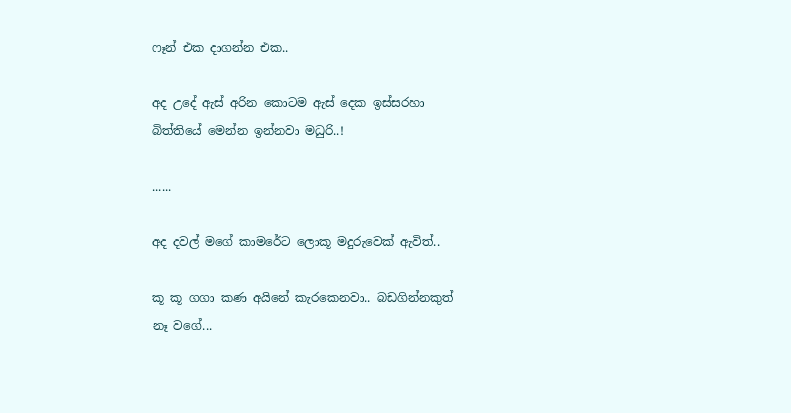ෆෑන් එක දාගන්න එක..

අද උදේ ඇස් අරින කොටම ඇස් දෙක ඉස්සරහා බිත්තියේ මෙන්න ඉන්නවා මධුරි..!

......

අද දවල් මගේ කාමරේට ලොකූ මදුරුවෙක් ඇවිත්..

කූ කූ ගගා කණ අයිනේ කැරකෙනවා.. බඩගින්න‍කුත් නෑ වගේ...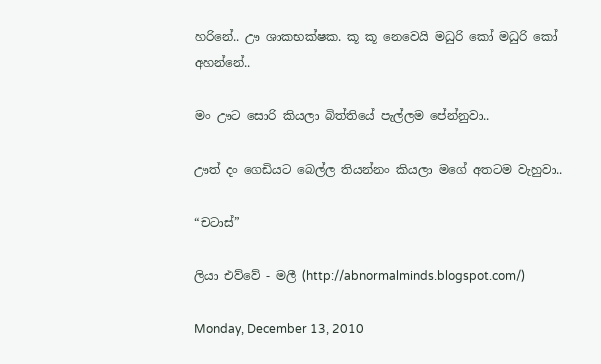හරිනේ.. ඌ ශාකභක්ෂක. කූ කූ නෙවෙයි මධුරි කෝ මධුරි කෝ අහන්නේ..

මං ඌට සොරි කියලා බිත්තියේ පැල්ලම පේන්නුවා..

ඌත් දං ගෙඩියට බෙල්ල තියන්නං ‍කියලා මගේ අතටම වැහුවා..

“චටාස්”

ලියා එව්වේ - මලී (http://abnormalminds.blogspot.com/)

Monday, December 13, 2010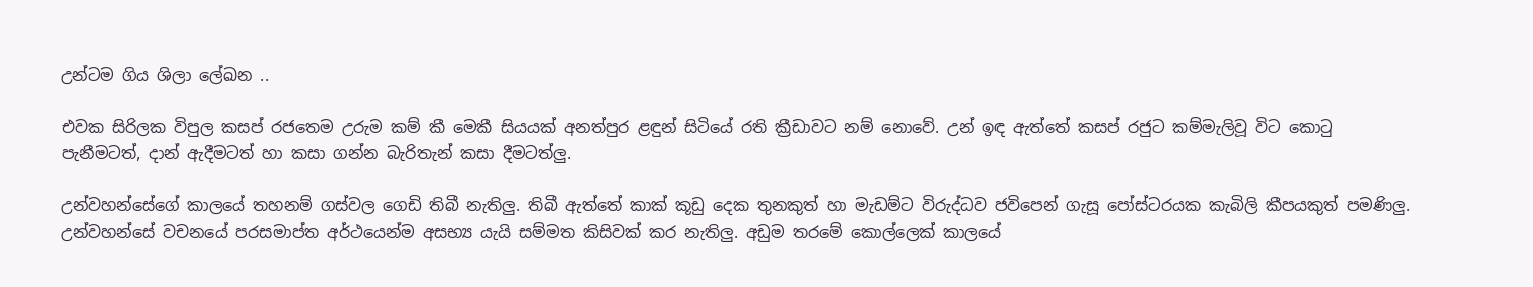උන්ටම ගිය ශිලා ලේඛන ..

එවක සිරිලක විපුල කසප් රජතෙම උරුම කම් කී මෙකී සියයක් අනත්පුර ළඳුන් සිටියේ රති ක්‍රීඩාවට නම් නොවේ. උන් ඉඳ ඇත්තේ කසප් රජුට කම්මැලිවූ විට කොටු පැනීමටත්, දාන් ඇදීමටත් හා කසා ගන්න බැරිතැන් කසා දීමටත්ලු.

උන්වහන්සේගේ කාලයේ තහනම් ගස්වල ගෙඩි තිබී නැතිලු. තිබී ඇත්තේ කාක් කූඩු දෙක තුනකුත් හා මැඩම්ට විරුද්ධව ජවිපෙන් ගැසූ පෝස්ටරයක කැබිලි කීපයකුත් පමණිලු. උන්වහන්සේ වචනයේ පරසමාප්ත අර්ථයෙන්ම අසභ්‍ය යැයි සම්මත කිසිවක් කර නැතිලු. අඩුම තරමේ කොල්ලෙක් කාලයේ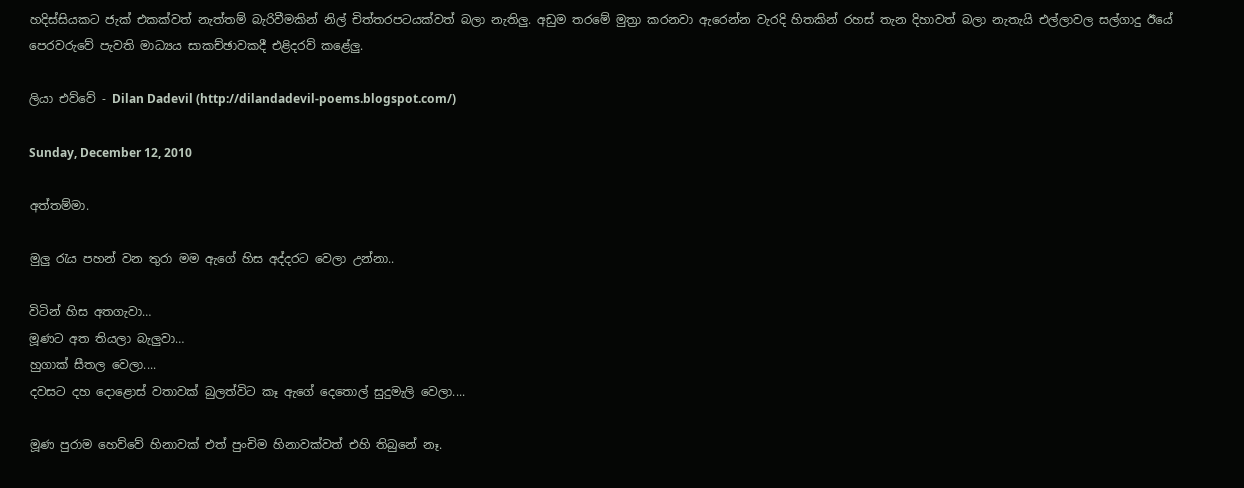හදිස්සියකට ජැක් එකක්වත් නැත්තම් බැරිවීමකින් නිල් චිත්තරපටයක්වත් බලා නැතිලු. අඩුම තරමේ මුත්‍රා කරනවා ඇරෙන්න වැරදි හිතකින් රහස් තැන දිහාවත් බලා නැතැයි එල්ලාවල සල්ගාදු ඊයේ පෙරවරුවේ පැවති මාධ්‍යය සාකච්ඡාවකදී එළිදරව් කළේලු.

ලියා එව්වේ - Dilan Dadevil (http://dilandadevil-poems.blogspot.com/)

Sunday, December 12, 2010

අත්තම්මා.

මුලු රැය පහන් වන තුරා මම ඇගේ හිස අද්දරට වෙලා උන්නා..

විටින් හිස අතගැවා…
මූණට අත තියලා බැලුවා…
හුගාක් සීතල වෙලා....
දවසට දහ දොළොස් වතාවක් බුලත්විට කෑ ඇගේ දෙතොල් සුදුමැලි වෙලා....

මූණ පුරාම හෙව්වේ හිනාවක් එත් පුංචිම හිනාවක්වත් එහි තිබුනේ නෑ.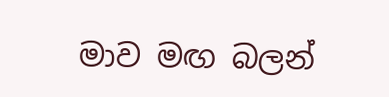මාව මඟ බලන්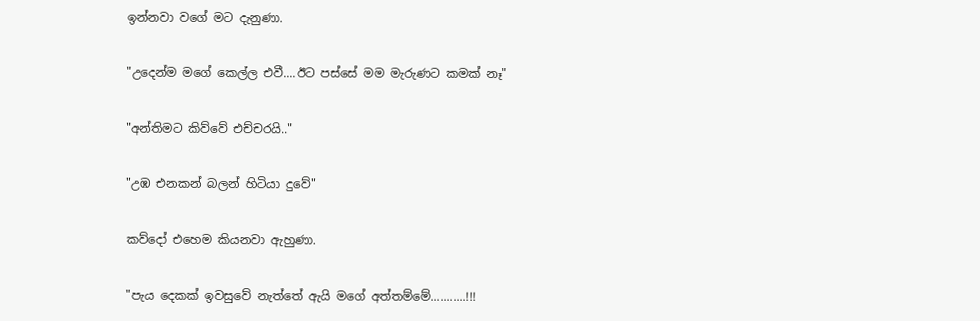ඉන්නවා වගේ මට දැනුණා.

"උදෙන්ම මගේ කෙල්ල එවී....ඊට පස්සේ මම මැරුණට කමක් නෑ"

"අන්තිමට කිව්වේ එච්චරයි.."

"උඹ එනකන් බලන් හිටියා දුවේ"

කව්දෝ එහෙම කියනවා ඇහුණා.

"පැය දෙකක් ඉවසුවේ නැත්තේ ඇයි මගේ අත්තම්මේ...........!!!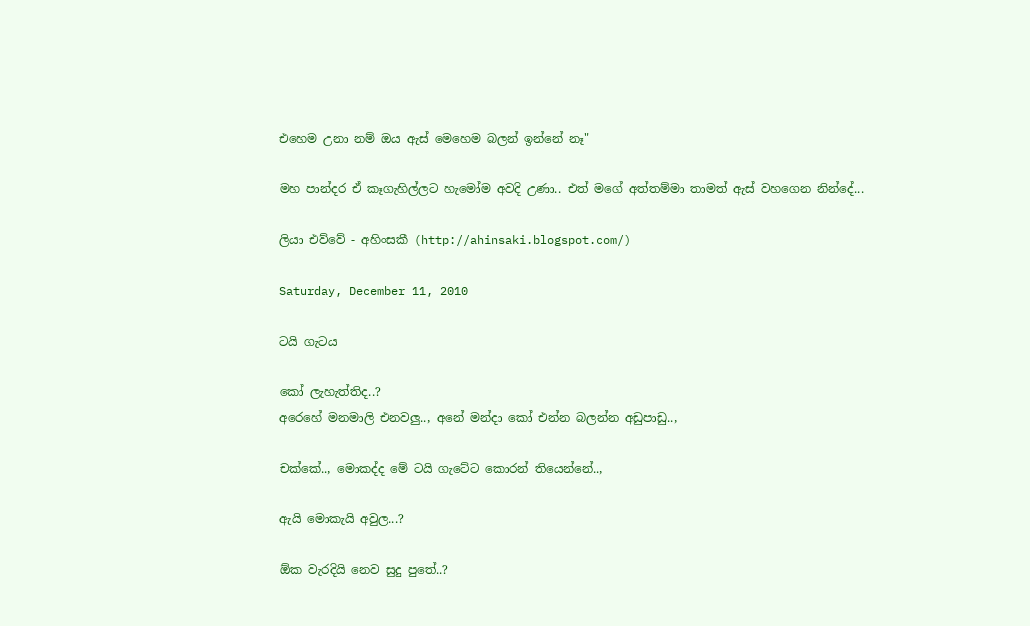එහෙම උනා නම් ඔය ඇස් මෙහෙම බලන් ඉන්නේ නෑ"

මහ පාන්දර ඒ කෑගැහිල්ලට හැමෝම අවදි උණා.. එත් මගේ අත්තම්මා තාමත් ඇස් වහගෙන නින්දේ...

ලියා එව්වේ - අහිංසකී (http://ahinsaki.blogspot.com/)

Saturday, December 11, 2010

ටයි ගැටය

කෝ ලැහැත්තිද..?
අරෙහේ මනමාලි එනවලු.., අනේ මන්දා කෝ එන්න බලන්න අඩුපාඩු..,

චක්කේ.., මොකද්ද මේ ටයි ගැටේට කොරන් තියෙන්නේ..,

ඇයි මොකැයි අවුල...?

ඕක වැරදියි නෙව සුදු පුතේ..?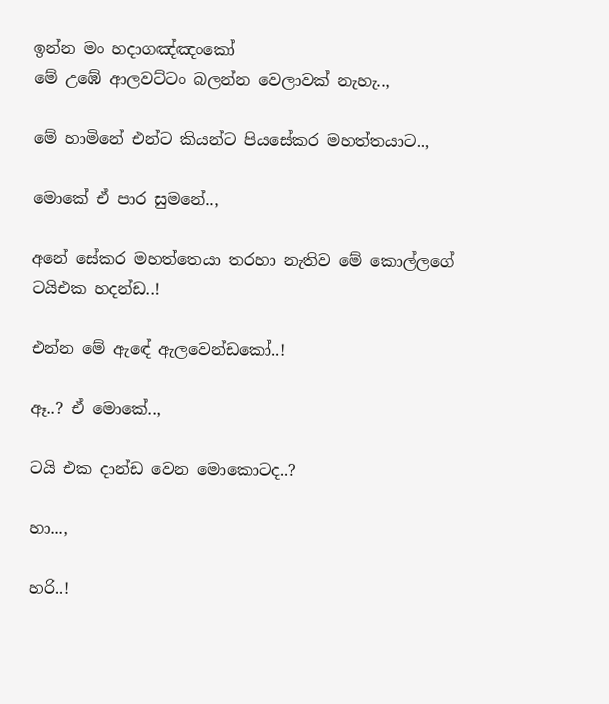ඉන්න මං හදාගඤ්ඤංකෝ
මේ උඹේ ආලවට්ටං බලන්න වෙලාවක් නැහැ..,

මේ හාමිනේ එන්ට කියන්ට පියසේකර මහත්තයාට..,

මොකේ ඒ පාර සුමනේ..,

අනේ සේකර මහත්තෙයා තරහා නැතිව මේ කොල්ලගේ ටයිඑක හදන්ඩ..!

එන්න මේ ඇඳේ ඇලවෙන්ඩකෝ..!

ඈ..? ඒ මොකේ..,

ටයි එක දාන්ඩ වෙන මොකොටද..?

හා...,

හරි..!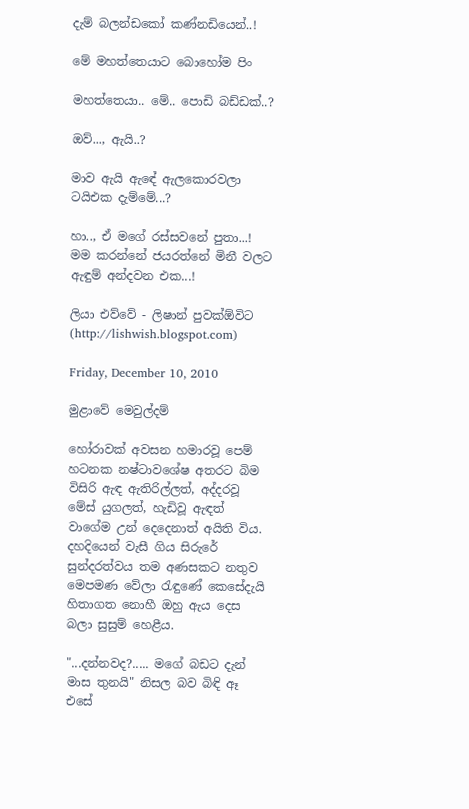දැම් බලන්ඩකෝ කණ්නඩියෙන්..!

මේ මහත්තෙයාට බොහෝම පිං

මහත්තෙයා.. මේ.. පොඩි බඩ්ඩක්..?

ඔව්..., ඇයි..?

මාව ඇයි ඇඳේ ඇලකොරවලා ටයිඑක දැම්මේ...?

හා.., ඒ මගේ රස්සවනේ පුතා...!
මම කරන්නේ ජයරත්නේ මිනී වලට ඇඳුම් අන්දවන එක...!

ලියා එව්වේ - ලිෂාන් පුවක්ඕවිට (http://lishwish.blogspot.com)

Friday, December 10, 2010

මුළාවේ මෙවුල්දම්

හෝරාවක් අවසන හමාරවූ පෙම් හටනක නෂ්ටාවශේෂ අතරට බිම විසිරි ඇඳ ඇතිරිල්ලත්, අද්දරවූ මේස් යුගලත්, හැඩිවූ ඇඳත් වාගේම උන් දෙදෙනාත් අයිති විය. දහදියෙන් වැසී ගිය සිරුරේ සුන්දරත්වය තම අණසකට නතුව මෙපමණ වේලා රැඳුණේ කෙසේදැයි හිතාගත නොහී ඔහු ඇය දෙස බලා සුසුම් හෙළීය.

"...දන්නවද?..... මගේ බඩට දැන් මාස තුනයි" නිසල බව බිඳි ඈ එසේ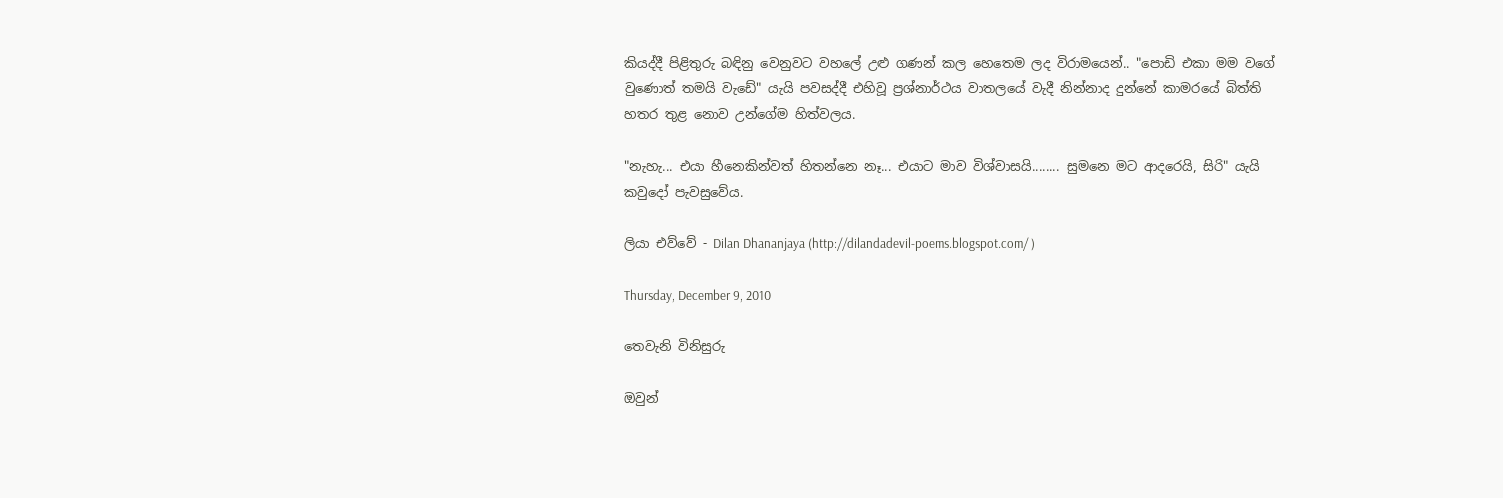කියද්දී පිළිතුරු බඳිනු වෙනුවට වහලේ උළු ගණන් කල හෙතෙම ලද විරාමයෙන්.. "පොඩි එකා මම වගේ වුණොත් තමයි වැඩේ" යැයි පවසද්දී එහිවූ ප්‍රශ්නාර්ථය වාතලයේ වැදී නින්නාද දුන්නේ කාමරයේ බිත්ති හතර තුළ නොව උන්ගේම හිත්වලය.

"නැහැ... එයා හීනෙකින්වත් හිතන්නෙ නෑ... එයාට මාව විශ්වාසයි........ සුමනෙ මට ආදරෙයි, සිරි" යැයි කවුදෝ පැවසුවේය.

ලියා එව්වේ - Dilan Dhananjaya (http://dilandadevil-poems.blogspot.com/ )

Thursday, December 9, 2010

තෙවැනි විනිසුරු

ඔවුන්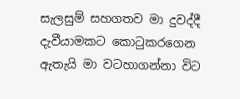සැලසුම් සහගතව මා දුවද්දී දැවීයාමකට කොටුකරගෙන ඇතැයි මා වටහාගන්නා විට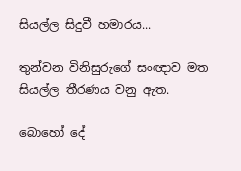සියල්ල සිදුවී හමාරය...

තුන්වන විනිසුරුගේ සංඥාව මත සියල්ල තීරණය වනු ඇත.

බොහෝ දේ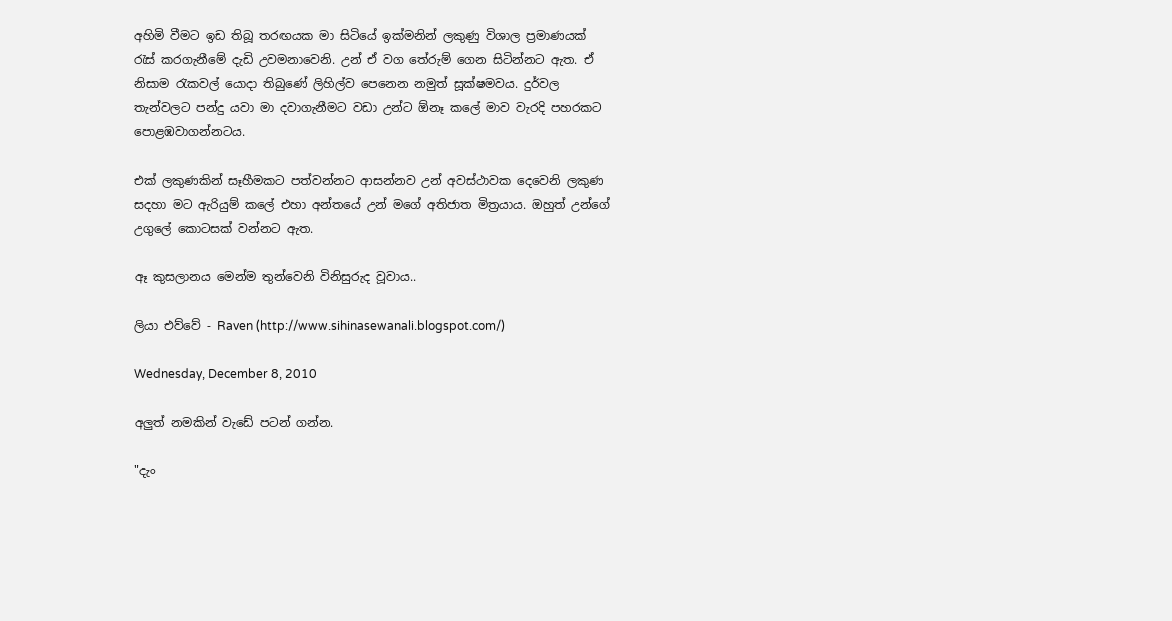අහිමි වීමට ඉඩ තිබූ තරඟයක මා සිටියේ ඉක්මනින් ලකුණු විශාල ප්‍රමාණයක් රැස් කරගැනීමේ දැඩි උවමනාවෙනි. උන් ඒ වග තේරුම් ගෙන සිටින්නට ඇත. ඒ නිසාම රැකවල් යොදා තිබුණේ ලිහිල්ව පෙනෙන නමුත් සූක්ෂමවය. දුර්වල තැන්වලට පන්දු යවා මා දවාගැනීමට වඩා උන්ට ඕනෑ කලේ මාව වැරදි පහරකට පොළඹවාගන්නටය.

එක් ලකුණකින් සෑහීමකට පත්වන්නට ආසන්නව උන් අවස්ථාවක දෙවෙනි ලකුණ සදහා මට ඇරියුම් කලේ එහා අන්තයේ උන් මගේ අතිජාත මිත්‍රයාය. ඔහුත් උන්ගේ උගුලේ කොටසක් වන්නට ඇත.

ඈ කුසලානය මෙන්ම තුන්වෙනි විනිසුරුද වූවාය..

ලියා එව්වේ - Raven (http://www.sihinasewanali.blogspot.com/)

Wednesday, December 8, 2010

අලුත් නමකින් වැඩේ පටන් ගන්න.

"දැං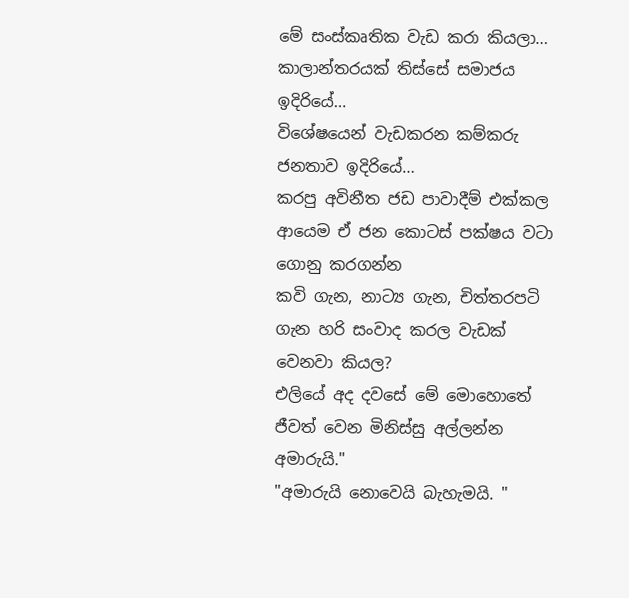මේ සංස්කෘතික වැඩ කරා කියලා…
කාලාන්තරයක් තිස්සේ සමාජය ඉදිරියේ…
විශේෂයෙන් වැඩකරන කම්කරු ජනතාව ඉදිරියේ…
කරපු අවිනීත ජඩ පාවාදීම් එක්කල ආයෙම ඒ ජන කොටස් පක්ෂය වටා‍ ගොනු කරගන්න
කවි ගැන, නාට්‍ය ගැන, චිත්තරපටි ගැන හරි සංවාද කරල වැඩක් වෙනවා කියල?
එලියේ අද දවසේ මේ මොහොතේ ජීවත් වෙන මිනිස්සු අල්ලන්න අමාරුයි."
"අමාරුයි නොවෙයි බැහැමයි. "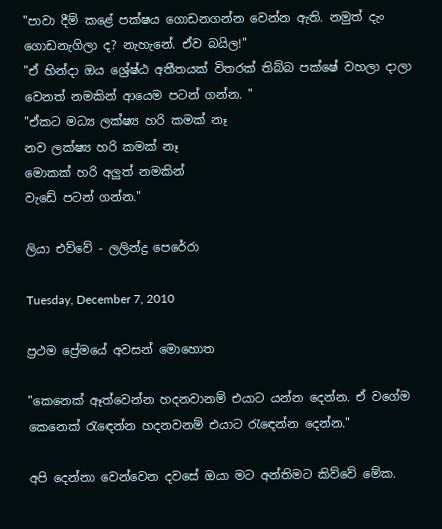"පාවා දීම් කළේ පක්ෂය ගොඩනගන්න වෙන්න ඇති. නමුත් දැං ගොඩනැගිලා ද? නැහැනේ. ඒව බයිල!"
"ඒ හින්දා ඔය‍ ශ්‍රේෂ්ඨ අතීතයක් විතරක් තිබ්බ පක්ෂේ වහලා දාලා වෙනත් නමකින් ආයෙම පටන් ගන්න. "
"ඒකට මධ්‍ය ලක්ෂ්‍ය හරි කමක් නෑ
නව ලක්ෂ්‍ය හරි කමක් නෑ
මොකක් හරි අලුත් නමකින්
වැඩේ පටන් ගන්න."

ලියා එව්වේ - ලලින්ද්‍ර පෙරේරා

Tuesday, December 7, 2010

ප්‍රථම ප්‍රේමයේ අවසන් මොහොත

"කෙනෙක් ඈත්වෙන්න හදනවානම් එයාට යන්න දෙන්න. ඒ වගේම කෙනෙක් රැඳෙන්න හදනවනම් එයාට රැඳෙන්න දෙන්න."

අපි දෙන්නා වෙන්වෙන දවසේ ඔයා මට අන්තිමට කිව්වේ මේක.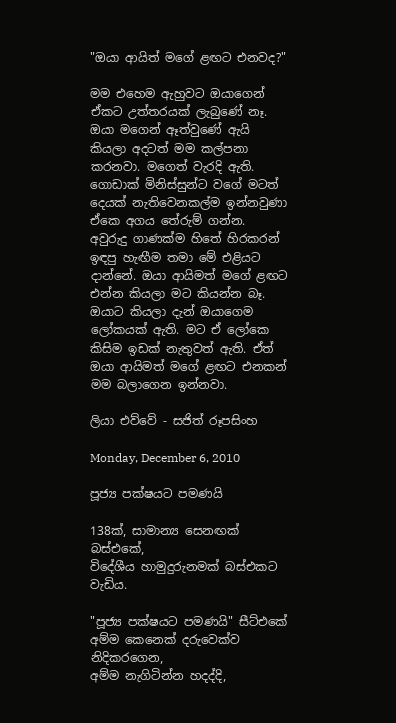"ඔයා ආයිත් මගේ ළඟට එනවද?"

මම එහෙම ඇහුවට ඔයාගෙන් ඒකට උත්තරයක් ලැබුණේ නෑ. ඔයා මගෙන් ඈත්වුණේ ඇයි කියලා අදටත් මම කල්පනා කරනවා. මගෙත් වැරදි ඇති. ගොඩාක් මිනිස්සුන්ට වගේ මටත් දෙයක් නැතිවෙනකල්ම ඉන්නවුණා ඒකෙ අගය තේරුම් ගන්න. අවුරුදු ගාණක්ම හිතේ හිරකරන් ඉඳපු හැඟීම තමා මේ එළියට දාන්නේ. ඔයා ආයිමත් මගේ ළඟට එන්න කියලා මට කියන්න බෑ. ඔයාට කියලා දැන් ඔයාගෙම ලෝකයක් ඇති. මට ඒ ලෝකෙ කිසිම ඉඩක් නැතුවත් ඇති. ඒත් ඔයා ආයිමත් මගේ ළඟට එනකන් මම බලාගෙන ඉන්නවා.

ලියා එව්වේ - සජිත් රූපසිංහ

Monday, December 6, 2010

පූජ්‍ය පක්ෂයට පමණයි

138ක්, සාමාන්‍ය සෙනඟක් බස්එකේ,
විදේශීය හාමුදුරුනමක් බස්එකට වැඩිය.

"පූජ්‍ය පක්ෂයට පමණයි" සීට්එකේ අම්ම කෙනෙක් දරුවෙක්ව නිදිකරගෙන,
අම්ම නැගිටින්න හදද්දි,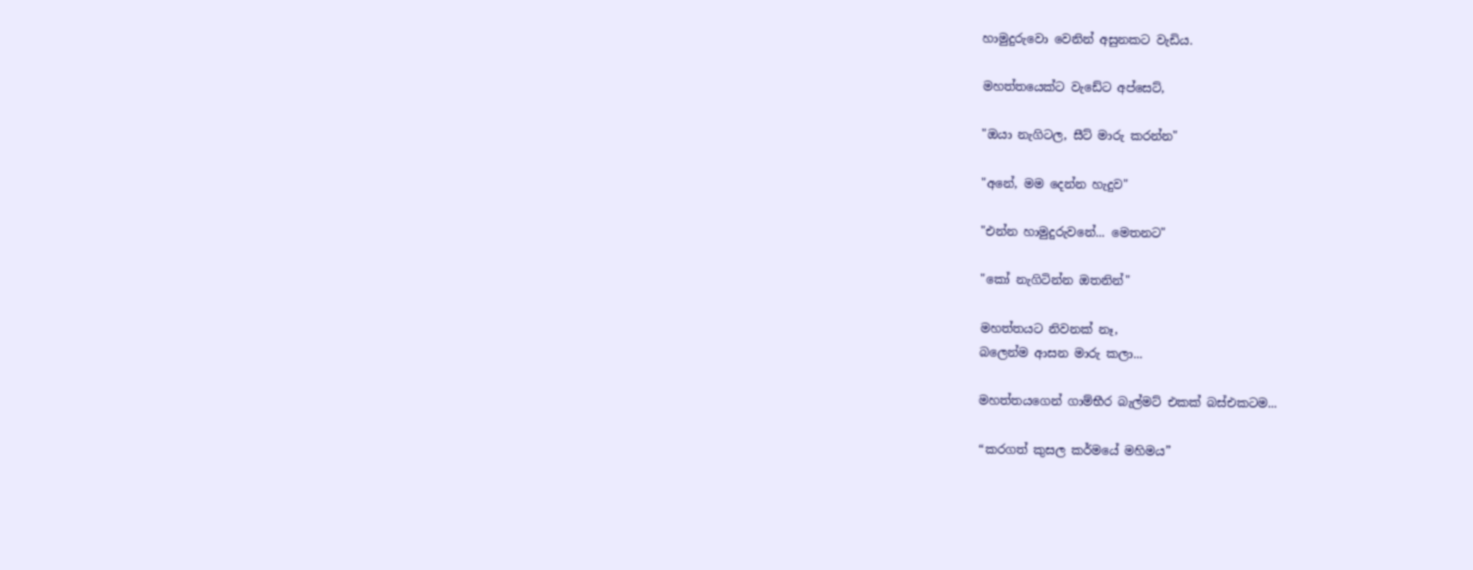හාමුදුරුවො වෙනින් අසුනකට වැඩිය.

මහත්තයෙක්ට වැඩේට අප්සෙට්,

"ඔයා නැගිටල, සීට් මාරු කරන්න"

"අනේ, මම දෙන්න හැදුව"

"එන්න හාමුදුරුවනේ... මෙතනට"

"කෝ නැගිටින්න ඔතනින්"

මහත්තයට නිවනක් නෑ,
බලෙන්ම ආසන මාරු කලා...

මහත්තයගෙන් ගාම්භීර බැල්මට් එකක් බස්එකටම...

“කරගත් කුසල කර්මයේ මහිමය”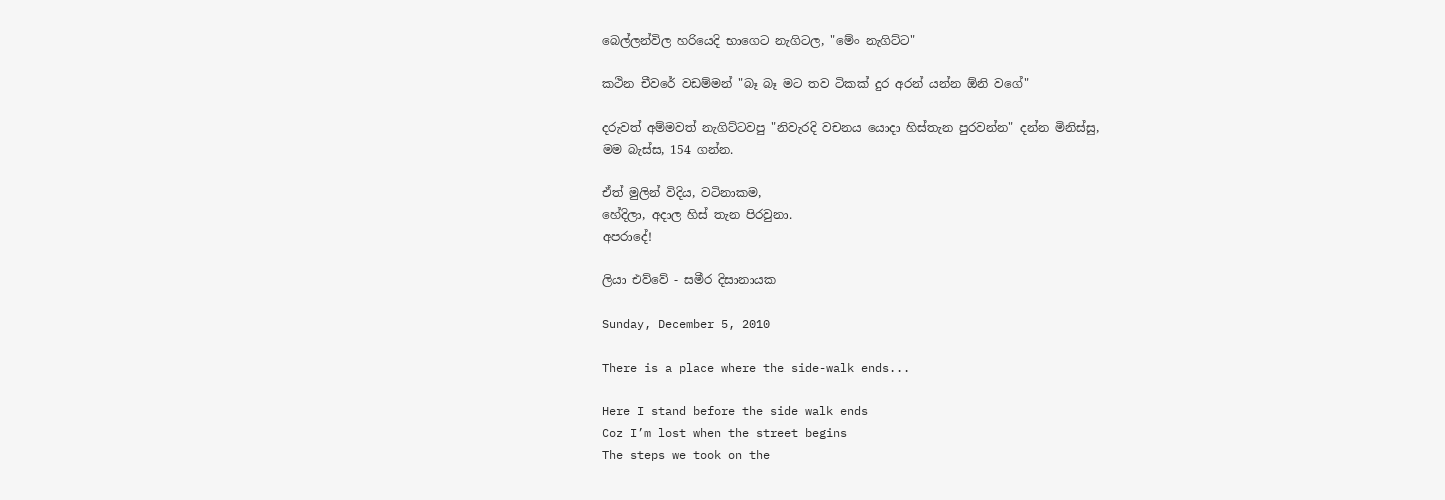බෙල්ලන්විල හරියෙදි භාගෙට නැගිටල, "මේං නැගිට්ට"

කථින චීවරේ වඩම්මන් "බෑ බෑ මට තව ටිකක් දුර අරන් යන්න ඕනි වගේ"

දරුවත් අම්මවත් නැගිට්ටවපු "නිවැරදි වචනය යොදා හිස්තැන පුරවන්න" දන්න මිනිස්සු,
මම බැස්ස, 154 ගන්න.

ඒත් මුලින් විදිය, වටිනාකම,
හේදිලා, අදාල හිස් තැන පිරවුනා.
අපරාදේ!

ලියා එව්වේ - සමීර දිසානායක

Sunday, December 5, 2010

There is a place where the side-walk ends...

Here I stand before the side walk ends
Coz I’m lost when the street begins
The steps we took on the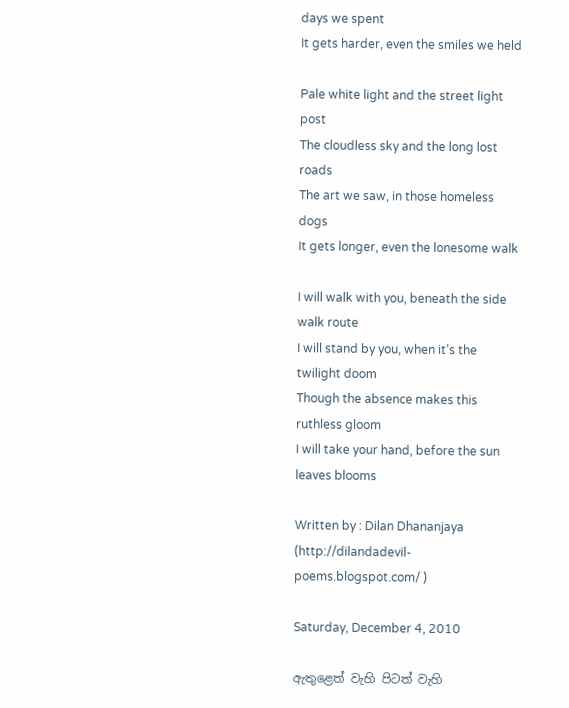days we spent
It gets harder, even the smiles we held

Pale white light and the street light post
The cloudless sky and the long lost roads
The art we saw, in those homeless dogs
It gets longer, even the lonesome walk

I will walk with you, beneath the side walk route
I will stand by you, when it’s the twilight doom
Though the absence makes this ruthless gloom
I will take your hand, before the sun leaves blooms

Written by : Dilan Dhananjaya (http://dilandadevil-poems.blogspot.com/ )

Saturday, December 4, 2010

ඇතුළෙත් වැහි පිටත් වැහි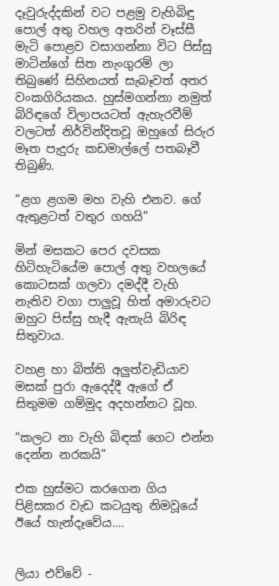දෑවුරුද්දකින් වට පළමු වැහිබිඳු පොල් අතු වහල අතරින් වෑස්සී මැටි පොළව වසාගන්නා විට පිස්සු මාටින්ගේ සිත නැංගුරම් ලා තිබුණේ සිහිනයත් සැබෑවත් අතර වංකගිරියකය. හුස්මගන්නා නමුත් බිරිඳගේ විලාපයටත් ඇහැරවීම් වලටත් නිර්වින්දිතවූ ඔහුගේ සිරුර මෑත පැදුරු කඩමාල්ලේ පතබෑවී තිබුණි.

“ළග ළගම මහ වැහි එනව. ගේ ඇතුළටත් වතුර ගහයි”

මින් මසකට පෙර දවසක හිටිහැටියේම පොල් අතු වහලයේ කොටසක් ගලවා දමද්දී වැහි නැතිව වගා පාලුවූ හිත් අමාරුවට ඔහුට පිස්සු හැදී ඇතැයි බිරිඳ සිතුවාය.

වහළ හා බිත්ති අලුත්වැඩියාව මසක් පුරා ඇදෙද්දී ඇගේ ඒ සිතුමම ගම්මුද අදහන්නට වූහ.

“කලට නා වැහි බිඳක් ගෙට එන්න දෙන්න නරකයි”

එක හුස්මට කරගෙන ගිය පිළිසකර වැඩ කටයුතු නිමවූයේ ඊයේ හැන්දෑවේය....


ලියා එව්වේ -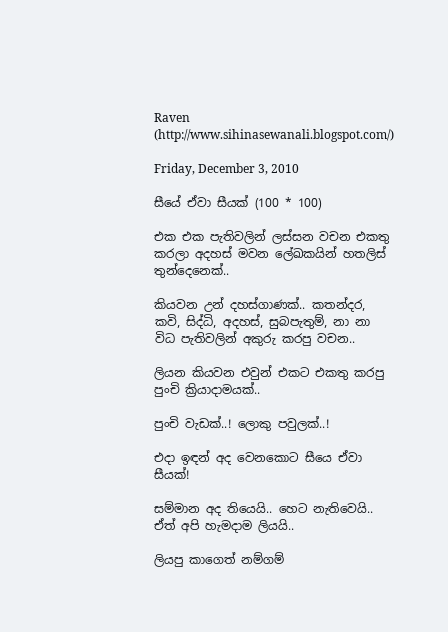Raven (http://www.sihinasewanali.blogspot.com/)

Friday, December 3, 2010

සීයේ ඒවා සීයක් (100 * 100)

එක එක පැතිවලින් ලස්සන වචන එකතු කරලා අදහස් මවන ලේඛකයින් හතලිස් තුන්දෙනෙක්..

කියවන උන් දහස්ගාණක්.. කතන්දර, කවි, සිද්ධි, අදහස්, සුබපැතුම්, නා නා විධ පැතිවලින් අකුරු කරපු වචන..

ලියන කියවන එවුන් එකට එකතු කරපු පුංචි ක්‍රියාදාමයක්..

පුංචි වැඩක්..! ලොකු පවුලක්..!

එදා ඉඳන් අද වෙනකොට සීයෙ ඒවා සීයක්!

සම්මාන අද තියෙයි.. හෙට නැතිවෙයි.. ඒත් අපි හැමදාම ලියයි..

ලියපු කාගෙත් නම්ගම්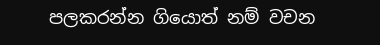පලකරන්න ගියොත් නම් වචන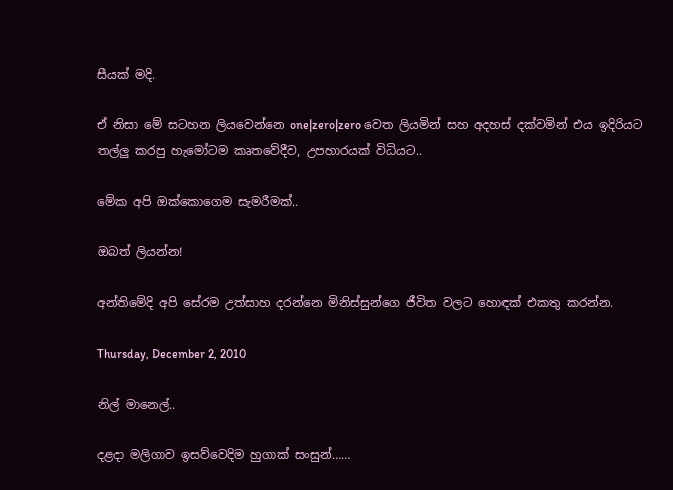සීයක් මදි.

ඒ නිසා මේ සටහන ලියවෙන්නෙ one|zero|zero වෙත ලියමින් සහ අදහස් දක්වමින් එය ඉදිරියට තල්ලු කරපු හැමෝටම කෘතවේදීව, උපහාරයක් විධියට..

මේක අපි ඔක්කොගෙම සැමරීමක්..

ඔබත් ලියන්න!

අන්තිමේදි අපි සේරම උත්සාහ දරන්නෙ මිනිස්සුන්ගෙ ජීවිත වලට හොඳක් එකතු කරන්න.

Thursday, December 2, 2010

නිල් මානෙල්..

දළදා මලිගාව ඉසව්වෙදිම හුගාක් සංසුන්……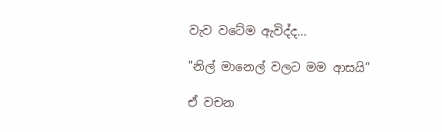වැව වටේම ඇවිද්ද…

"නිල් මානෙල් වලට මම ආසයි”

ඒ වචන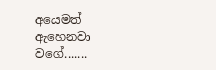අයෙමත් ඇහෙනවා වගේ.......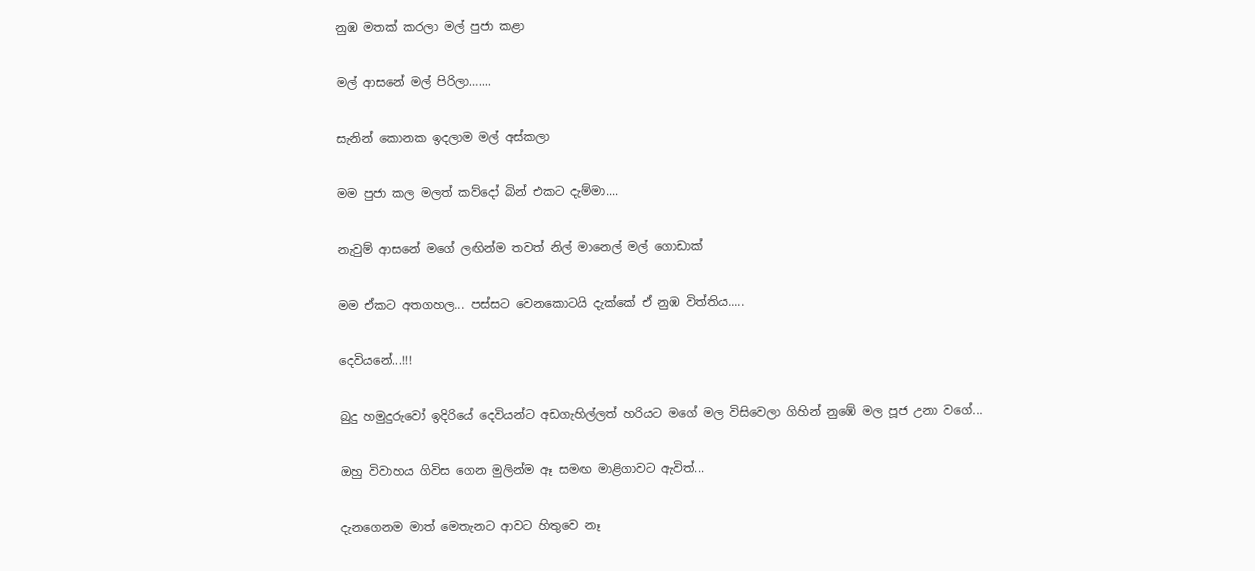නුඹ මතක් කරලා මල් පුජා කළා

මල් ආසනේ මල් පිරිලා…....

සැනින් කොනක ඉදලාම මල් අස්කලා

මම පුජා කල මලත් කව්දෝ බින් එකට දැම්මා....

නැවුම් ආසනේ මගේ ලඟින්ම තවත් නිල් මානෙල් මල් ගොඩාක්

මම ඒකට අතගහල... පස්සට වෙනකොටයි දැක්කේ ඒ නුඹ විත්තිය.....

දෙවියනේ...!!!

බුදු හමුදුරුවෝ ඉදිරියේ දෙවියන්ට අඩගැහිල්ලත් හරියට මගේ මල විසිවෙලා ගිහින් නුඹේ මල පූජ උනා වගේ...

ඔහු විවාහය ගිවිස ගෙන මුලින්ම ඈ සමඟ මාළිගාවට ඇවිත්...

දැනගෙනම මාත් මෙතැනට ආවට හිතුවෙ නෑ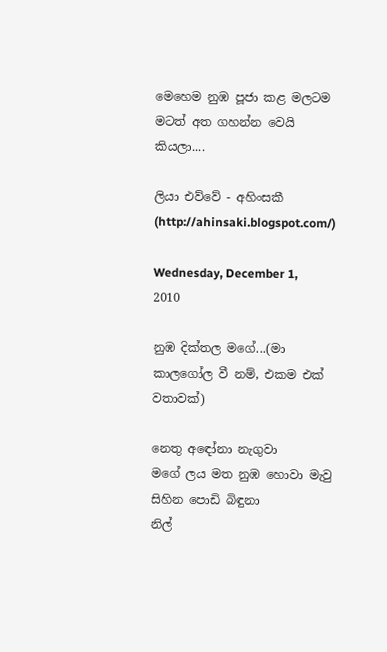මෙහෙම නුඹ පූජා කළ මලටම මටත් අත ගහන්න වෙයි කියලා....

ලියා එව්වේ - අහිංසකී (http://ahinsaki.blogspot.com/)

Wednesday, December 1, 2010

නුඹ දික්තල මගේ...(මා කාලගෝල වී නම්, එකම එක් වතාවක්)

නෙතු අඳෝනා නැගුවා
මගේ ලය මත නුඹ හොවා මැවු
සිහින පොඩි බිඳුනා
නිල්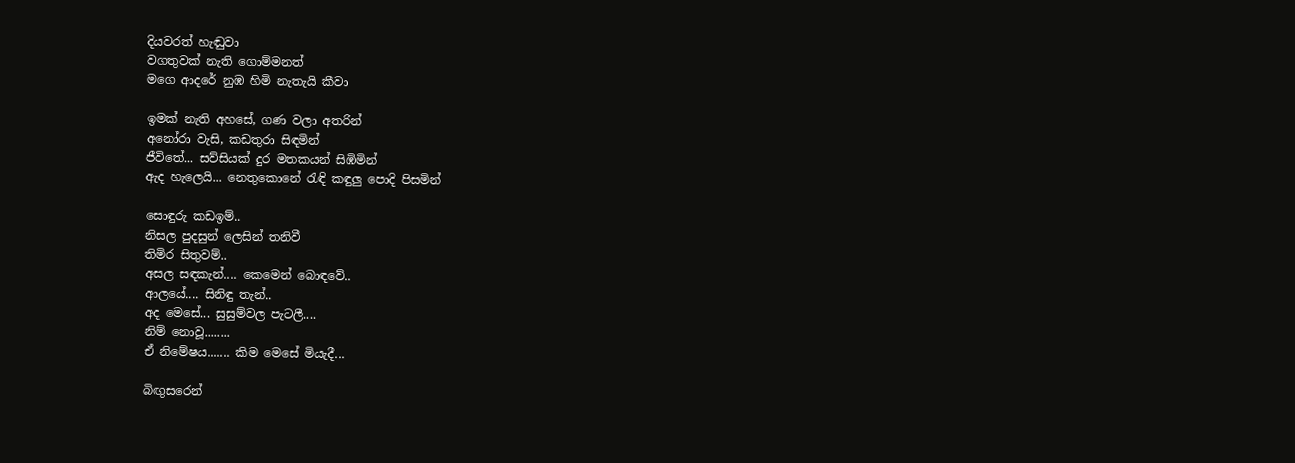දියවරත් හැඬුවා
වගතුවක් නැති ගොම්මනත්
මගෙ ආදරේ නුඹ හිමි නැතැයි කීවා

ඉමක් නැති අහසේ, ගණ වලා අතරින්
අනෝරා වැසි, කඩතුරා සිඳමින්
ජීවිතේ... සව්සියක් දුර මතකයන් සිඹිමින්
ඇද හැලෙයි... නෙතුකොනේ රැඳි කඳුලු පොදි පිසමින්

සොඳුරු කඩඉම්..
නිසල පුදසුන් ලෙසින් තනිවී
තිමිර සිතුවම්..
අසල සඳකැන්.... කෙමෙන් බොඳවේ..
ආලයේ.... සිනිඳු තැන්..
අද මෙසේ... සුසුම්වල පැටලී....
නිම් නොවූ........
ඒ නිමේෂය....... කිම මෙසේ මියැදී...

බිඟුසරෙන්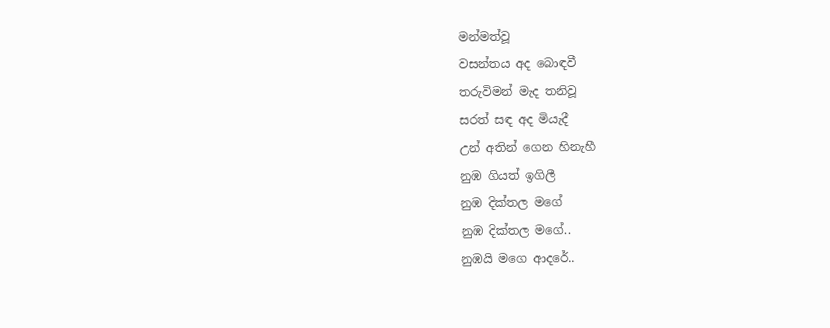මන්මත්වූ
වසන්තය අද බොඳවී
තරුවිමන් මැද තනිවූ
සරත් සඳ අද මියැදී
උන් අතින් ගෙන හිනැහී
නුඹ ගියත් ඉගිලී
නුඹ දික්තල මගේ
නුඹ දික්තල මගේ..
නුඹයි මගෙ ආදරේ..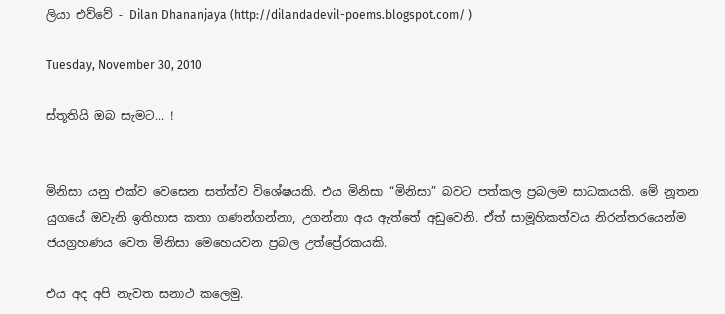ලියා එව්වේ - Dilan Dhananjaya (http://dilandadevil-poems.blogspot.com/ )

Tuesday, November 30, 2010

ස්තූතියි ඔබ සැමට... !


මිනිසා යනු එක්ව වෙසෙන සත්ත්ව විශේෂයකි. එය මිනිසා “මිනිසා” බවට පත්කල ප්‍රබලම සාධකයකි. මේ නූතන යුගයේ ඔවැනි ඉතිහාස කතා ගණන්ගන්නා, උගන්නා අය ඇත්තේ අඩුවෙනි. ඒත් සාමූහිකත්වය නිරන්තරයෙන්ම ජයග්‍රහණය වෙත මිනිසා මෙහෙයවන ප්‍රබල උත්ප්‍රේරකයකි.

එය අද අපි නැවත සනාථ කලෙමු.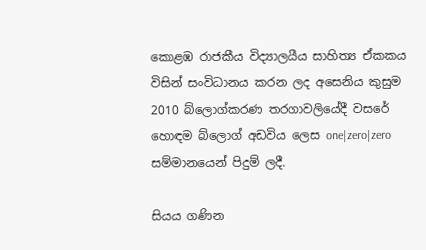කොළඹ රාජකීය විද්‍යාලයීය සාහිත්‍ය ඒකකය විසින් සංවිධානය කරන ලද අසෙනිය කුසුම 2010 බ්ලොග්කරණ තරගාවලියේදී වසරේ හොඳම බ්ලොග් අඩවිය ලෙස one|zero|zero සම්මානයෙන් පිදුම් ලදී.

සියය ගණින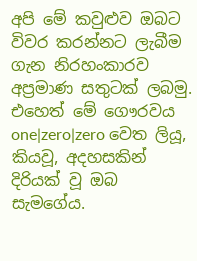අපි මේ කවුළුව ඔබට විවර කරන්නට ලැබීම ගැන නිරහංකාරව අප්‍රමාණ සතුටක් ලබමු. එහෙත් මේ ගෞරවය one|zero|zero වෙත ලියූ, කියවූ, අදහසකින් දිරියක් වූ ඔබ සැමගේය.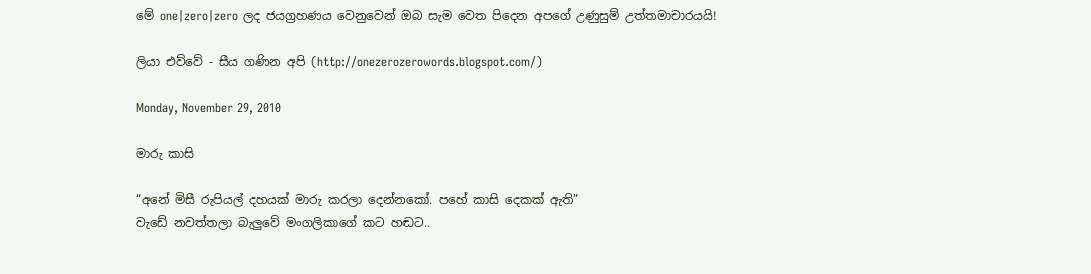මේ one|zero|zero ලද ජයග්‍රහණය වෙනුවෙන් ඔබ සැම වෙත පිදෙන අපගේ උණුසුම් උත්තමාචාරයයි!

ලියා එව්වේ - සීය ගණින අපි (http://onezerozerowords.blogspot.com/)

Monday, November 29, 2010

මාරු කාසි

“අනේ මිසී රුපියල් දහයක් මාරු කරලා දෙන්නකෝ. පහේ කාසි දෙකක් ඇති”
වැඩේ නවත්තලා බැලුවේ මංගලිකාගේ කට හඬට..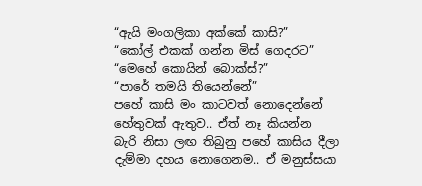“ඇයි මංගලිකා අක්කේ කාසි?”
“කෝල් එකක් ගන්න මිස් ගෙදරට”
“මෙහේ කොයින් බොක්ස්?”
“පාරේ තමයි තියෙන්නේ”
පහේ කාසි මං කාටවත් නොදෙන්නේ හේතුවක් ඇතුව.. ඒත් නෑ කියන්න බැරි නිසා ලඟ තිබුනු පහේ කාසිය දීලා දැම්මා දහය නොගෙනම.. ඒ මනුස්සයා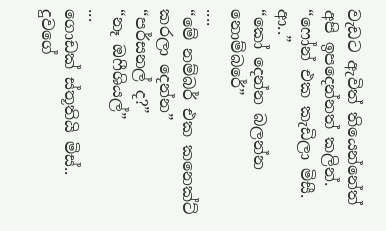වැඩට ඇවිත් තියෙන්නේත් අපි ඉපදෙන්නත් කලින්.
“ෆෝන් එක කැඩිලා මිසී. ආ..”
“කෝ දෙන්න බලන්න නොම්බරේ”
....
“මේ නම්බර් එක කනෙක්ට් කරලා දෙන්න”
“පර්සනල් ද?”
“නෑ ඔෆීශියල්”
...
ගොඩක් ස්තූතියි මිස්..
දුවගේ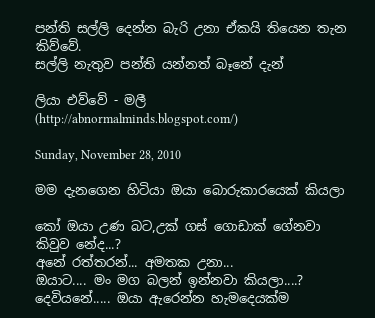පන්ති සල්ලි දෙන්න බැරි උනා ඒකයි තියෙන තැන කිව්වේ.
සල්ලි නැතුව පන්ති යන්නත් බෑනේ දැන්

ලියා එව්වේ - මලී (http://abnormalminds.blogspot.com/)

Sunday, November 28, 2010

මම දැනගෙන හිටියා ඔයා බොරුකාරයෙක් කියලා

කෝ ඔයා උණ බට,උක් ගස් ගොඩාක් ගේනවා කිවුව නේද...?
අනේ රත්තරන්... අමතක උනා...
ඔයාට.... මං මග බලන් ඉන්නවා කියලා....?
දෙවියනේ..... ඔයා ඇරෙන්න හැමදෙයක්ම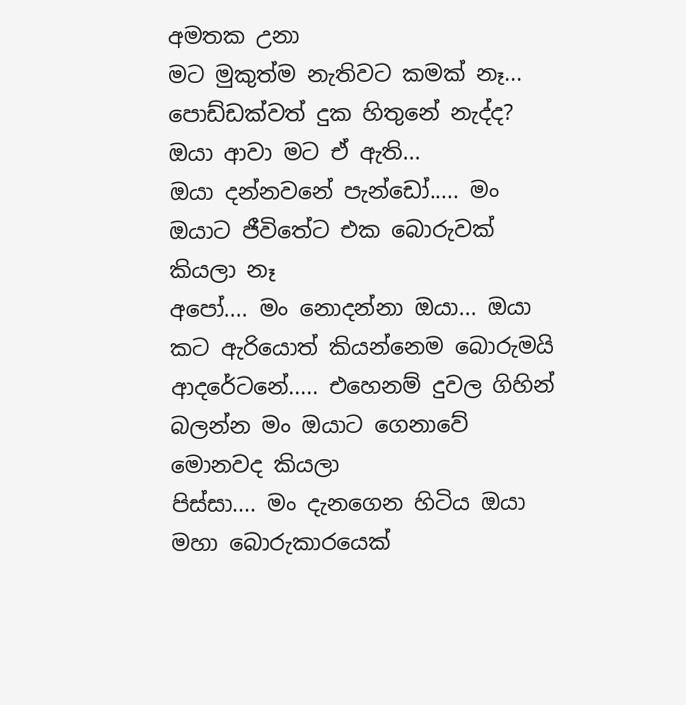අමතක උනා
මට මුකුත්ම නැතිවට කමක් නෑ...
පොඩ්ඩක්වත් දුක හිතුනේ නැද්ද?
ඔයා ආවා මට ඒ ඇති...
ඔයා දන්නවනේ පැන්ඩෝ..... මං ඔයාට ජීවිතේට එක බොරුවක් කියලා නෑ
අපෝ.... මං නොදන්නා ඔයා... ඔයා කට ඇරියොත් කියන්නෙම බොරුමයි
ආදරේටනේ..... එහෙනම් දුවල ගිහින් බලන්න මං ඔයාට ගෙනාවේ මොනවද කියලා
පිස්සා.... මං දැනගෙන හිටිය ඔයා මහා බොරුකාරයෙක්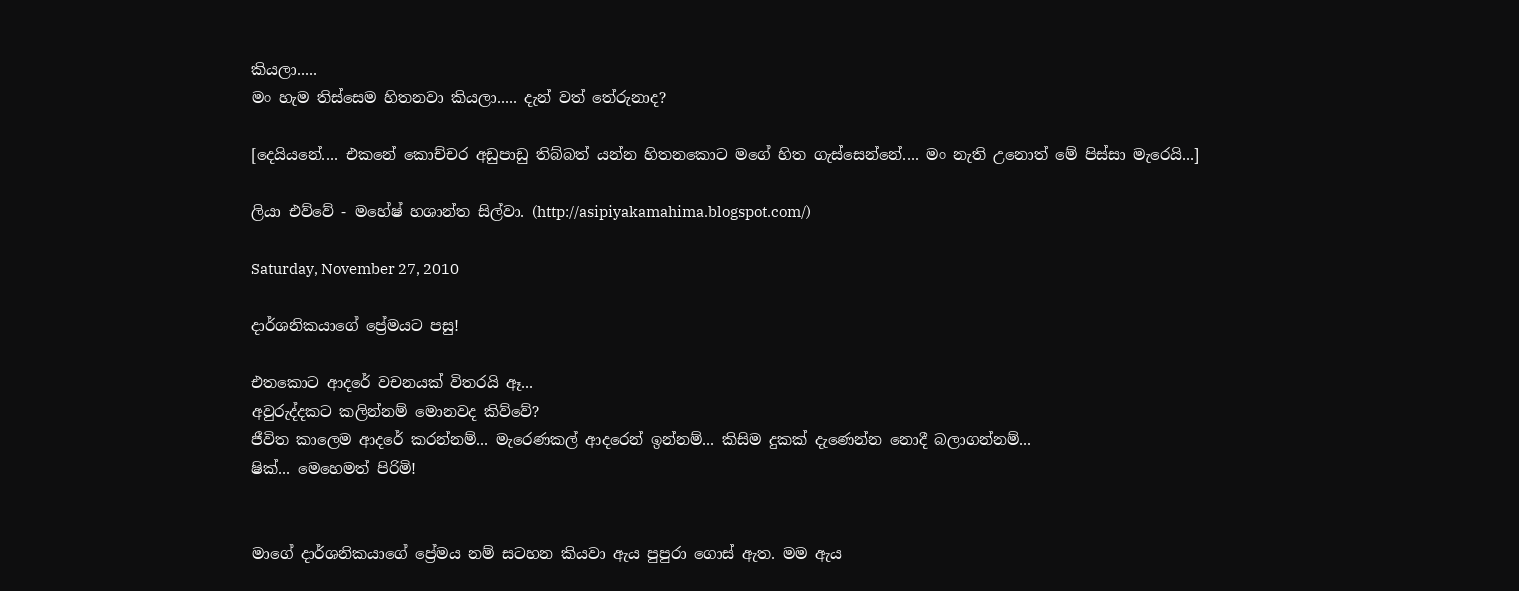කියලා.....
මං හැම තිස්සෙම හිතනවා කියලා..... දැන් වත් තේරුනාද?

[දෙයියනේ.... එකනේ කොච්චර අඩුපාඩු තිබ්බත් යන්න හිතනකොට මගේ හිත ගැස්සෙන්නේ.... මං නැති උනොත් මේ පිස්සා මැරෙයි...]

ලියා එව්වේ - මහේෂ් හශාන්ත සිල්වා. (http://asipiyakamahima.blogspot.com/)

Saturday, November 27, 2010

දාර්ශනිකයාගේ ප්‍රේමයට පසු!

එතකොට ආදරේ වචනයක් විතරයි ඈ...
අවුරුද්දකට කලින්නම් මොනවද කිව්වේ?
ජීවිත කාලෙම ආදරේ කරන්නම්... මැරෙණකල් ආදරෙන් ඉන්නම්... කිසිම දුකක් දැණෙන්න නොදී බලාගන්නම්...
ෂික්... මෙහෙමත් පිරිමි!


මාගේ දාර්ශනිකයාගේ ප්‍රේමය නම් සටහන කියවා ඇය පුපුරා ගොස් ඇත. මම ඇය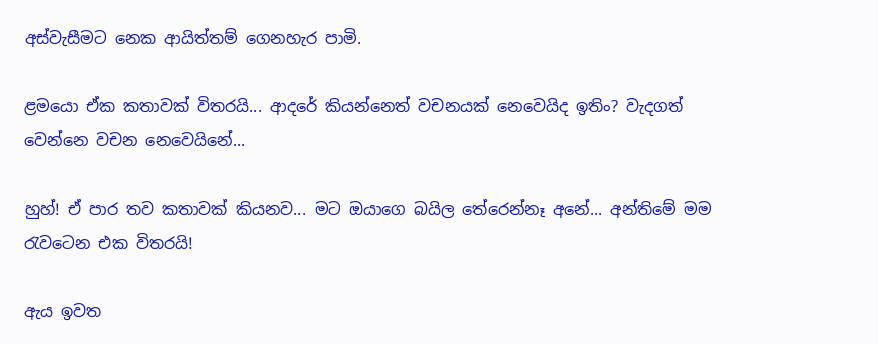අස්වැසීමට නෙක ආයිත්තම් ගෙනහැර පාමි.

ළමයො ඒක කතාවක් විතරයි... ආදරේ කියන්නෙත් වචනයක් නෙවෙයිද ඉතිං? වැදගත් වෙන්නෙ වචන නෙවෙයිනේ...

හුහ්! ඒ පාර තව කතාවක් කියනව... ම‍ට ඔයාගෙ බයිල ‍තේරෙන්නෑ අනේ... අන්තිමේ මම රැවටෙන එක විතරයි!

ඇය ඉවත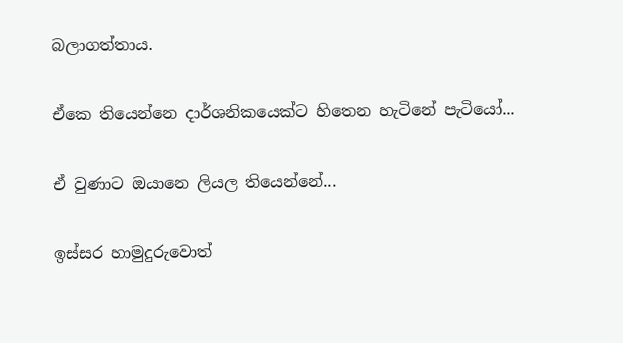බලාගත්තාය.

ඒකෙ තියෙන්නෙ දාර්ශනිකයෙක්ට හිතෙන හැටිනේ පැටියෝ...

ඒ වුණාට ඔයානෙ ලියල තියෙන්නේ...

ඉස්සර හාමුදුරුවොත්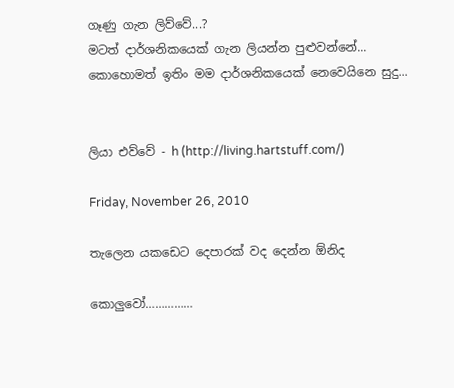ගෑණු ගැන ලිව්වේ...?
මටත් දාර්ශනිකයෙක් ගැන ලියන්න පුළුවන්නේ...
කොහොමත් ඉතිං මම දාර්ශනිකයෙක් නෙවෙයිනෙ සුදු...


ලියා එව්වේ - h (http://living.hartstuff.com/)

Friday, November 26, 2010

තැලෙන යකඩෙට දෙපාරක් වද දෙන්න ඕනිද

කොලුවෝ……………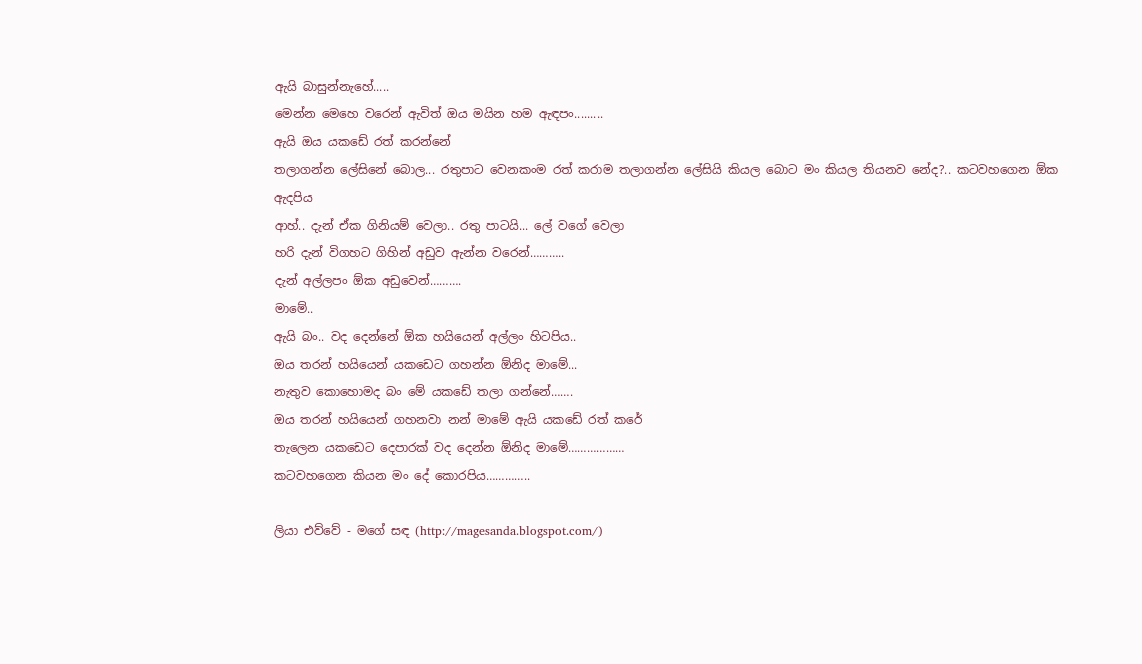ඇයි බාසුන්නැහේ.....
මෙන්න මෙහෙ වරෙන් ඇවිත් ඔය මයින හම ඇඳපං.........
ඇයි ඔය යකඩේ රත් කරන්නේ
තලාගන්න ලේසිනේ බොල... රතුපාට වෙනකංම රත් කරාම තලාගන්න ලේසියි කියල බොට මං කියල තියනව නේද?.. කටවහගෙන ඕක ඇදපිය
ආහ්.. දැන් ඒක ගිනියම් වෙලා.. රතු පාටයි... ලේ වගේ වෙලා
හරි දැන් විගහට ගිහින් අඩුව ඇන්න වරෙන්………..
දැන් අල්ලපං ඕක අඩුවෙන්……….
මාමේ..
ඇයි බං.. වද දෙන්නේ ඕක හයියෙන් අල්ලං හිටපිය..
ඔය තරන් හයියෙන් යකඩෙට ගහන්න ඕනිද මාමේ...
නැතුව කොහොමද බං මේ යකඩේ තලා ගන්නේ…….
ඔය තරන් හයියෙන් ගහනවා නන් මාමේ ඇයි යකඩේ රත් කරේ
තැලෙන යකඩෙට දෙපාරක් වද දෙන්න ඕනිද මාමේ………………
කටවහගෙන කියන මං දේ කොරපිය…………..

ලියා එව්වේ - මගේ සඳ (http://magesanda.blogspot.com/)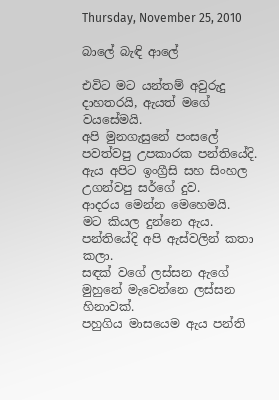Thursday, November 25, 2010

බාලේ බැඳි ආලේ

එවිට මට යන්තම් අවුරුදු දාහතරයි, ඇයත් මගේ වයසේමයි.
අපි මුනගැසුනේ පංසලේ පවත්වපු උපකාරක පන්තියේදි.
ඇය අපිට ඉංග්‍රීසි සහ සිංහල උගන්වපු සර්ගේ දුව.
ආදරය මෙන්න මෙහෙමයි.
මට කියල දුන්නෙ ඇය.
පන්තියේදි අපි ඇස්වලින් කතා කලා.
සඳක් වගේ ලස්සන ඇගේ මුහුනේ මැවෙන්නෙ ලස්සන හිනාවක්.
පහුගිය මාසයෙම ඇය පන්ති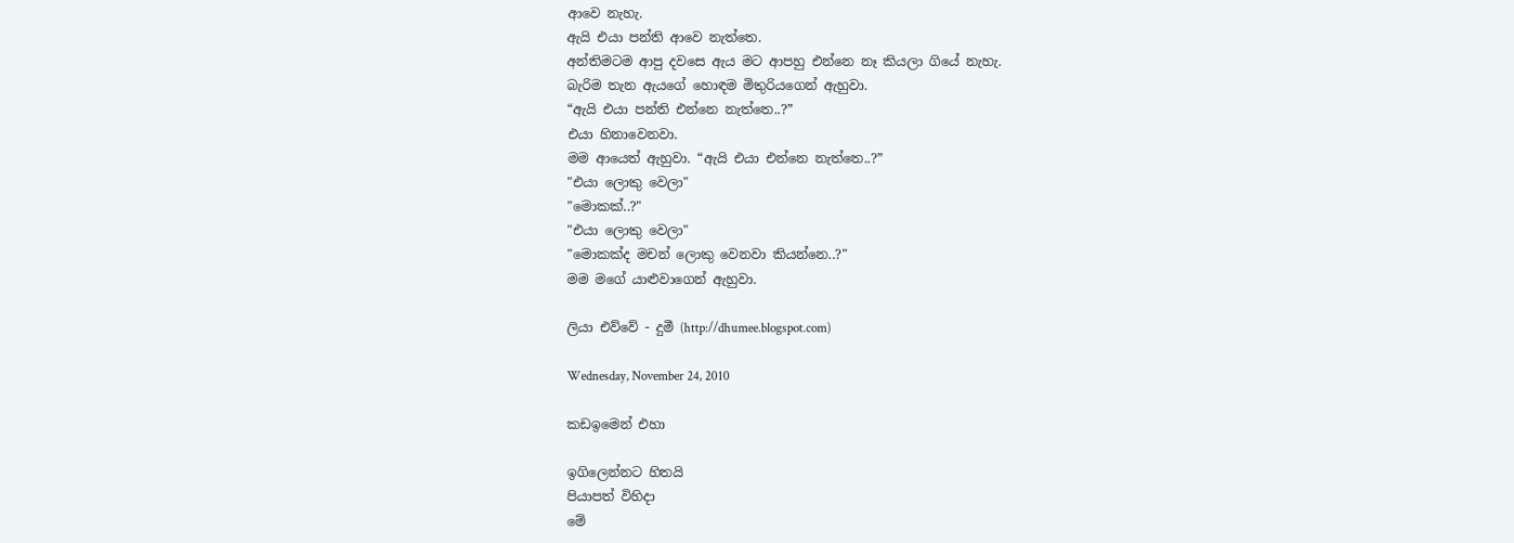ආවෙ නැහැ.
ඇයි එයා පන්ති ආවෙ නැත්තෙ.
අන්තිමටම ආපු දවසෙ ඇය මට ආපහු එන්නෙ නෑ කියලා ගියේ නැහැ.
බැරිම තැන ඇයගේ හොඳම මිතුරියගෙන් ඇහුවා.
“ඇයි එයා පන්ති එන්නෙ නැත්තෙ..?”
එයා හිනාවෙනවා.
මම ආයෙත් ඇහුවා. “ඇයි එයා එන්නෙ නැත්තෙ..?”
"එයා ලොකු වෙලා"
"මොකක්..?"
"එයා ලොකු වෙලා"
"මොකක්ද මචන් ලොකු වෙනවා කියන්නෙ..?"
මම මගේ යාළුවාගෙන් ඇහුවා.

ලියා එව්වේ - දුමී (http://dhumee.blogspot.com)

Wednesday, November 24, 2010

කඩඉමෙන් එහා

ඉගිලෙන්නට හිතයි
පියාපත් විහිදා
මේ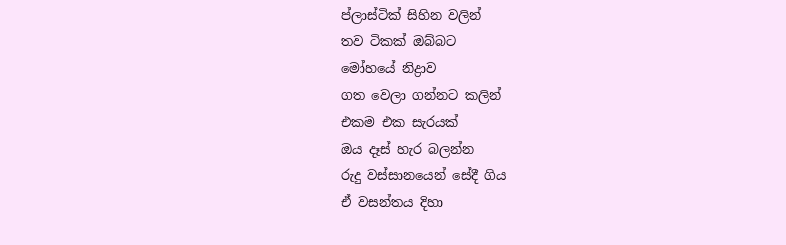ප්ලාස්ටික් සිහින වලින්
තව ටිකක් ඔබ්බට
මෝහයේ නිද්‍රාව
ගත වෙලා ගන්නට කලින්
එකම එක සැරයක්
ඔය දෑස් හැර බලන්න
රුදු වස්සානයෙන් සේදී ගිය
ඒ වසන්තය දිහා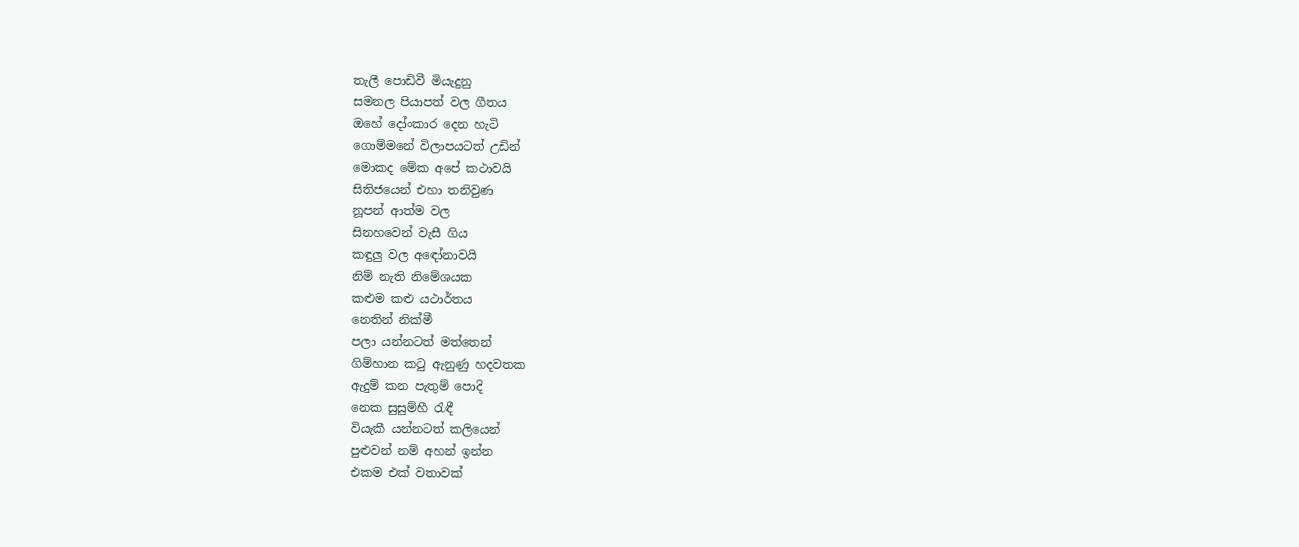තැලී පොඩිවී මියැදුනු
සමනල පියාපත් වල ගීතය
ඔහේ දෝංකාර දෙන හැටි
ගොම්මනේ විලාපයටත් උඩින්
මොකද මේක අපේ කථාවයි
සිතිජයෙන් එහා තනිවුණ
නූපන් ආත්ම වල
සිනහවෙන් වැසී ගිය
කඳුලු වල අඳෝනාවයි
නිම් නැති නිමේශයක
කළුම කළු යථාර්තය
නෙතින් නික්මී
පලා යන්නටත් මත්තෙන්
ගිම්හාන කටු ඇනුණු හදවතක
ඇදුම් කන පැතුම් පොදි
නෙක සුසුම්හී රැඳී
වියැකී යන්නටත් කලියෙන්
පුළුවන් නම් අහන් ඉන්න
එකම එක් වතාවක්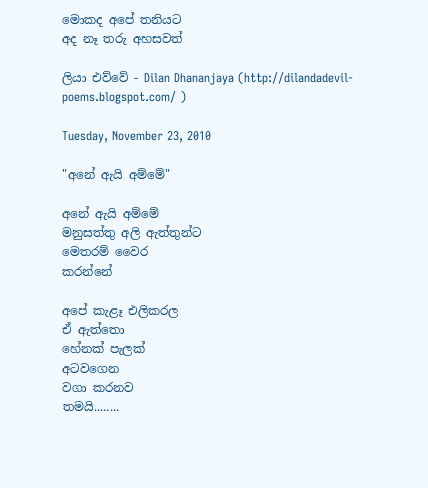මොකද අපේ තනියට
අද නෑ තරු අහසවත්

ලියා එව්වේ - Dilan Dhananjaya (http://dilandadevil-poems.blogspot.com/ )

Tuesday, November 23, 2010

"අනේ ඇයි අම්මේ"

අනේ ඇයි අම්මේ
මනුසත්තු අලි ඇත්තුන්ට
මෙතරම් වෛර
කරන්නේ

අපේ කැළෑ එලිකරල
ඒ ඇත්තො
හේනක් පැලක්
අටවගෙන
වගා කරනව
තමයි........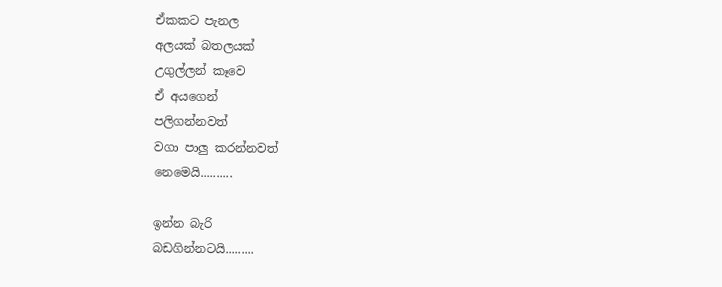ඒකකට පැනල
අලයක් බතලයක්
උගුල්ලන් කෑවෙ
ඒ අයගෙන්
පලිගන්නවත්
වගා පාලු කරන්නවත්
නෙමෙයි..........

ඉන්න බැරි
බඩගින්නටයි.........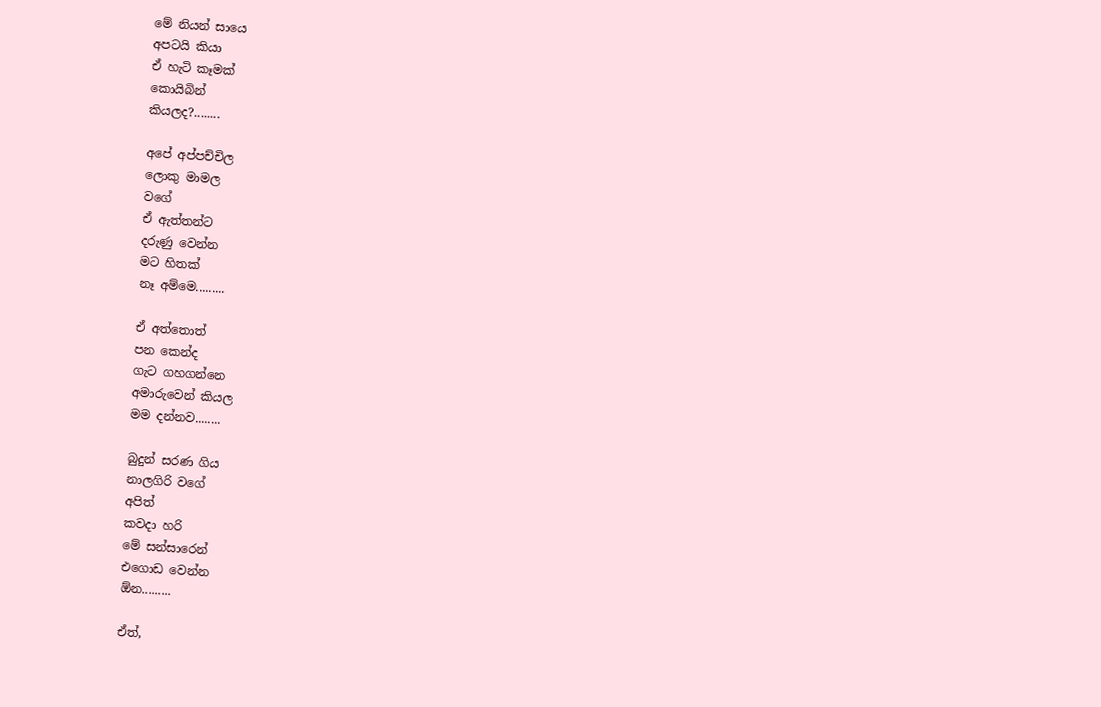මේ නියන් සායෙ
අපටයි කියා
ඒ හැටි කෑමක්
කොයිබින්
කියලද?........

අපේ අප්පච්චිල
ලොකු මාමල
වගේ
ඒ ඇත්තන්ට
දරුණු වෙන්න
මට හිතක්
නෑ අම්මෙ.........

ඒ අත්තොත්
පන කෙන්ද
ගැට ගහගන්නෙ
අමාරුවෙන් කියල
මම දන්නව........

බුදුන් සරණ ගිය
නාලගිරි වගේ
අපිත්
කවදා හරි
මේ සන්සාරෙන්
එගොඩ වෙන්න
ඕන.........

ඒත්,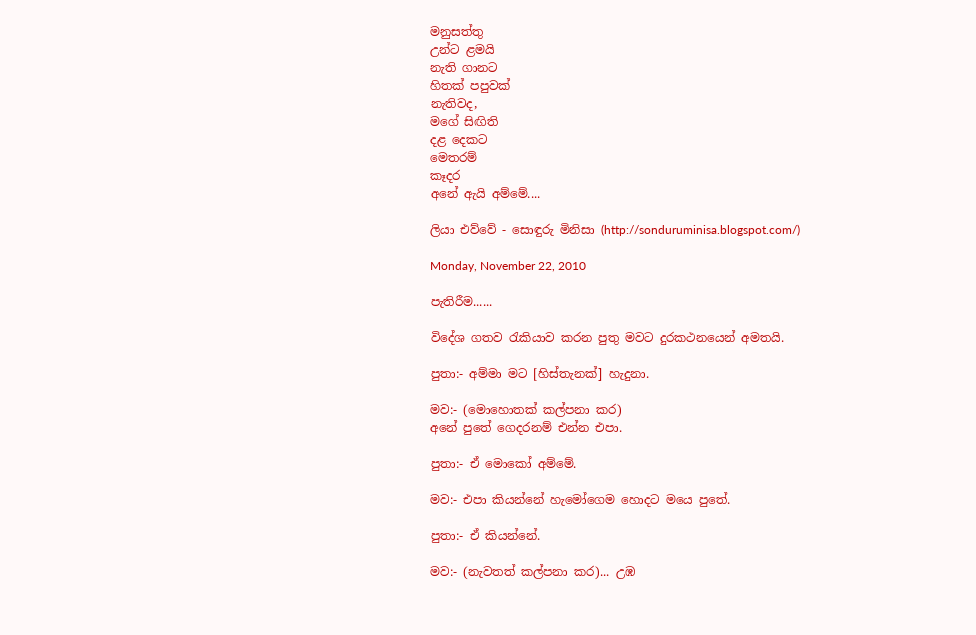මනුසත්තු
උන්ට ළමයි
නැති ගානට
හිතක් පපුවක්
නැතිවද,
මගේ සිඟිති
දළ දෙකට
මෙතරම්
කෑදර
අනේ ඇයි අම්මේ....

ලියා එව්වේ - සොඳුරු මිනිසා (http://sonduruminisa.blogspot.com/)

Monday, November 22, 2010

පැතිරීම......

විදේශ ගතව ‍රැකියාව කරන පුතු මවට දුරකථනයෙන් අමතයි.

පුතා:- අම්මා මට [හිස්තැනක්] හැදුනා.

මව:- (මොහොතක් කල්පනා කර)
අනේ පුතේ ගෙදරනම් එන්න එපා.

පුතා:- ඒ මොකෝ අම්මේ.

මව:- එපා කියන්නේ හැමෝගෙම හොදට මයෙ පුතේ.

පුතා:- ඒ කියන්නේ.

මව:- (නැවතත් කල්පනා කර)... උඹ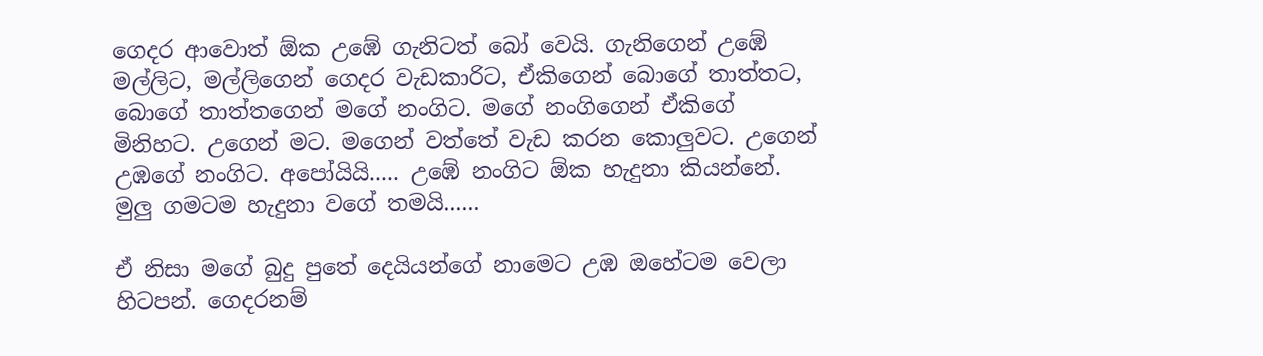ගෙදර ආවොත් ඕක උඹේ ගැනිටත් බෝ වෙයි. ගැනිගෙන් උඹේ මල්ලිට, මල්ලිගෙන් ගෙදර වැඩකාරිට, ඒකිගෙන් බොගේ තාත්තට, බොගේ තාත්තගෙන් මගේ නංගිට. මගේ නංගිගෙන් ඒකිගේ මිනිහට. උගෙන් මට. මගෙන් වත්තේ වැඩ කරන කොලුවට. උගෙන් උඹගේ නංගිට. අපෝයියි..... උඹේ නංගිට ඕක හැදුනා කියන්නේ. මුලු ගමටම හැදුනා වගේ තමයි......

ඒ නිසා මගේ බුදු පුතේ දෙයියන්ගේ නාමෙට උඹ ඔහේටම වෙලා හිටපන්. ගෙදරනම්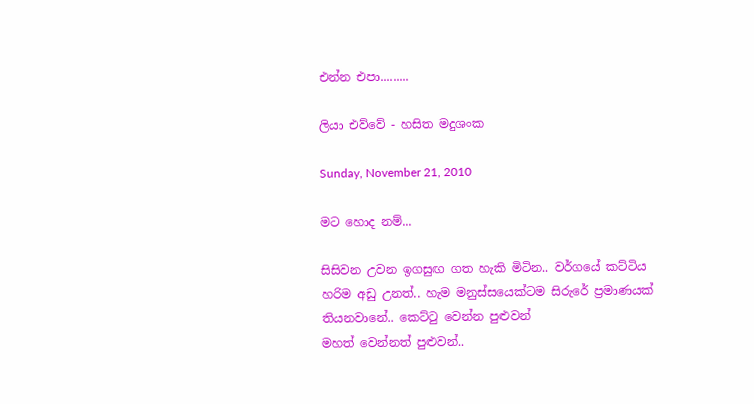එන්න එපා.........

ලියා එව්වේ - හසිත මදුශංක

Sunday, November 21, 2010

මට හොද නම්...

සිසිවන උවන ඉගසුඟ ගත හැකි මිටින.. වර්ගයේ කට්ටිය හරිම අඩු උනත්.. හැම මනුස්සයෙක්ටම සිරුරේ ප්‍රමාණයක් තියනවානේ.. කෙට්ටු වෙන්න පුළුවන්
මහත් වෙන්නත් පුළුවන්..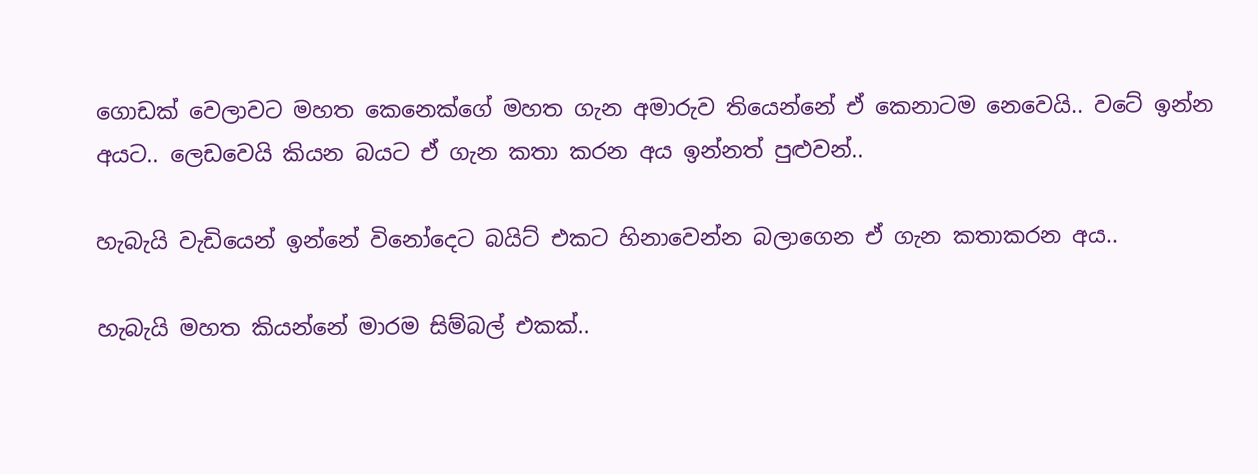ගොඩක් වෙලාවට මහත කෙනෙක්ගේ මහත ගැන අමාරුව තියෙන්නේ ඒ කෙනාටම නෙවෙයි.. වටේ ඉන්න අයට.. ලෙඩවෙයි කියන බයට ඒ ගැන කතා කරන අය ඉන්නත් පුළුවන්..

හැබැයි වැඩියෙන් ඉන්නේ විනෝදෙට බයිට් එකට හිනාවෙන්න බලා‍‍ගෙන ඒ ගැන කතාකරන අය..

හැබැයි මහත කියන්නේ මාරම සිම්බල් එකක්..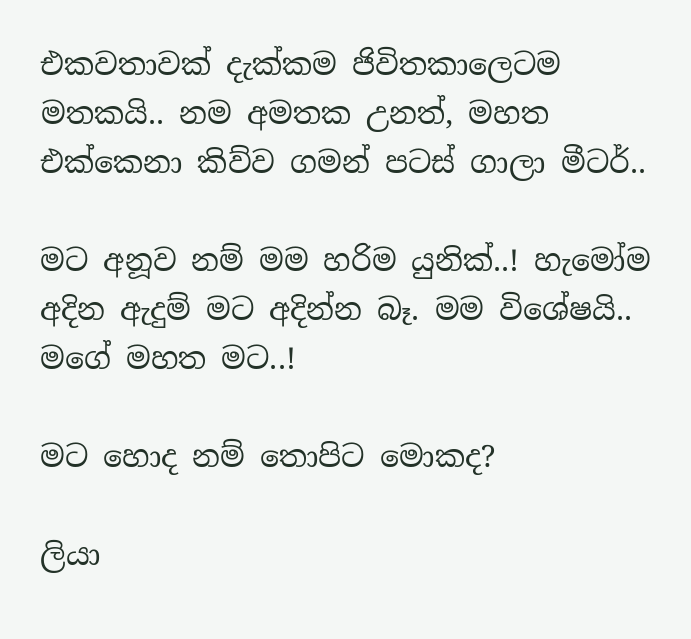එකවතාවක් දැක්කම ජිවිතකාලෙටම මතකයි.. නම අමතක උනත්, මහත එක්කෙනා කිව්ව ගමන් පටස් ගාලා මීටර්..

මට අනූව නම් මම හරිම යුනික්..! හැමෝම අදින ඇදුම් මට අදින්න බෑ. මම විශේෂයි.. මගේ මහත මට..!

මට හොද නම් තොපිට මොකද?

ලියා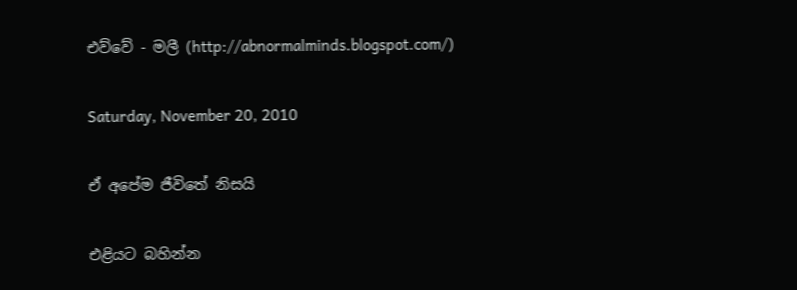එව්වේ - මලී (http://abnormalminds.blogspot.com/)

Saturday, November 20, 2010

ඒ අපේම ජීවිතේ නිසයි

එළියට බහින්න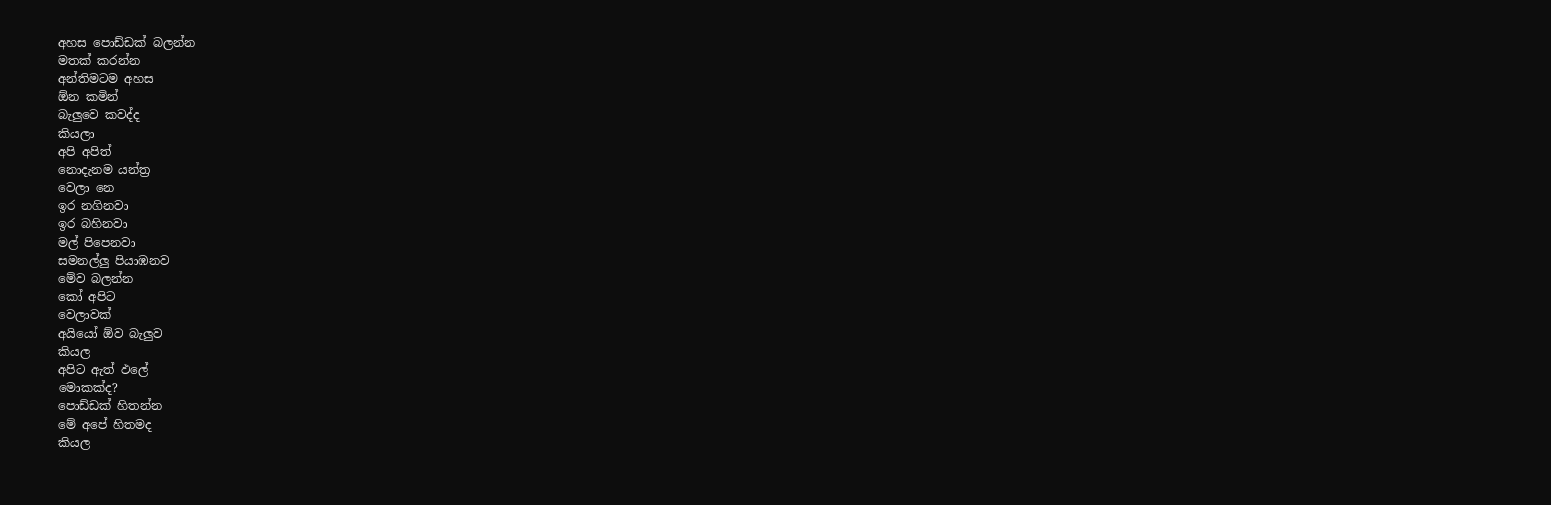අහස පොඩ්ඩක් බලන්න
මතක් කරන්න
අන්තිමටම අහස
ඕන කමින්
බැලුවෙ කවද්ද
කියලා
අපි අපිත්
නොදැනම යන්ත්‍ර
වෙලා නෙ
ඉර නගිනවා
ඉර බහිනවා
මල් පිපෙනවා
සමනල්ලු පියාඹනව
මේව බලන්න
කෝ අපිට
වෙලාවක්
අයියෝ ඕව බැලුව
කියල
අපිට ඇත් ඵලේ
මොකක්ද?
පොඩ්ඩක් හිතන්න
මේ අපේ හිතමද
කියල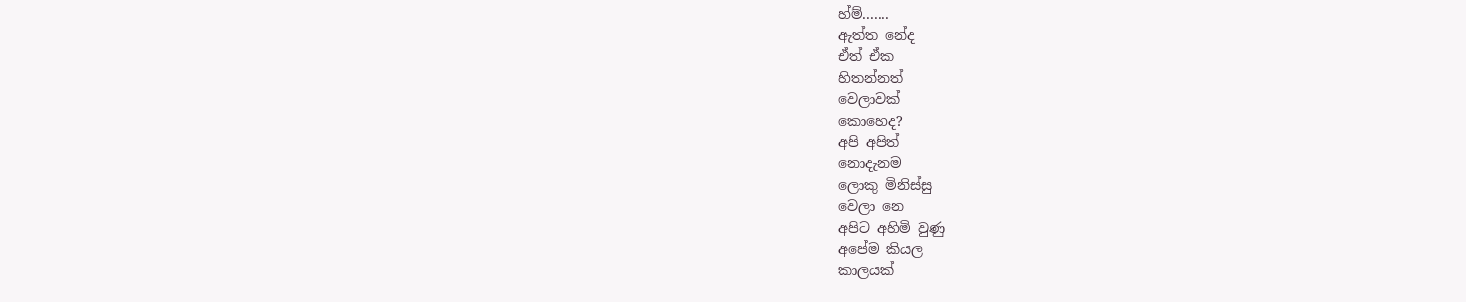හ්ම්.......
ඇත්ත නේද
ඒත් ඒක
හිතන්නත්
වෙලාවක්
කොහෙද?
අපි අපිත්
නොදැනම
ලොකු මිනිස්සු
වෙලා නෙ
අපිට අහිමි වුණු
අපේම කියල
කාලයක්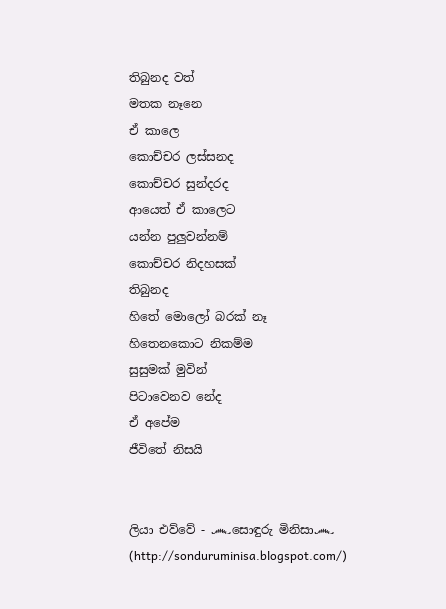තිබුනද වත්
මතක නෑනෙ
ඒ කාලෙ
කොච්චර ලස්සනද
කොච්චර සුන්දරද
ආයෙත් ඒ කාලෙට
යන්න පුලුවන්නම්
කොච්චර නිදහසක්
තිබුනද
හිතේ මො‍ලෝ බරක් නෑ
හිතෙනකොට නිකම්ම
සුසුමක් මුවින්
පිටාවෙනව නේද
ඒ අපේම
ජීවිතේ නිසයි


ලියා එව්වේ - ෴සොඳුරු මිනිසා෴ (http://sonduruminisa.blogspot.com/)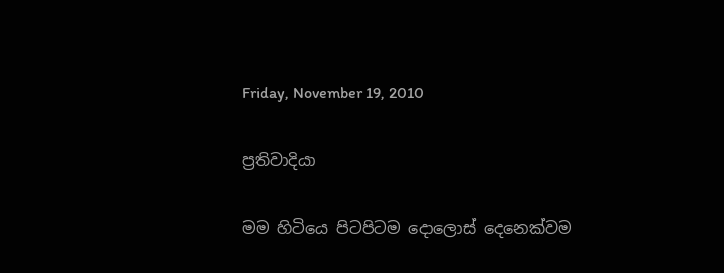Friday, November 19, 2010

ප්‍රතිවාදියා

මම හිටියෙ පිටපිටම දොලොස් දෙනෙක්වම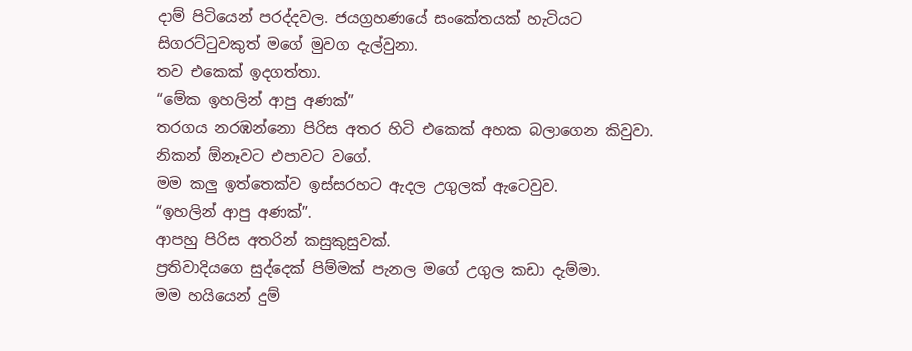දාම් පිටියෙන් පරද්දවල. ජයග්‍රහණයේ සංකේතයක් හැටියට සිගරට්ටුවකුත් මගේ මුවග දැල්වුනා.
තව එකෙක් ඉදගත්තා.
“මේක ඉහලින් ආපු අණක්”
තරගය නරඹන්නො පිරිස අතර හිටි එකෙක් අහක බලාගෙන කිවුවා. නිකන් ඕනෑවට එපාවට වගේ.
මම කලු ඉත්තෙක්ව ඉස්සරහට ඇදල උගුලක් ඇටෙවුව.
“ඉහලින් ආපු අණක්”.
ආපහු පිරිස අතරින් කසුකුසුවක්.
ප්‍රතිවාදියගෙ සුද්දෙක් පිම්මක් පැනල මගේ උගුල කඩා දැම්මා.
මම හයියෙන් දුම්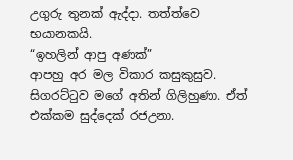උගුරු තුනක් ඇද්දා. තත්ත්වෙ භයානකයි.
“ඉහලින් ආපු අණක්”
ආපහු අර මල විකාර කසුකුසුව.
සිගරට්ටුව මගේ අතින් ගිලිහුණා. ඒත් එක්කම සුද්දෙක් රජඋනා.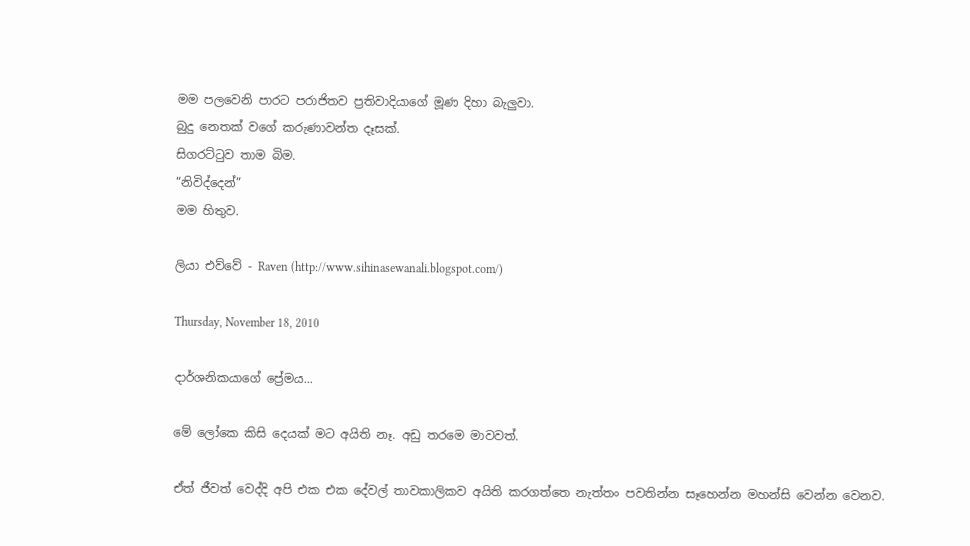මම පලවෙනි පාරට පරාජිතව ප්‍රතිවාදියාගේ මූණ දිහා බැලුවා.
බුදු නෙතක් වගේ කරුණාවන්ත දෑසක්.
සිගරට්ටුව තාම බිම.
“නිවිද්දෙන්”
මම හිතුව.

ලියා එව්වේ - Raven (http://www.sihinasewanali.blogspot.com/)

Thursday, November 18, 2010

දාර්ශනිකයාගේ ප්‍රේමය...

මේ ලෝකෙ කිසි දෙයක් මට අයිති නෑ. අඩු තරමෙ මාවවත්.

ඒත් ජීවත් වෙද්දි අපි එක එක දේවල් තාවකාලිකව අයිති කරගත්තෙ නැත්තං පවතින්න සෑහෙන්න මහන්සි වෙන්න වෙනව.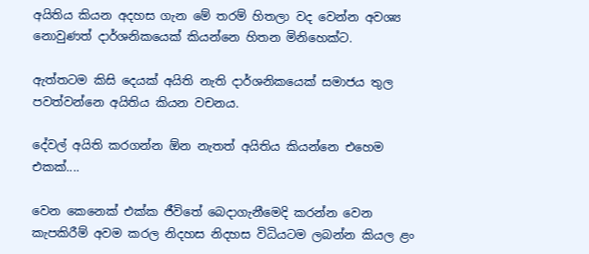අයිතිය කියන අදහස ගැන මේ තරම් හිතලා වද වෙන්න අවශ්‍ය නොවුණත් දාර්ශනිකයෙක් කියන්නෙ හිතන මිනිහෙක්ට.

ඇත්තටම කිසි දෙයක් අයිති නැති දාර්ශනිකයෙක් සමාජය තුල පවත්වන්නෙ අයිතිය කියන වචනය.

දේවල් අයිති කරගන්න ඕන නැතත් අයිතිය කියන්නෙ එහෙම එකක්....

වෙන කෙනෙක් එක්ක ජීවිතේ බෙදාගැනීමෙදි කරන්න වෙන කැපකිරීම් අවම කරල නිදහස නිදහස විධියටම ලබන්න කියල ළං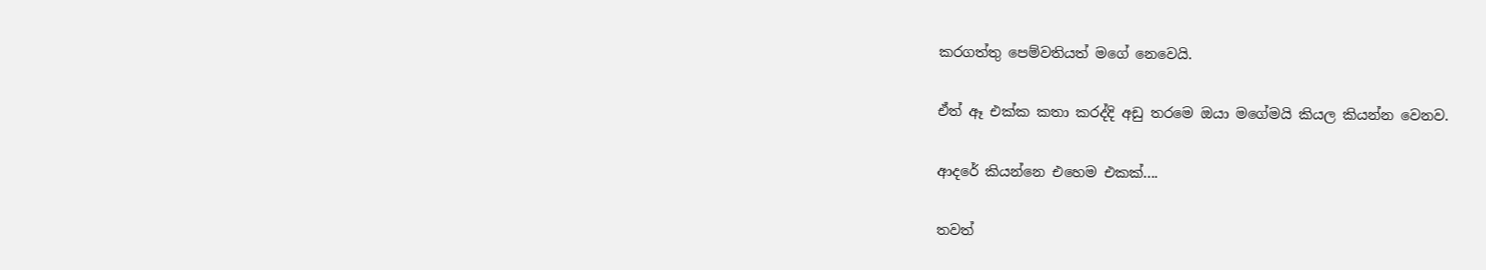කරගත්තු පෙම්වතියත් මගේ නෙවෙයි.

ඒත් ඈ එක්ක කතා කරද්දි අඩු තරමෙ ඔයා මගේමයි කියල කියන්න වෙනව.

ආදරේ කියන්නෙ එහෙම එකක්....

තවත්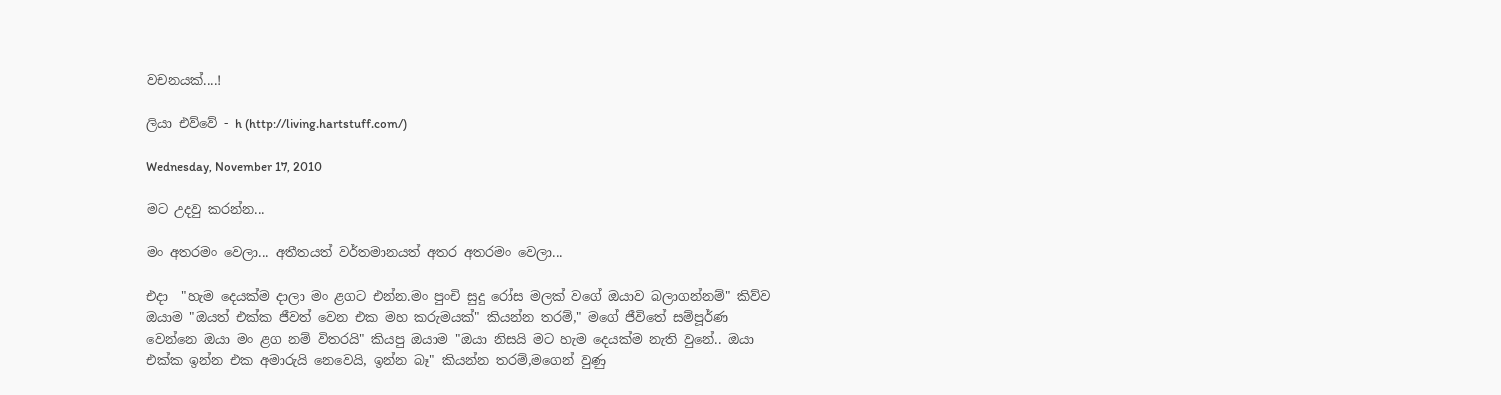වචනයක්....!

ලියා එව්වේ - h (http://living.hartstuff.com/)

Wednesday, November 17, 2010

මට උදවු කරන්න...

මං අතරමං වෙලා... අතීතයත් වර්තමානයත් අතර අතරමං වෙලා...

එදා  "හැම දෙයක්ම දාලා මං ළගට එන්න.මං පුංචි සුදු රෝස මලක් වගේ ඔයාව බලාගන්නම්" කිව්ව ඔයාම "ඔයත් එක්ක ජීවත් වෙන එක මහ කරුමයක්" කියන්න තරම්," මගේ ජීවිතේ සම්පූර්ණ වෙන්නෙ ඔයා මං ළග නම් විතරයි" කියපු ඔයාම "ඔයා නිසයි මට හැම දෙයක්ම නැති වුනේ.. ඔයා එක්ක ඉන්න එක අමාරුයි නෙවෙයි, ඉන්න බෑ" කියන්න තරම්,මගෙන් වුණු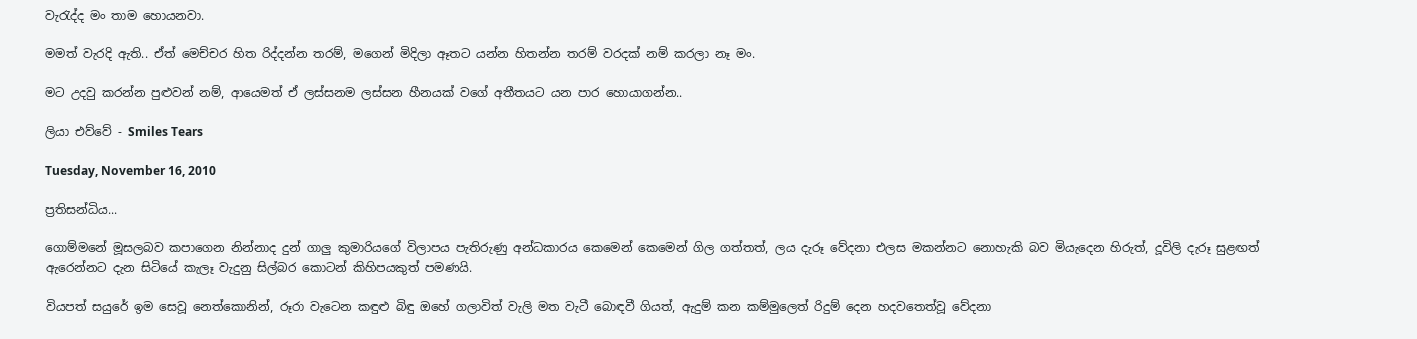වැරැද්ද මං තාම හොයනවා.

මමත් වැරදි ඇති.. ඒත් මෙච්චර හිත රිද්දන්න තරම්, මගෙන් මිදිලා ඈතට යන්න හිතන්න තරම් වරදක් නම් කරලා නෑ මං.

මට උදවු කරන්න පුළුවන් නම්, ආයෙමත් ඒ ලස්සනම ලස්සන හීනයක් වගේ අතීතයට යන පාර හොයාගන්න..

ලියා එව්වේ - Smiles Tears

Tuesday, November 16, 2010

ප්‍රතිසන්ධිය...

ගොම්මනේ මූසලබව කපාගෙන නින්නාද දුන් ගාලු කුමාරියගේ විලාපය පැතිරුණු අන්ධකාරය කෙමෙන් කෙමෙන් ගිල ගත්තත්, ලය දැරූ වේදනා එලස මකන්නට නොහැකි බව මියැදෙන හිරුත්, දූවිලි දැරූ සුළඟත් ඇරෙන්නට දැන සිටියේ කැලෑ වැදුනු සිල්බර කොටන් කිහිපයකුත් පමණයි.

වියපත් සයුරේ ඉම සෙවූ නෙත්කොනින්, රූරා වැටෙන කඳුළු බිඳු ඔහේ ගලාවිත් වැලි මත වැටී බොඳවී ගියත්, ඇදුම් කන කම්මුලෙත් රිදුම් දෙන හදවතෙත්වූ වේදනා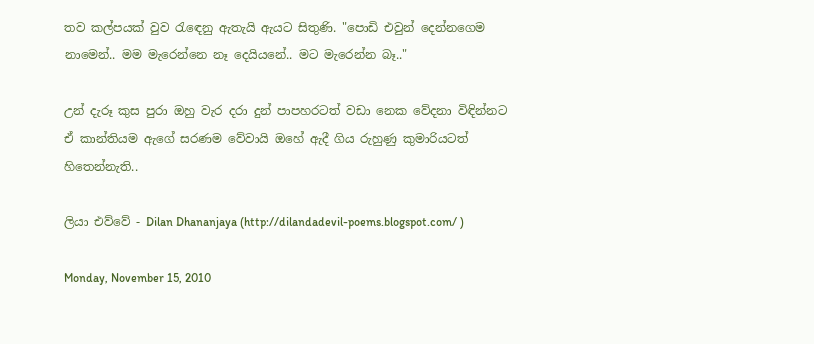තව කල්පයක් වුව රැඳෙනු ඇතැයි ඇයට සිතුණි. "පොඩි එවුන් දෙන්නගෙම නාමෙන්.. මම මැරෙන්නෙ නෑ දෙයියනේ.. මට මැරෙන්න බෑ.."

උන් දැරූ කුස පුරා ඔහු වැර දරා දුන් පාපහරටත් වඩා නෙක වේදනා විඳින්නට ඒ කාන්තියම ඇගේ සරණම වේවායි ඔහේ ඇදී ගිය රුහුණු කුමාරියටත් හිතෙන්නැති..

ලියා එව්වේ - Dilan Dhananjaya (http://dilandadevil-poems.blogspot.com/ )

Monday, November 15, 2010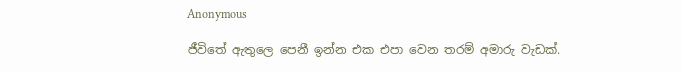Anonymous

ජීවිතේ ඇතුලෙ පෙනී ඉන්න එක එපා වෙන තරම් අමාරු වැඩක්.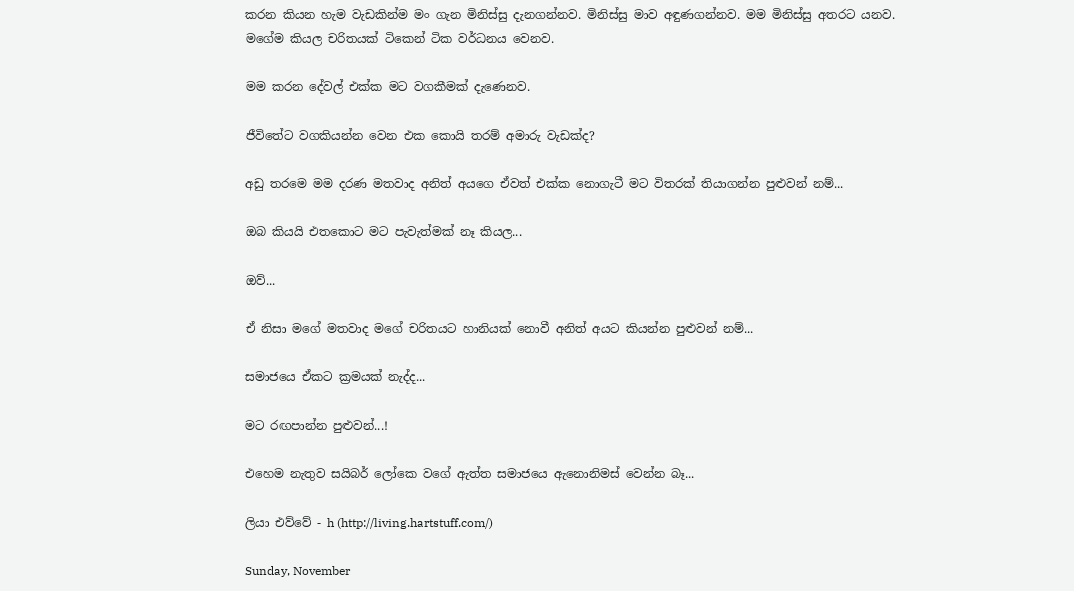කරන කියන හැම වැඩකින්ම මං ගැන මිනිස්සු දැනගන්නව. මිනිස්සු මාව අඳුණගන්නව. මම මිනිස්සු අතරට යනව. මගේම කියල චරිතයක් ටිකෙන් ටික වර්ධනය වෙනව.

මම කරන දේවල් එක්ක මට වගකීමක් දැණෙනව.

ජීවිතේට වගකියන්න වෙන එක කොයි තරම් අමාරු වැඩක්ද?

අඩු තරමෙ මම දරණ මතවාද අනිත් අයගෙ ඒවත් එක්ක නොගැටී මට විතරක් තියාගන්න පුළුවන් නම්...

ඔබ කියයි එතකොට මට පැවැත්මක් නෑ කියල...

ඔව්...

ඒ නිසා මගේ මතවාද මගේ චරිතයට හානියක් නොවී අනිත් අයට කියන්න පුළුවන් නම්...

සමාජයෙ ඒකට ක්‍රමයක් නැද්ද...

මට රඟපාන්න පුළුවන්...!

එහෙම නැතුව සයිබර් ලෝකෙ වගේ ඇත්ත සමාජයෙ ඇනොනිමස් වෙන්න බෑ...

ලියා එව්වේ - h (http://living.hartstuff.com/)

Sunday, November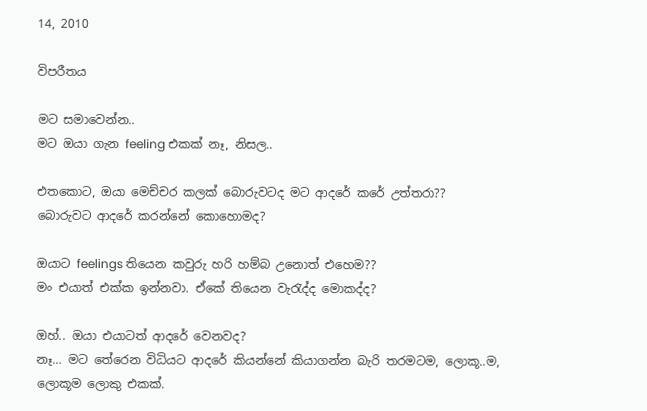14, 2010

විපරීතය

මට සමාවෙන්න..
මට ඔයා ගැන feeling එකක් නෑ, නිසල..

එතකොට, ඔයා මෙච්චර කලක් බොරුවටද මට ආදරේ කරේ උත්තරා??
බොරුවට ආදරේ කරන්නේ කොහොමද?

ඔයාට feelings තියෙන කවුරු හරි හම්බ උනොත් එහෙම??
මං එයාත් එක්ක ඉන්නවා. ඒකේ තියෙන වැරැද්ද මොකද්ද?

ඔහ්.. ඔයා එයාටත් ආදරේ වෙනවද?
නෑ… මට තේරෙන විධියට ආදරේ කියන්නේ කියාගන්න බැරි තරමටම, ලොකූ..ම, ලොකූම ලොකු එකක්.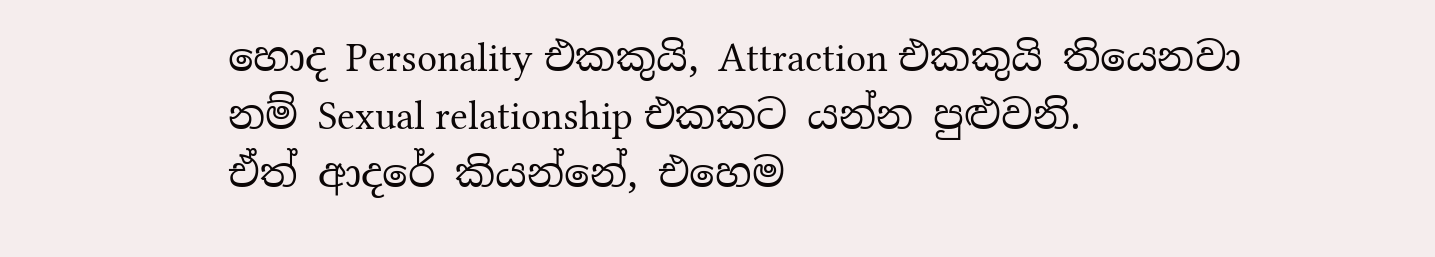හොද Personality එකකුයි, Attraction එකකුයි තියෙනවා නම් Sexual relationship එකකට යන්න පුළුවනි.
ඒත් ආදරේ කියන්නේ, එහෙම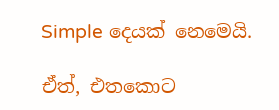Simple දෙයක් නෙමෙයි.

ඒත්, එතකොට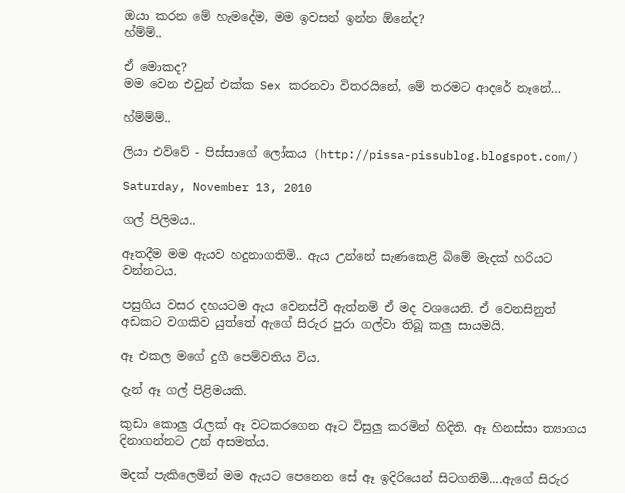ඔයා කරන මේ හැමදේම, මම ඉවසන් ඉන්න ඕනේද?
හ්ම්ම්..

ඒ මොකද?
මම වෙන එවුන් එක්ක Sex කරනවා විතරයිනේ, මේ තරමට ආදරේ නෑනේ…

හ්ම්ම්ම්..

ලියා එව්වේ - පිස්සාගේ ලෝකය (http://pissa-pissublog.blogspot.com/)

Saturday, November 13, 2010

ගල් පිලිමය..

ඈතදීම මම ඇයව හදුනාගතිමි.. ඇය උන්නේ සැණකෙළි බිමේ මැදක් හරියට වන්නටය.

පසුගිය වසර දහයටම ඇය වෙනස්වී ඇත්නම් ඒ මද වශයෙනි. ඒ වෙනසිනුත් අඩකට වගකිව යුත්තේ ඇගේ සිරුර පුරා ගල්වා තිබූ කලු සායමයි.

ඈ එකල මගේ දුගී පෙම්වතිය විය.

දැන් ඈ ගල් පිළිමයකි.

කුඩා කොලු රැලක් ඈ වටකරගෙන ඈට විසුලු කරමින් හිදිති. ඈ හිනස්සා ත්‍යාගය දිනාගන්නට උන් අසමත්ය.

මදක් පැකිලෙමින් මම ඇයට පෙනෙන සේ ඈ ඉදිරියෙන් සිටගනිමි....ඇගේ සිරුර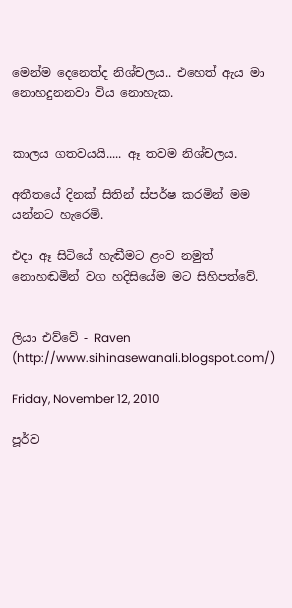මෙන්ම දෙනෙත්ද නිශ්චලය.. එහෙත් ඇය මා නොහදුනනවා විය නොහැක.


කාලය ගතවයයි..... ඈ තවම නිශ්චලය.

අතීතයේ දිනක් සිතින් ස්පර්ෂ කරමින් මම යන්නට හැරෙමි.

එදා ඈ සිටියේ හැඬීමට ළංව නමුත් නොහඬමින් වග හදිසියේම මට සිහිපත්වේ.


ලියා එව්වේ - Raven (http://www.sihinasewanali.blogspot.com/)

Friday, November 12, 2010

පූර්ව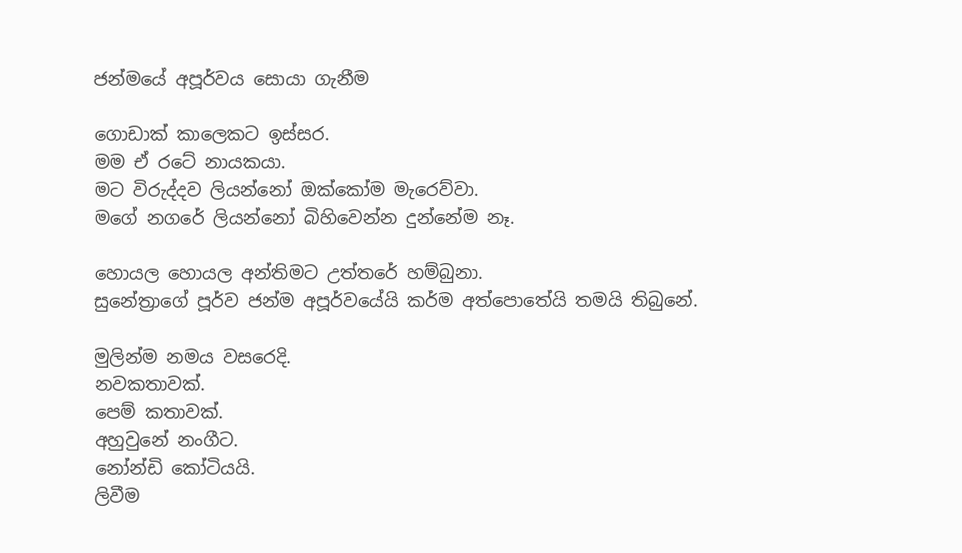ජන්මයේ අපූර්වය සොයා ගැනීම

ගොඩාක් කාලෙකට ඉස්සර.
මම ඒ රටේ නායකයා.
මට විරුද්දව ලියන්නෝ ඔක්කෝම මැරෙව්වා.
මගේ නගරේ ලියන්නෝ බිහිවෙන්න දුන්නේම නෑ.

හොයල හොයල අන්තිමට උත්තරේ හම්බුනා.
සුනේත්‍රාගේ පූර්ව ජන්ම අපූර්වයේයි කර්ම අත්පොතේයි තමයි තිබුනේ.

මුලින්ම නමය වසරෙදි.
නවකතාවක්.
පෙම් කතාවක්.
අහුවුනේ නංගීට.
නෝන්ඩි කෝටියයි.
ලිවීම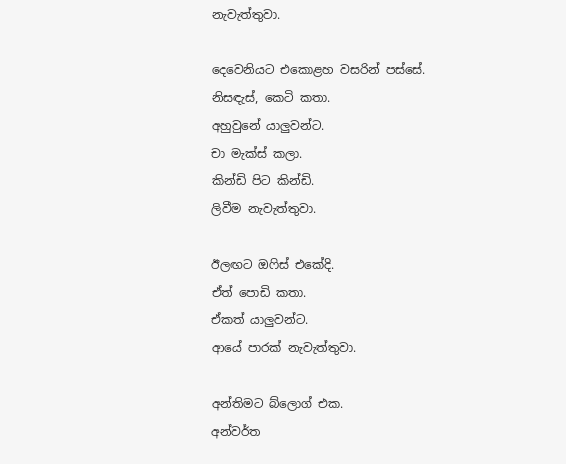නැවැත්තුවා.

දෙවෙනියට එකොළහ වසරින් පස්සේ.
නිසඳැස්, කෙටි කතා.
අහුවුනේ යාලුවන්ට.
චා මැක්ස් කලා.
කින්ඩි පිට කින්ඩි.
ලිවීම නැවැත්තුවා.

ඊලඟට ඔෆිස් එකේදි.
ඒත් පොඩි කතා.
ඒකත් යාලුවන්ට.
ආයේ පාරක් නැවැත්තුවා.

අන්තිමට බ්ලොග් එක.
අන්වර්ත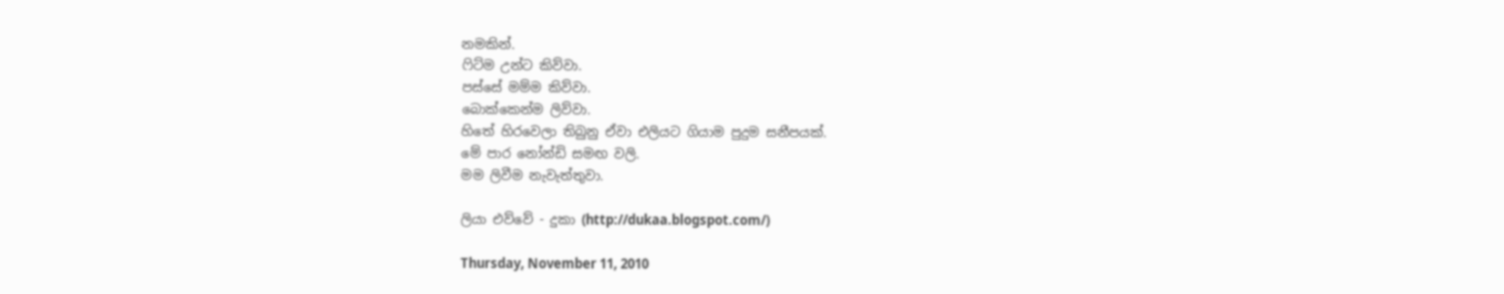නමකින්.
ෆිට්ම උන්ට කිව්වා.
පස්සේ මම්ම කිව්වා.
බොක්කෙන්ම ලිව්වා.
හිතේ හිරවෙලා තිබුනු ඒවා එලියට ගියාම පුදුම සනීපයක්.
මේ පාර නෝන්ඩි සමඟ වලි.
මම ලිවීම නැවැත්තුවා.

ලියා එව්වේ - දුකා (http://dukaa.blogspot.com/)

Thursday, November 11, 2010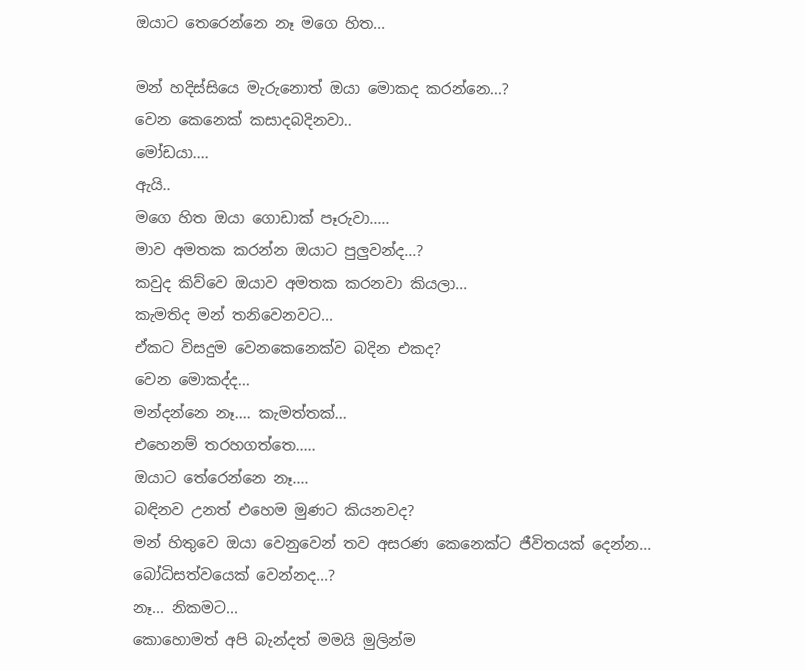ඔයාට තෙරෙන්නෙ නෑ මගෙ හිත...

මන් හදිස්සියෙ මැරුනොත් ඔයා මොකද කරන්නෙ...?
වෙන කෙනෙක් කසාදබදිනවා..
මෝඩයා....
ඇයි..
මගෙ හිත ඔයා ගොඩාක් පෑරුවා.....
මාව අමතක කරන්න ඔයාට පුලුවන්ද...?
කවුද කිව්වෙ ඔයාව අමතක කරනවා කියලා...
කැමතිද මන් තනිවෙනවට...
ඒකට විසදුම වෙනකෙනෙක්ව බදින එකද?
වෙන මොකද්ද...
මන්දන්නෙ නෑ.... කැමත්තක්...
එහෙනම් තරහගත්තෙ.....
ඔයාට තේරෙන්නෙ නෑ....
බඳිනව උනත් එහෙම මුණට කියනවද?
මන් හිතුවෙ ඔයා වෙනුවෙන් තව අසරණ කෙනෙක්ට ජීවිතයක් දෙන්න...
බෝධිසත්වයෙක් වෙන්නද...?
නෑ... නිකමට...
කොහොමත් අපි බැන්දත් මමයි මුලින්ම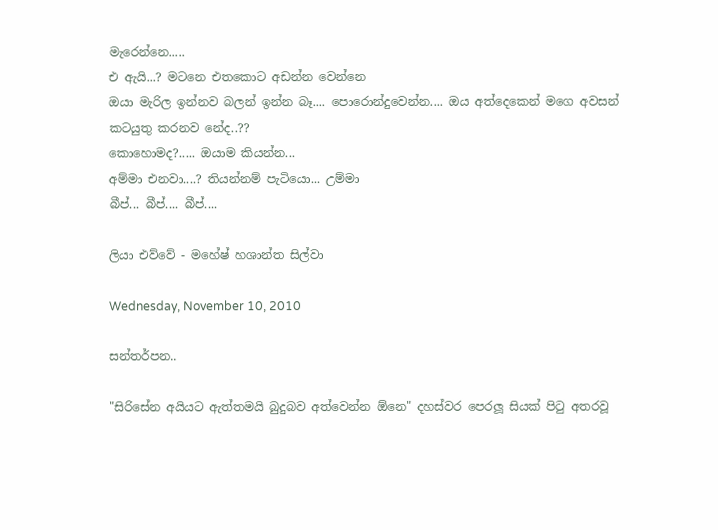මැරෙන්නෙ.....
එ ඇයි...? මටනෙ එතකොට අඩන්න වෙන්නෙ
ඔයා මැරිල ඉන්නව බලන් ඉන්න බෑ.... පොරොන්දුවෙන්න.... ඔය අත්දෙකෙන් මගෙ අවසන් කටයුතු කරනව නේද..??
කොහොමද?..... ඔයාම කියන්න...
අම්මා එනවා....? තියන්නම් පැටියො... උම්මා
බීප්... බීප්.... බීප්....

ලියා එව්වේ - මහේෂ් හශාන්ත සිල්වා

Wednesday, November 10, 2010

සන්තර්පන..

"සිරිසේන අයියට ඇත්තමයි බුදුබව අත්වෙන්න ඕනෙ" දහස්වර පෙරලූ සියක් පිටු අතරවූ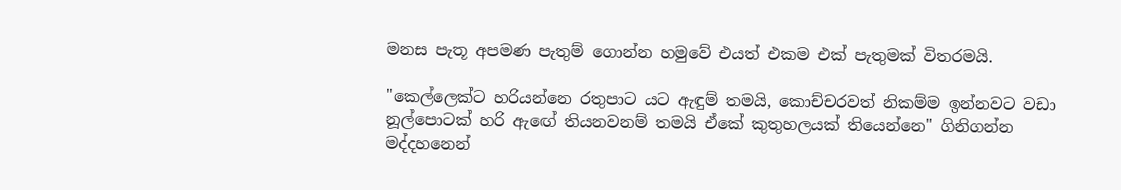මනස පැතූ අපමණ පැතුම් ගොන්න හමුවේ එයත් එකම එක් පැතුමක් විතරමයි.

"කෙල්ලෙක්ට හරියන්නෙ රතුපාට යට ඇඳුම් තමයි, කොච්චරවත් නිකම්ම ඉන්නවට වඩා නූල්පොටක් හරි ඇඟේ තියනවනම් තමයි ඒකේ කුතුහලයක් තියෙන්නෙ" ගිනිගන්න මද්දහනෙන්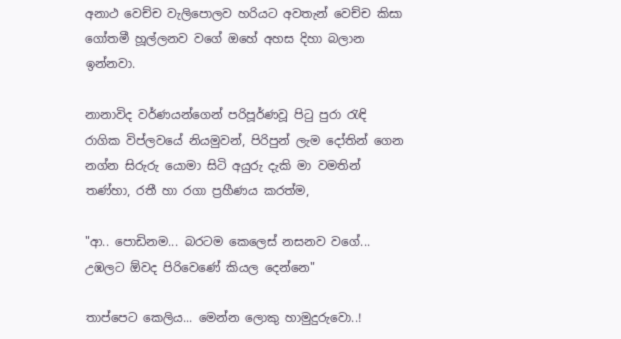අනාථ වෙච්ච වැලිපොලව හරියට අවතැන් වෙච්ච කිසා ගෝතමී හූල්ලනව වගේ ඔහේ අහස දිහා බලාන ඉන්නවා.

නානාවිද වර්ණයන්ගෙන් පරිපූර්ණවූ පිටු පුරා රැඳි රාගික විප්ලවයේ නියමුවන්, පිරිපුන් ලැම දෝතින් ගෙන නග්න සිරුරු යොමා සිටි අයුරු දැකි මා වමතින් තණ්හා, රතී හා රගා ප්‍රහීණය කරත්ම,

"ආ.. පොඩිනම... බරටම කෙලෙස් නසනව වගේ... උඹලට ඕවද පිරිවෙණේ කියල දෙන්නෙ"

තාප්පෙට කෙලිය... මෙන්න ලොකු හාමුදුරුවො..!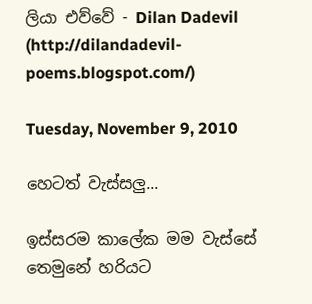ලියා එව්වේ - Dilan Dadevil (http://dilandadevil-poems.blogspot.com/)

Tuesday, November 9, 2010

හෙටත් වැස්සලු...

ඉස්සරම කාලේක මම වැස්සේ තෙමුනේ හරියට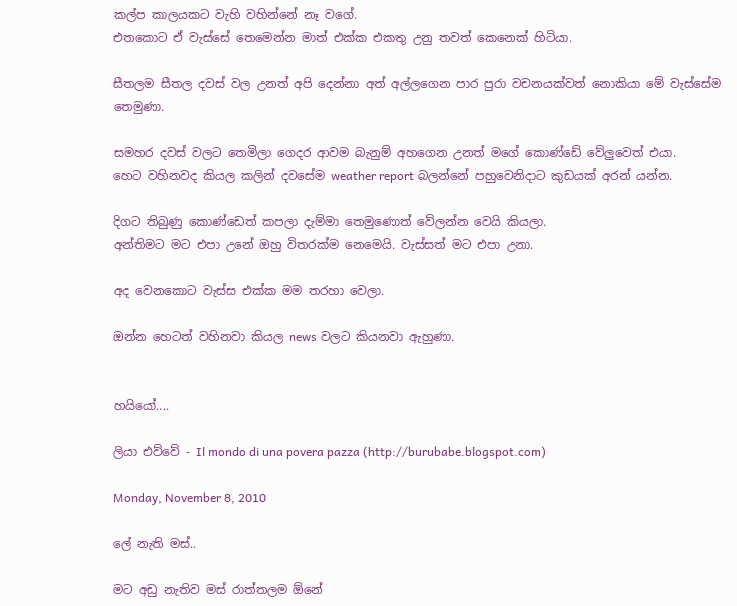කල්ප කාලයකට වැහි වහින්නේ නෑ වගේ.
එතකොට ඒ වැස්සේ තෙමෙන්න මාත් එක්ක එකතු උනු තවත් කෙනෙක් හිටියා.

සීතලම සීතල දවස් වල උනත් අපි දෙන්නා අත් අල්ලගෙන පාර පුරා වචනයක්වත් නොකියා මේ වැස්සේම තෙමුණා.

සමහර දවස් වලට තෙමිලා ගෙදර ආවම බැනුම් අහගෙන උනත් මගේ කොණ්ඩේ වේලුවෙත් එයා.
හෙට වහිනවද කියල කලින් දවසේම weather report බලන්නේ පහුවෙනිදාට කුඩයක් අරන් යන්න.

දිගට තිබුණු කොණ්ඩෙත් කපලා දැම්මා තෙමුණොත් වේලන්න වෙයි කියලා.
අන්තිමට මට එපා උනේ ඔහු විතරක්ම නෙමෙයි. වැස්සත් මට එපා උනා.

අද වෙනකොට වැස්ස එක්ක මම තරහා වෙලා.

ඔන්න හෙටත් වහිනවා කියල news වලට කියනවා ඇහුණා.


හයියෝ....

ලියා එව්වේ - Il mondo di una povera pazza (http://burubabe.blogspot.com)

Monday, November 8, 2010

ලේ නැති මස්..

මට අඩු නැතිව මස් රාත්තලම ඕනේ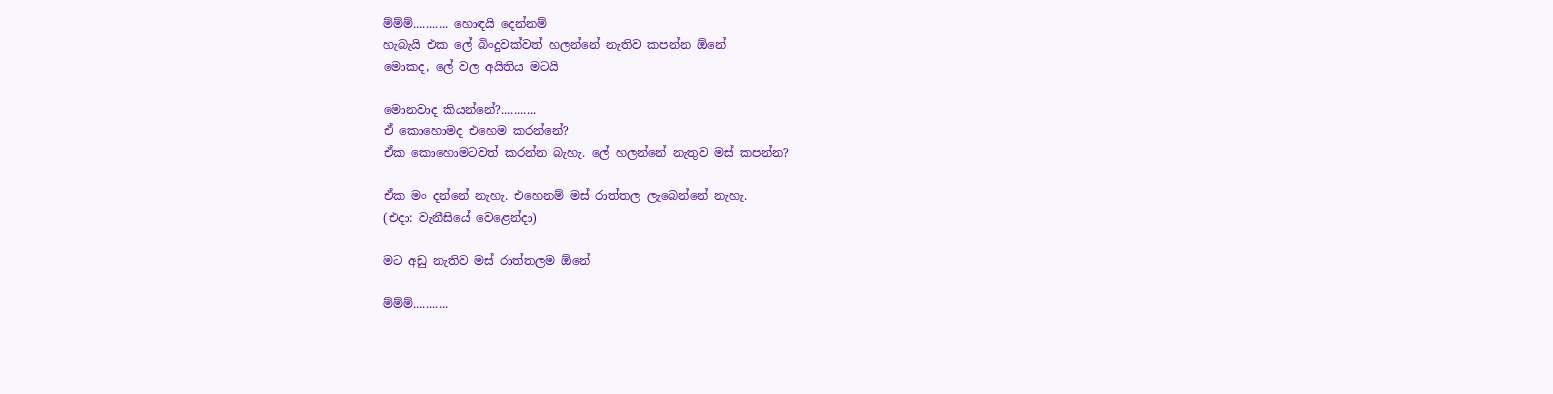ම්ම්ම්........... හොඳයි දෙන්නම්
හැබැයි එක ලේ බිංදුවක්වත් හලන්නේ නැතිව කපන්න ඕනේ
මොකද, ලේ වල අයිතිය මටයි

මොනවාද කියන්නේ?...........
ඒ කොහොමද එහෙම කරන්නේ?
ඒක කොහොමටවත් කරන්න බැහැ. ලේ හලන්නේ නැතුව මස් කපන්න?

ඒක මං දන්නේ නැහැ. එහෙනම් මස් රාත්තල ලැබෙන්නේ නැහැ.
(එදා: වැනීසියේ වෙළෙන්දා)

මට අඩු නැතිව මස් රාත්තලම ඕනේ

ම්ම්ම්...........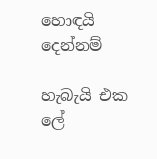හොඳයි දෙන්නම්

හැබැයි එක ලේ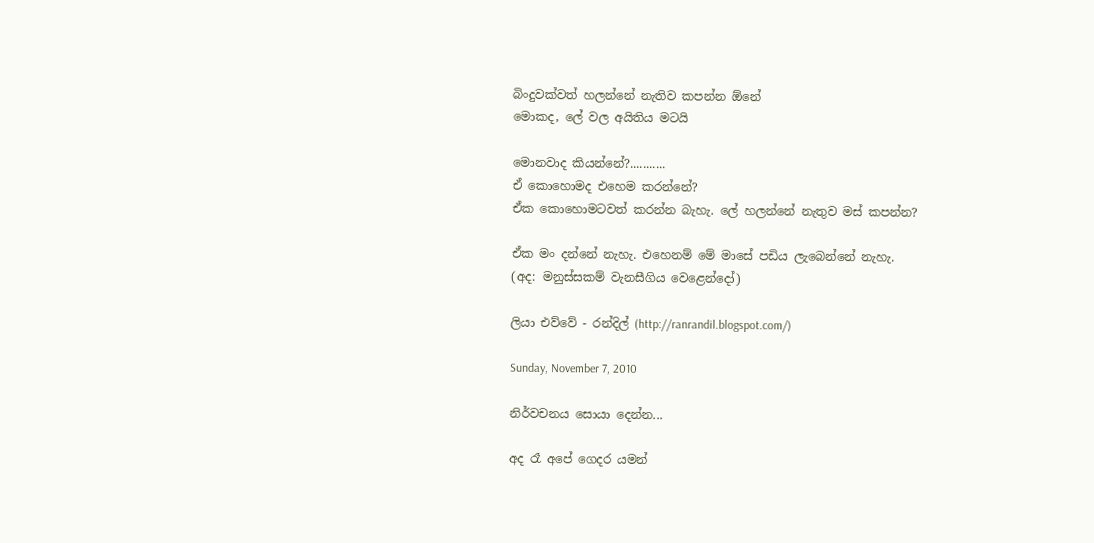බිංදුවක්වත් හලන්නේ නැතිව කපන්න ඕනේ
මොකද, ලේ වල අයිතිය මටයි

මොනවාද කියන්නේ?...........
ඒ කොහොමද එහෙම කරන්නේ?
ඒක කොහොමටවත් කරන්න බැහැ. ලේ හලන්නේ නැතුව මස් කපන්න?

ඒක මං දන්නේ නැහැ. එහෙනම් මේ මාසේ පඩිය ලැබෙන්නේ නැහැ.
(අද: මනුස්සකම් වැනසීගිය වෙළෙන්දෝ)

ලියා එව්වේ - රන්දිල් (http://ranrandil.blogspot.com/)

Sunday, November 7, 2010

නිර්වචනය සොයා දෙන්න...

අද රෑ අපේ ගෙදර යමන්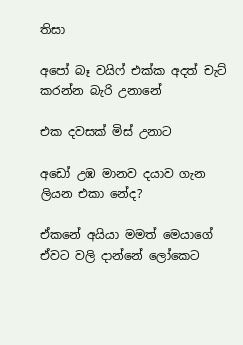තිසා

අපෝ බෑ වයිෆ් එක්ක අදත් චැට් කරන්න බැරි උනානේ

එක දවසක් මිස් උනාට

අඩෝ උඹ මානව දයාව ගැන ලියන එකා නේද?

ඒකනේ අයියා මමත් මෙයාගේ ඒවට වලි දාන්නේ ලෝකෙට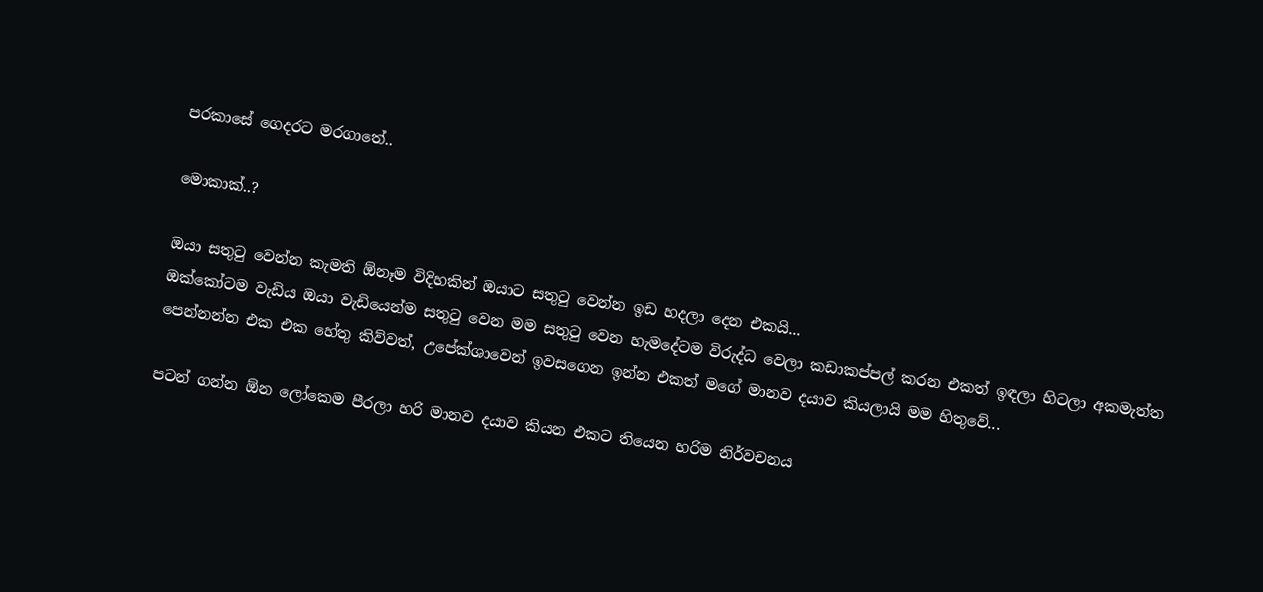පරකාසේ ගෙදරට මරගාතේ..

මොකාක්..?

ඔයා සතුටු වෙන්න කැමති ඕනෑම විදිහකින් ඔයාට සතුටු වෙන්න ඉඩ හදලා දෙන එකයි...
ඔක්කෝටම වැඩිය ඔයා වැඩියෙන්ම සතුටු වෙන මම සතුටු වෙන හැමදේටම විරුද්ධ වෙලා කඩාකප්පල් කරන එකත් ඉඳලා හිටලා අකමැත්ත පෙන්නන්න එක එක හේතු කිව්වත්, උපේක්ශාවෙන් ඉවසගෙන ඉන්න එකත් මගේ මානව දයාව කියලායි මම හිතුවේ...

පටන් ගන්න ඕන ලෝකෙම පීරලා හරි මානව දයාව කියන එකට තියෙන හරිම නිර්වචනය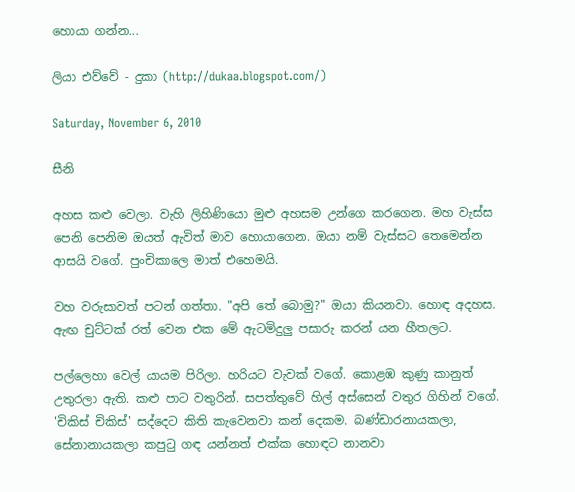හොයා ගන්න...

ලියා එව්වේ - දුකා (http://dukaa.blogspot.com/)

Saturday, November 6, 2010

සීනි

අහස කළු වෙලා. වැහි ලිහිණියො මුළු අහසම උන්ගෙ කරගෙන. මහ වැස්ස පෙනි පෙනිම ඔයත් ඇවිත් මාව හොයාගෙන. ඔයා නම් වැස්සට තෙමෙන්න ආසයි වගේ. පුංචිකාලෙ මාත් එහෙමයි.

වහ වරුසාවත් පටන් ගත්තා. "අපි තේ බොමු?" ඔයා කියනවා. හොඳ අදහස. ඇඟ චුට්ටක් රත් වෙන එක මේ ඇටමිදුලු පසාරු කරන් යන හීතලට.

පල්ලෙහා වෙල් යායම පිරිලා. හරියට වැවක් වගේ. කොළඹ කුණු කානුත් උතුරලා ඇති. කළු පාට වතුරින්. සපත්තුවේ හිල් අස්සෙන් වතුර ගිහින් වගේ. 'චිකිස් චිකිස්' සද්දෙට කිති කැවෙනවා කන් දෙකම. බණ්ඩාරනායකලා, සේනානායකලා කපුටු ගඳ යන්නත් එක්ක හොඳට නානවා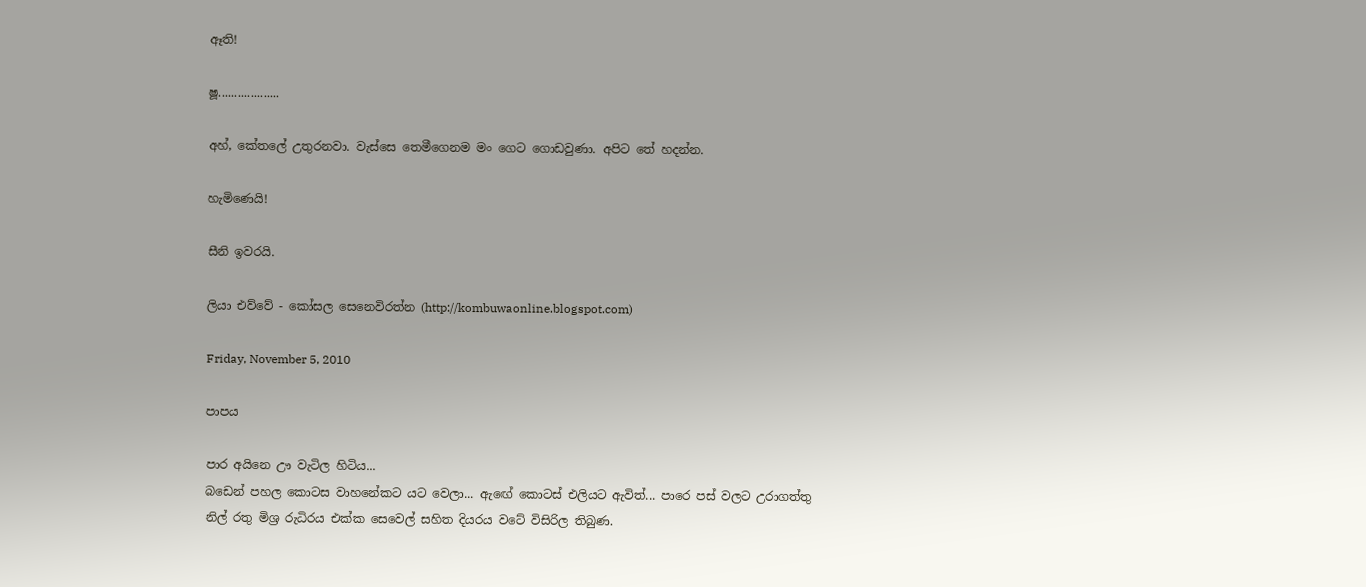ඈති!

ෂූ...................

අහ්, කේතලේ උතුරනවා. වැස්සෙ තෙමීගෙනම මං ගෙට ගොඩවුණා. අපිට තේ හදන්න.

හැමිණෙයි!

සීනි ඉවරයි.

ලියා එව්වේ - කෝසල සෙනෙවිරත්න (http://kombuwaonline.blogspot.com)

Friday, November 5, 2010

පාපය

පාර අයිනෙ ඌ වැටිල හිටිය...
බඩෙන් පහල කොටස වාහනේකට යට වෙලා... ඇඟේ කොටස් එලියට ඇවිත්... පාරෙ පස් වලට උරාගත්තු නිල් රතු මිශ්‍ර රුධිරය එක්ක සෙවෙල් සහිත දියරය වටේ විසිරිල තිබුණ.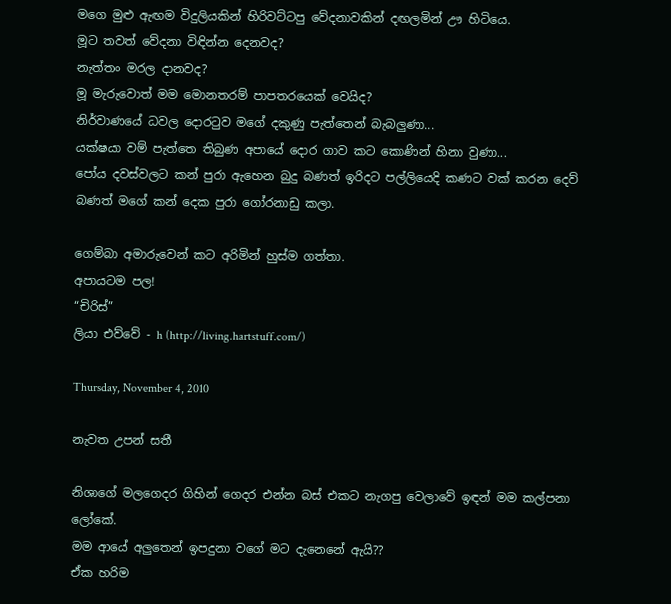මගෙ මුළු ඇඟම විදුලියකින් හිරිවට්ටපු වේදනාවකින් දඟලමින් ඌ හිටියෙ.
මූට තවත් වේදනා විඳින්න දෙනවද?
නැත්තං මරල දානවද?
මූ මැරුවොත් මම මොනතරම් පාපතරයෙක් වෙයිද?
නිර්වාණයේ ධවල දොරටුව මගේ දකුණු පැත්තෙන් බැබලුණා...
යක්ෂයා වම් පැත්තෙ තිබුණ අපායේ දොර ගාව කට කොණින් හිනා වුණා...
පෝය දවස්වලට කන් පුරා ඇහෙන බුදු බණත් ඉරිදට පල්ලියෙදි කණට වක් කරන දෙව් බණත් මගේ කන් දෙක පුරා ගෝරනාඩු කලා.

ගෙම්බා අමාරුවෙන් කට අරිමින් හුස්ම ගත්තා.
අපායටම පල!
“චිරිස්”
ලියා එව්වේ - h (http://living.hartstuff.com/)

Thursday, November 4, 2010

නැවත උපන් සතී

නිශාගේ මලගෙදර ගිහින් ගෙදර එන්න බස් එකට නැගපු වෙලාවේ ඉඳන් මම කල්පනා ලෝකේ.
මම ආයේ අලුතෙන් ඉපදුනා වගේ මට දැනෙනේ ඇයි??
ඒක හරිම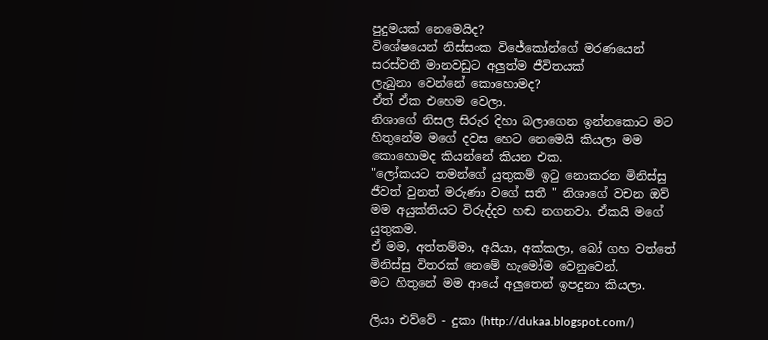පුදුමයක් නෙමෙයිද?
විශේෂයෙන් නිස්සංක විජේකෝන්ගේ මරණයෙන් සරස්වතී මානවඩුට අලුත්ම ජීවිතයක්
ලැබුනා වෙන්නේ කොහොමද?
ඒත් ඒක එහෙම වෙලා.
නිශාගේ නිසල සිරුර දිහා බලාගෙන ඉන්නකොට මට හිතුනේම මගේ දවස හෙට නෙමෙයි කියලා මම කොහොමද කියන්නේ කියන එක.
"ලෝකයට තමන්ගේ යුතුකම් ඉටු නොකරන මිනිස්සු ජීවත් වුනත් මරුණා වගේ සතී " නිශාගේ වචන ඔව් මම අයුක්තියට විරුද්දව හඬ නගනවා. ඒකයි මගේ යුතුකම.
ඒ මම, අත්තම්මා, අයියා, අක්කලා, බෝ ගහ වත්තේ මිනිස්සු විතරක් නෙමේ හැමෝම වෙනුවෙන්.
මට හිතුනේ මම ආයේ අලුතෙන් ඉපදුනා කියලා.

ලියා එව්වේ - දුකා (http://dukaa.blogspot.com/)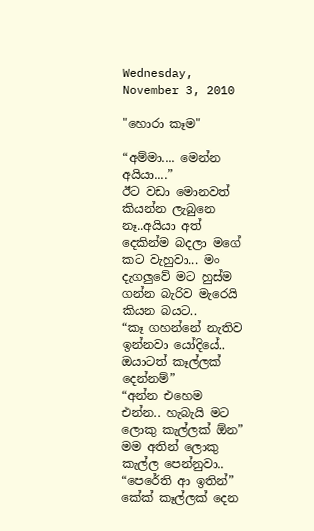Wednesday, November 3, 2010

"හොරා කෑම"

“අම්මා.... මෙන්න අයියා....”
ඊට වඩා මොනවත් කියන්න ලැබුනෙ නෑ..අයියා අත් දෙකින්ම බදලා මගේ කට වැහුවා... මං දැගලුවේ මට හුස්ම ගන්න බැරිව මැරෙයි කියන බයට..
“කෑ ගහන්නේ නැතිව ඉන්නවා යෝදියේ.. ඔයාටත් කෑල්ලක් දෙන්නම්”
“අන්න එහෙම එන්න.. හැබැයි මට ලොකු කැල්ලක් ඕන”
මම අතින් ලොකු කැල්ල පෙන්නුවා..
“පෙරේති ආ ඉතින්”
කේක් කෑල්ලක් දෙන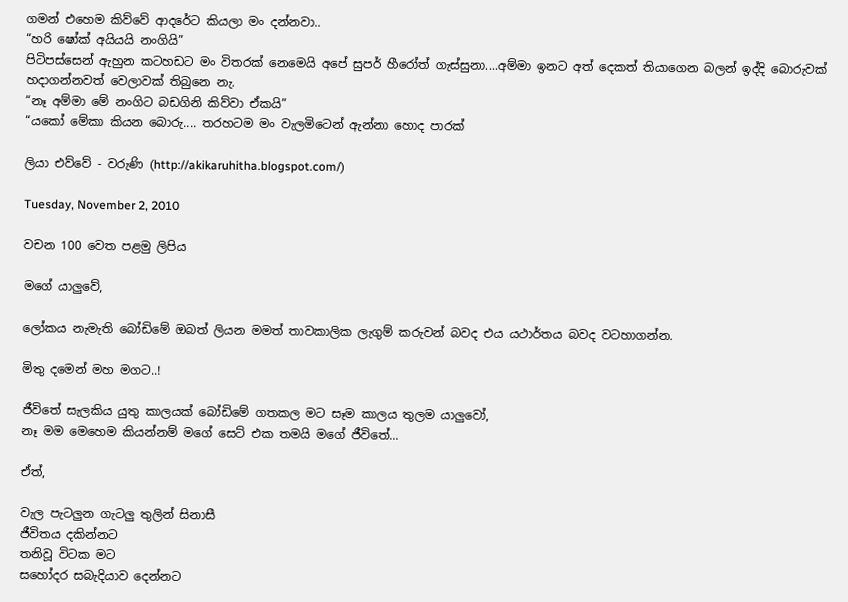ගමන් එහෙම කිව්වේ ආදරේට කියලා මං දන්නවා..
“හරි ෂෝක් අයියයි නංගියි”
පිටිපස්සෙන් ඇහුන කටහඩට මං විතරක් නෙමෙයි අපේ සුපර් හීරෝත් ගැස්සුනා....අම්මා ඉනට අත් දෙකත් තියාගෙන බලන් ඉද්දි බොරුවක් හදාගන්නවත් වෙලාවක් තිබුනෙ නැ.
“නෑ අම්මා මේ නංගිට බඩගිනි කිව්වා ඒකයි”
“යකෝ මේකා කියන බොරු.... තරහටම මං වැලමිටෙන් ඇන්නා හොද පාරක්

ලියා එව්වේ - වරුණි (http://akikaruhitha.blogspot.com/)

Tuesday, November 2, 2010

වචන 100 වෙත පළමු ලිපිය

මගේ යාලුවේ,

ලෝකය නැමැති බෝඩිමේ ඔබත් ලියන මමත් තාවකාලික ලැගුම් කරුවන් බවද එය යථාර්තය බවද වටහාගන්න.

මිතු දමෙන් මහ මගට..!

ජීවිතේ සැලකිය යුතු කාලයක් බෝඩිමේ ගතකල මට සෑම කාලය තුලම යාලුවෝ,
නෑ මම මෙහෙම කියන්නම් මගේ සෙට් එක තමයි මගේ ජීවිතේ...

ඒත්,

වැල පැටලුන ගැටලු තුලින් සිනාසී
ජීවිතය දකින්නට
තනිවූ විටක මට
සහෝදර සබැදියාව දෙන්නට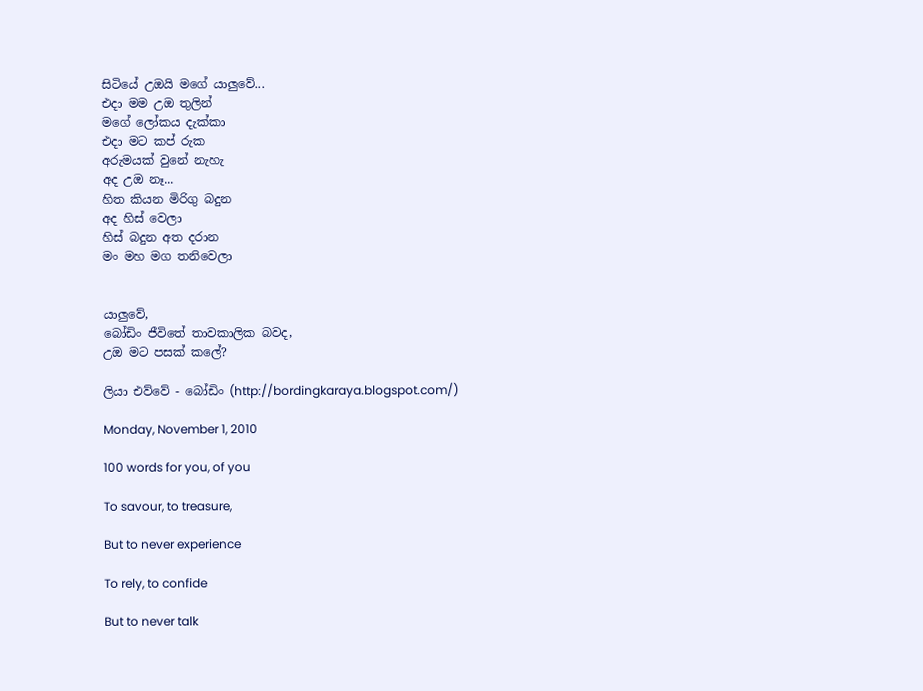සිටියේ උඔයි මගේ යාලුවේ...
එදා මම උඔ තුලින්
මගේ ලෝකය දැක්කා
එදා මට කප්‍ රුක
අරුමයක් වුනේ නැහැ
අද උඔ නෑ...
හිත කියන මිරිගු බදුන
අද හිස් වෙලා
හිස් බදුන අත දරාන
මං මහ මග තනිවෙලා


යාලුවේ,
බෝඩිං ජීවිතේ තාවකාලික බවද,
උඔ මට පසක් කලේ?

ලියා එව්වේ - බෝඩිං (http://bordingkaraya.blogspot.com/)

Monday, November 1, 2010

100 words for you, of you

To savour, to treasure,

But to never experience

To rely, to confide

But to never talk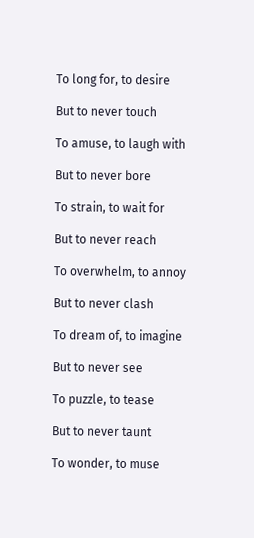To long for, to desire

But to never touch

To amuse, to laugh with

But to never bore

To strain, to wait for

But to never reach

To overwhelm, to annoy

But to never clash

To dream of, to imagine

But to never see

To puzzle, to tease

But to never taunt

To wonder, to muse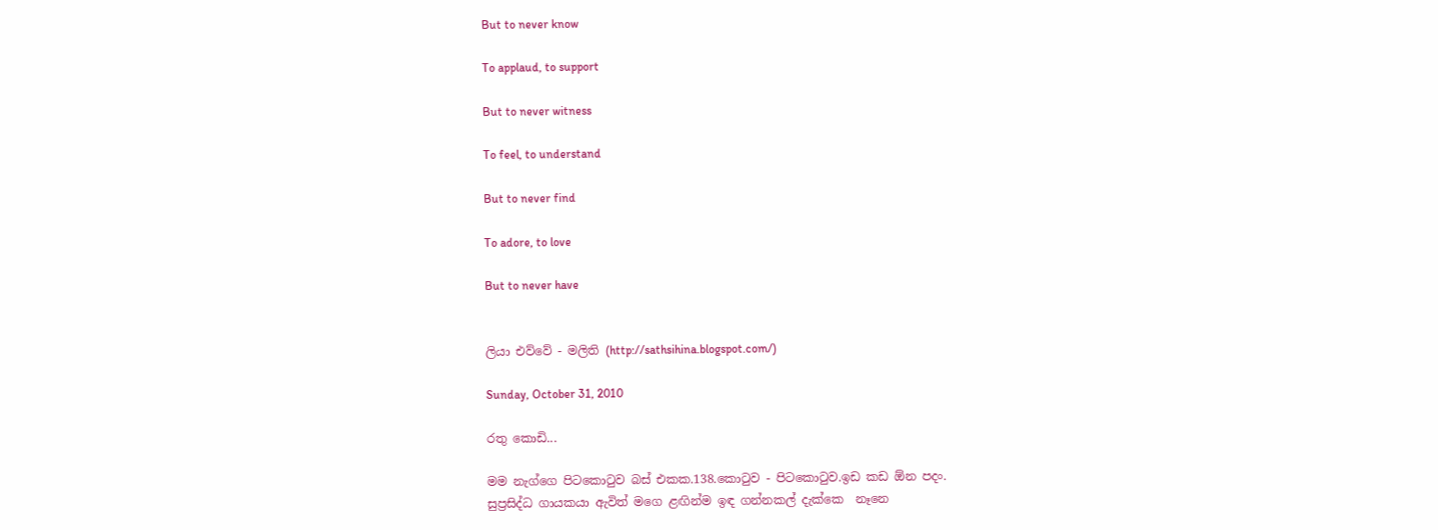But to never know

To applaud, to support

But to never witness

To feel, to understand

But to never find

To adore, to love

But to never have


ලියා එව්වේ - මලිති (http://sathsihina.blogspot.com/)

Sunday, October 31, 2010

රතු කොඩි...

මම නැග්ගෙ පිටකොටුව බස් එකක.138.කොටුව - පිටකොටුව.ඉඩ කඩ ඕන පදං.
සුප්‍රසිද්ධ ගායකයා ඇවිත් මගෙ ළඟින්ම ඉඳ ගන්නකල් දැක්කෙ  නෑනෙ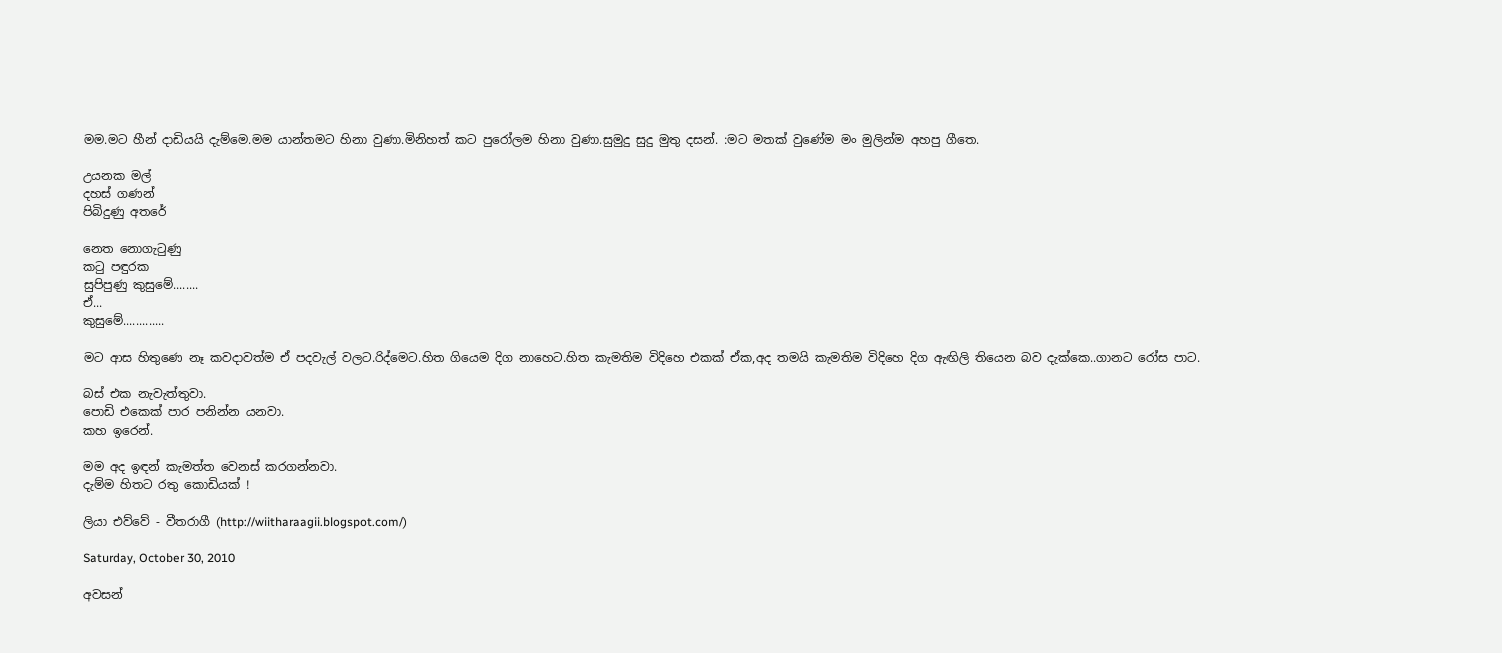මම.මට හීන් දාඩියයි දැම්මෙ.මම යාන්තමට හිනා වුණා.මිනිහත් කට පුරෝලම හිනා වුණා.සුමුදු සුදු මුතු දසන්. :මට මතක් වුණේම මං මුලින්ම අහපු ගීතෙ.

උයනක මල්
දහස් ගණන්
පිබිදුණු අතරේ

නෙත නොගැටුණු
කටු පඳුරක
සුපිපුණු කුසුමේ........
ඒ...
කුසුමේ.............

මට ආස හිතුණෙ නෑ කවදාවත්ම ඒ පදවැල් වලට.රිද්මෙට.හිත ගියෙම දිග නාහෙට.හිත කැමතිම විදිහෙ එකක් ඒක,අද තමයි කැමතිම විදිහෙ දිග ඇඟිලි තියෙන බව දැක්කෙ..ගානට රෝස පාට.

බස් එක නැවැත්තුවා.
පොඩි එකෙක් පාර පනින්න යනවා.
කහ ඉරෙන්.

මම අද ඉඳන් කැමත්ත වෙනස් කරගන්නවා.
දැම්ම හිතට රතු කොඩියක් !

ලියා එව්වේ - වීතරාගී (http://wiitharaagii.blogspot.com/)

Saturday, October 30, 2010

අවසන්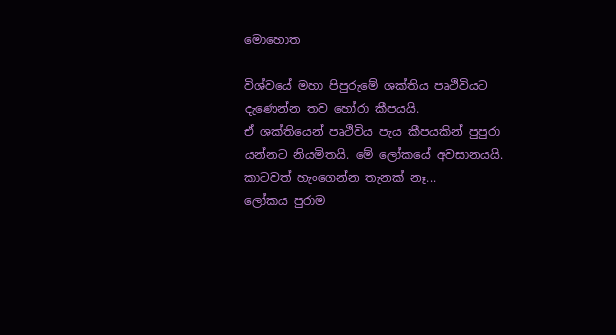මොහොත

විශ්වයේ මහා පිපුරුමේ ශක්තිය පෘථිවියට දැණෙන්න තව හෝරා කීපයයි.
ඒ ශක්තියෙන් පෘථිවිය පැය කීපයකින් පුපුරා යන්නට නියමිතයි. මේ ලෝකයේ අවසානයයි. කාටවත් හැංගෙන්න තැනක් නෑ...
ලෝකය පුරාම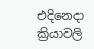එදිනෙදා ක්‍රියාවලි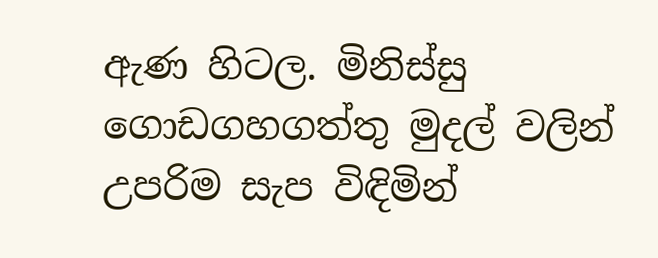ඇණ හිටල. මිනිස්සු ගොඩගහගත්තු මුදල් වලින් උපරිම සැප විඳිමින්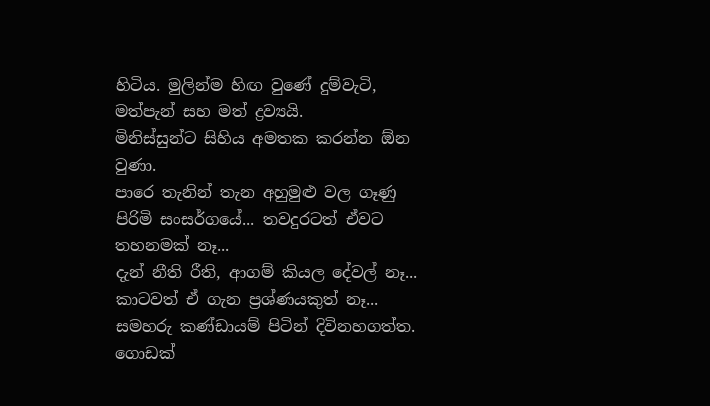හිටිය. මුලින්ම හිඟ වුණේ දුම්වැටි, මත්පැන් සහ මත් ද්‍රව්‍යයි.
මිනිස්සුන්ට සිහිය අමතක කරන්න ඕන වුණා.
පාරෙ තැනින් තැන අහුමුළු වල ගෑණු පිරිමි සංසර්ගයේ... තවදුරටත් ඒවට තහනමක් නෑ...
දැන් නීති රීති, ආගම් කියල දේවල් නෑ... කාටවත් ඒ ගැන ප්‍රශ්ණයකුත් නෑ...
සමහරු කණ්ඩායම් පිටින් දිවිනහගත්ත.
ගොඩක්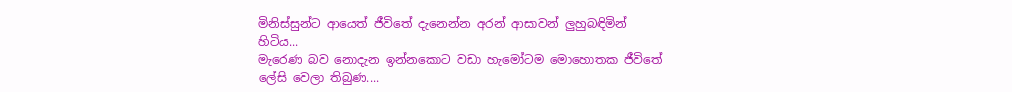මිනිස්සුන්ට ආයෙත් ජීවිතේ දැනෙන්න අරන් ආසාවන් ලුහුබඳිමින් හිටිය...
මැරෙණ බව නොදැන ඉන්නකොට වඩා හැමෝටම මොහොතක ජීවිතේ ලේසි වෙලා තිබුණ....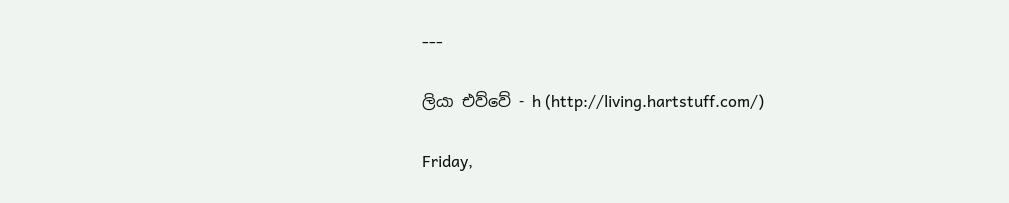---

ලියා එව්වේ - h (http://living.hartstuff.com/)

Friday,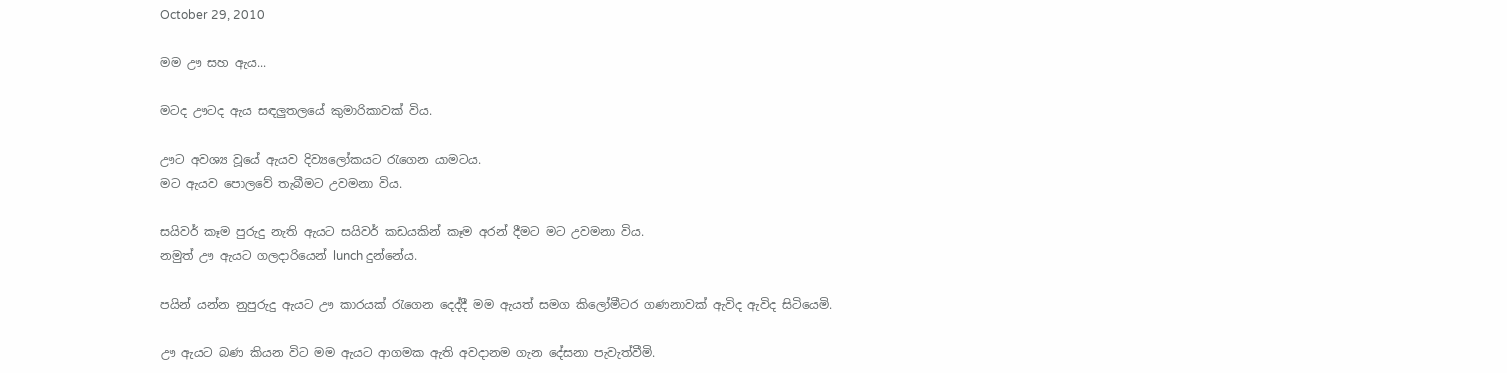October 29, 2010

මම ඌ සහ ඇය...

මටද ඌටද ඇය සඳලුතලයේ කුමාරිකාවක් විය.

ඌට අවශ්‍ය වූයේ ඇයව දිව්‍යලෝකයට රැගෙන යාමටය.
මට ඇයව පොලවේ තැබීමට උවමනා විය.

සයිවර් කෑම පුරුදු නැති ඇයට සයිවර් කඩයකින් කෑම අරන් දීමට මට උවමනා විය.
නමුත් ඌ ඇයට ගලදාරියෙන් lunch දුන්නේය.

පයින් යන්න නුපුරුදු ඇයට ඌ කාරයක් රැගෙන දෙද්දී මම ඇයත් සමග කිලෝමීටර ගණනාවක් ඇවිද ඇවිද සිටියෙමි.

ඌ ඇයට බණ කියන විට මම ඇයට ආගමක ඇති අවදානම ගැන දේසනා පැවැත්වීමි.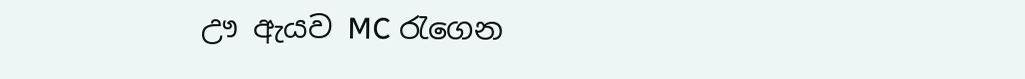ඌ ඇයව MC රැගෙන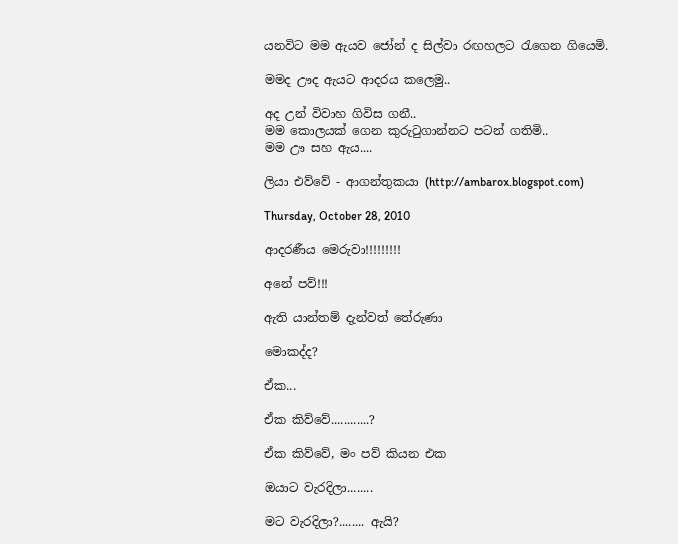යනවිට මම ඇයව ජෝන් ද සිල්වා රඟහලට රැගෙන ගියෙමි.

මමද ඌද ඇයට ආදරය කලෙමු..

අද උන් විවාහ ගිවිස ගනී..
මම කොලයක් ගෙන කුරුටුගාන්නට පටන් ගතිමි..
මම ඌ සහ ඇය....

ලියා එව්වේ - ආගන්තුකයා (http://ambarox.blogspot.com)

Thursday, October 28, 2010

ආදරණීය මෙරුවා!!!!!!!!!

අනේ පව්!!!

ඇති යාන්තම් දැන්වත් තේරුණා

මොකද්ද?

ඒක...

ඒක කිව්වේ............?

ඒක කිව්වේ, මං පව් කියන එක

ඔයාට වැරදිලා........

මට වැරදිලා?........ ඇයි?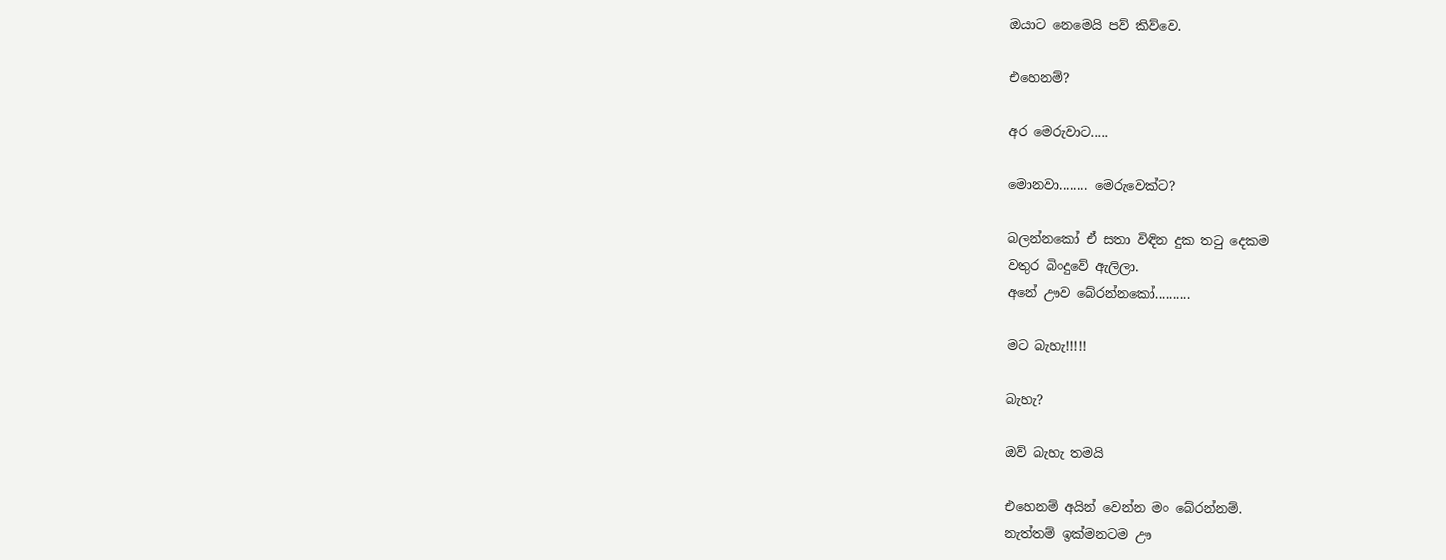ඔයාට නෙමෙයි පව් කිව්වෙ.

එහෙනම්?

අර මෙරුවාට.....

මොනවා........ මෙරුවෙක්ට?

බලන්නකෝ ඒ සතා විඳින දුක තටු දෙකම
වතුර බිංදුවේ ඇලිලා.
අනේ ඌව බේරන්නකෝ..........

මට බැහැ!!!!!

බැහැ?

ඔව් බැහැ තමයි

එහෙනම් අයින් වෙන්න මං බේරන්නම්.
නැත්තම් ඉක්මනටම ඌ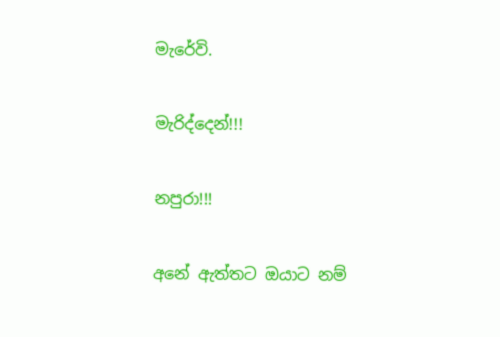මැරේවි.

මැරිද්දෙන්!!!

නපුරා!!!

අනේ ඇත්තට ඔයාට නම්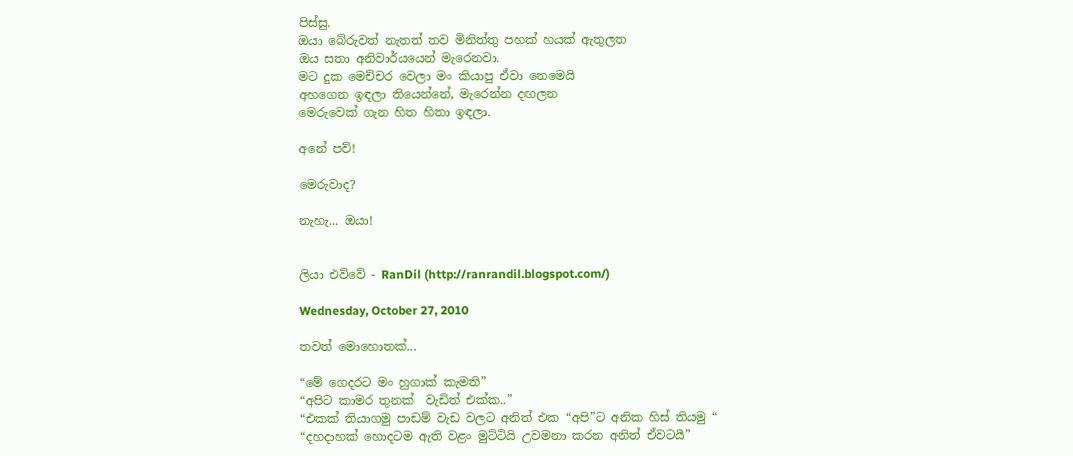පිස්සු.
ඔයා බේරුවත් නැතත් තව මිනිත්තු පහක් හයක් ඇතුලත
ඔය සතා අනිවාර්යයෙන් මැරෙනවා.
මට දුක මෙච්චර වෙලා මං කියාපු ඒවා නෙමෙයි
අහගෙන ඉඳලා තියෙන්නේ, මැරෙන්න දඟලන
මෙරුවෙක් ගැන හිත හිතා ඉඳලා.

අනේ පව්!

මෙරුවාද?

නැහැ... ඔයා!


ලියා එව්වේ - RanDil (http://ranrandil.blogspot.com/)

Wednesday, October 27, 2010

තවත් මොහොතක්...

“මේ ගෙදරට මං හුගාක් කැමති”
“අපිට කාමර තුනක්  වැඩිත් එක්ක..”
“එකක් තියාගමු පාඩම් වැඩ වලට අනිත් එක “අපි”ට අනික හිස් තියමු “
“දහදාහක් හොදටම ඇති වළං මුට්ටියි උවමනා කරන අනිත් ඒවටයී”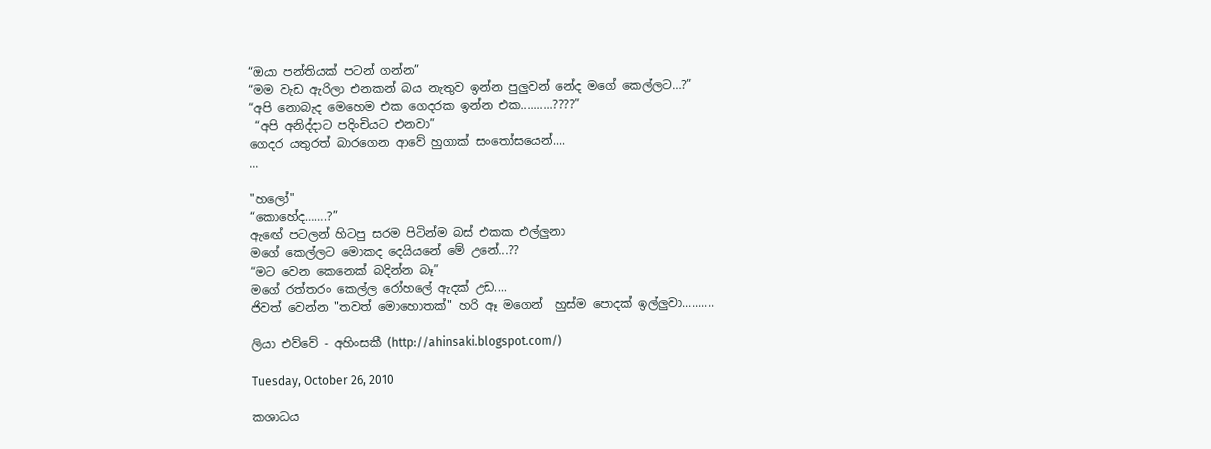“ඔයා පන්තියක් පටන් ගන්න”
“මම වැඩ ඇරිලා එනකන් බය නැතුව ඉන්න පුලුවන් නේද මගේ කෙල්ලට…?”
“අපි නොබැද මෙහෙම එක ගෙදරක ඉන්න එක..........????”
 “අපි අනිද්දාට පදිංචියට එනවා”
ගෙදර යතුරත් බාරගෙන ආවේ හුගාක් සංතෝසයෙන්....
...

"හලෝ"
“කොහේද…….?”
ඇඟේ පටලන් හිටපු සරම පිටින්ම බස් එකක එල්ලුනා
මගේ කෙල්ලට මොකද දෙයියනේ මේ උනේ...??
“මට වෙන කෙනෙක් බදින්න බෑ”
මගේ රත්තරං කෙල්ල රෝහලේ ඇදක් උඩ....
ජිවත් වෙන්න "තවත් මොහොතක්" හරි ඈ මගෙන්  හුස්ම පොදක් ඉල්ලුවා..........

ලියා එව්වේ - අහිංසකී (http://ahinsaki.blogspot.com/)

Tuesday, October 26, 2010

කශාධය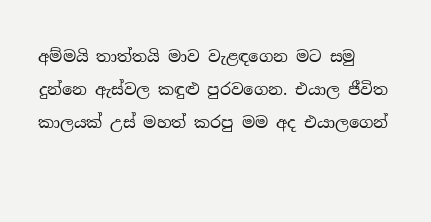අම්මයි තාත්තයි මාව වැළඳගෙන මට සමු දුන්නෙ ඇස්වල කඳුළු පුරවගෙන. එයාල ජීවිත කාලයක් උස් මහත් කරපු මම අද එයාලගෙන්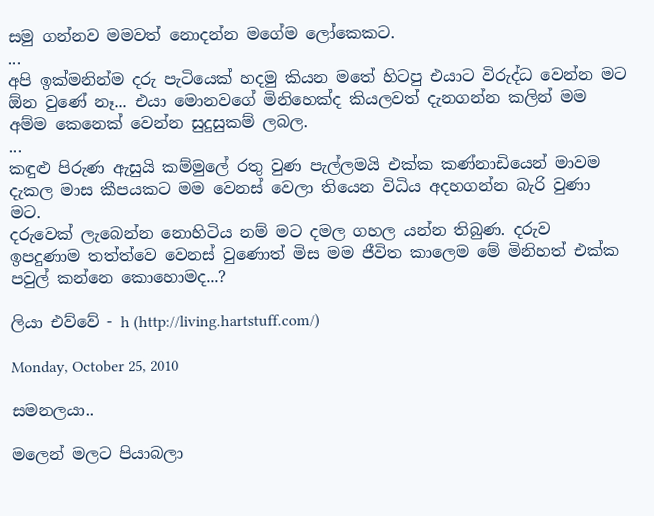සමු ගන්නව මමවත් නොදන්න මගේම ලෝකෙකට.
...
අපි ඉක්මනින්ම දරු පැටියෙක් හදමු කියන මතේ හිටපු එයාට විරුද්ධ වෙන්න මට ඕන වුණේ නෑ... එයා මොනවගේ මිනිහෙක්ද කියලවත් දැනගන්න කලින් මම අම්ම කෙනෙක් වෙන්න සුදුසුකම් ලබල.
...
කඳුළු පිරුණ ඇසුයි කම්මුලේ රතු වුණ පැල්ලමයි එක්ක කණ්නාඩියෙන් මාවම දැකල මාස කීපයකට මම වෙනස් වෙලා තියෙන විධිය අදහගන්න බැරි වුණා මට.
දරුවෙක් ලැබෙන්න නොහිටිය නම් මට දමල ගහල යන්න තිබුණ. දරුව ඉපදුණාම තත්ත්වෙ වෙනස් වුණොත් මිස මම ජීවිත කාලෙම මේ මිනිහත් එක්ක පවුල් කන්නෙ කොහොමද...?

ලියා එව්වේ - h (http://living.hartstuff.com/)

Monday, October 25, 2010

සමනලයා..

මලෙන් මලට පියාබලා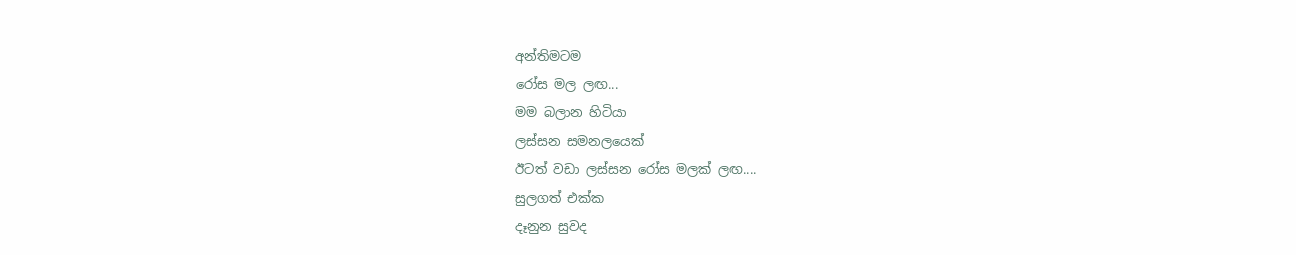අන්තිමටම
රෝස මල ලඟ...
මම බලාන හිටියා
ලස්සන සමනලයෙක්
ඊටත් වඩා ලස්සන රෝස මලක් ලඟ....
සුලගත් එක්ක
දෑනුන සුවද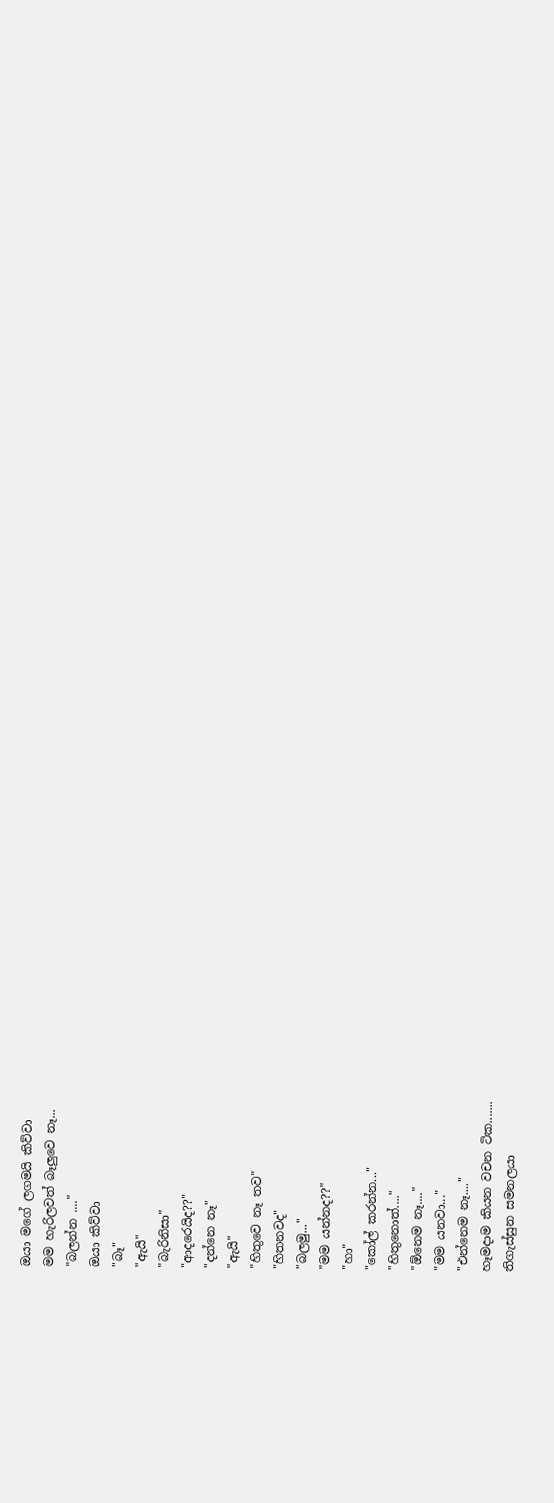ඔයා මගේ ලගමයි කිව්වා
මම හැරිලවත් බෑලුවෙ නෑ...
"බලන්න ...."
ඔයා කිව්වා
"බෑ"
"ඇයි"
"බැරිනිසා"
"ආදරෙයිද??"
"දන්නෙ නෑ"
"ඇයි"
"හිතුවෙ නෑ තව"
"හිතනවද"
"බලමු..."
"මම යන්නද??"
"හා"
"කෝල් කරන්න..."
"හිතුනොත්...."
"ඕනෙම නෑ...."
"මම යනවා..."
"එන්නෙම නෑ...."
හෑමදාම කියන වචන ටික.......
තිගැස්සුන සමනලයා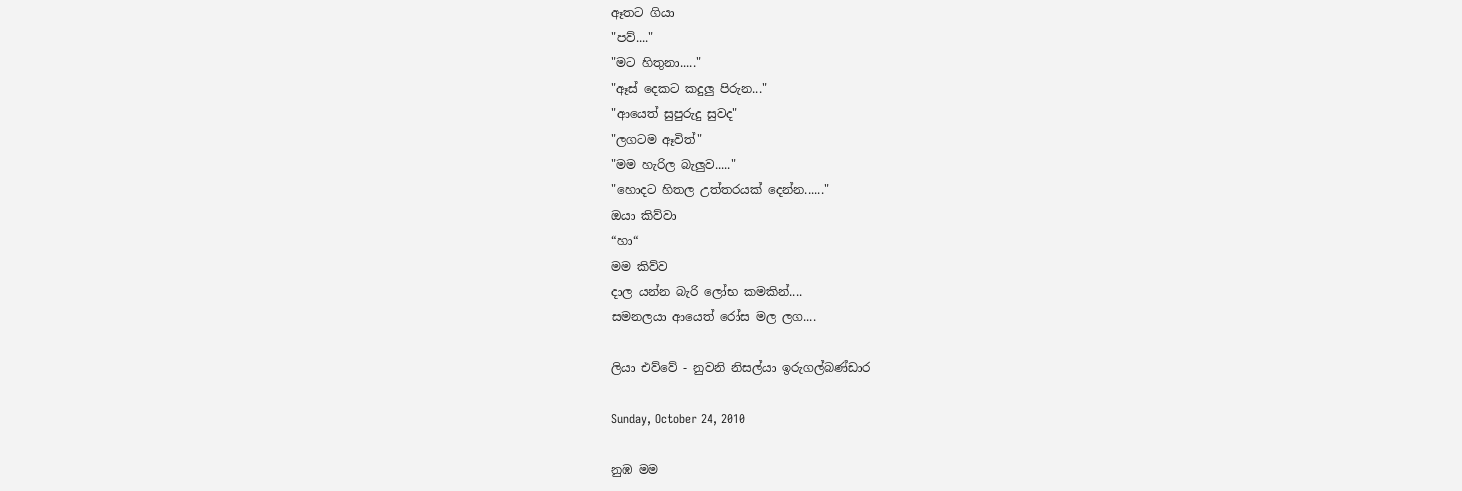ඈතට ගියා
"පව්...."
"මට හිතුනා....."
"ඈස් දෙකට කදුලු පිරුන..."
"ආයෙත් සුපුරුදු සුවද"
"ලගටම ඈවිත්"
"මම හැරිල බැලුව....."
"හොදට හිතල උත්තරයක් දෙන්න......"
ඔයා කිව්වා
“හා“
මම කිව්ව
දාල යන්න බැරි ලෝභ කමකින්....
සමනලයා ආයෙත් රෝස මල ලග....

ලියා එව්වේ - නුවනි නිසල්යා ඉරුගල්බණ්ඩාර

Sunday, October 24, 2010

නුඹ මම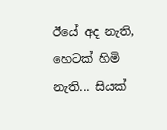ඊයේ අද නැති, හෙටක් හිමි නැති... සියක්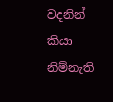වදනින් කියා නිම්නැති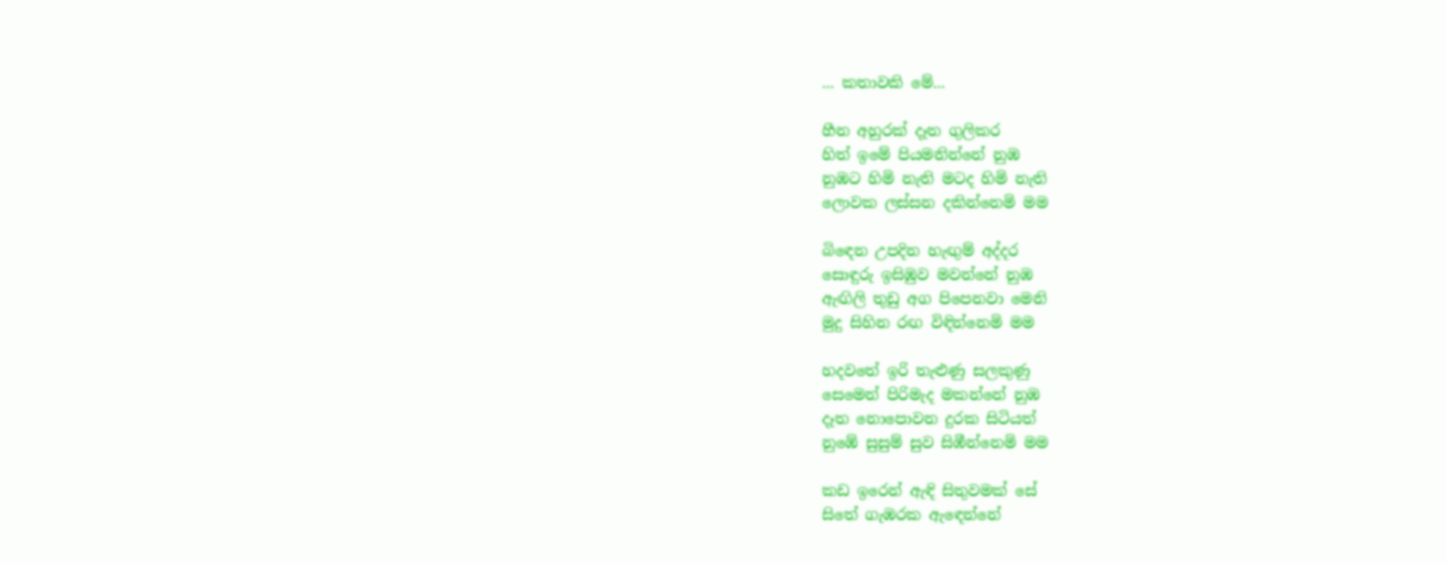... කතාවකි මේ...

හීන අහුරක් දෑත ගුලිකර
හිත් ඉමේ පියමනින්නේ නුඹ
නුඹට හිමි නැති මටද හිමි නැති
ලොවක ලස්සන දකින්නෙමි මම

බිඳෙන උපදින හැඟුම් අද්දර
සොඳුරු ඉසිඹුව මවන්නේ නුඹ
ඇඟිලි තුඩු අග පිපෙනවා මෙනි
මුදු සිහින රඟ විඳින්නෙමි මම

හදවතේ ඉරි තැළුණු සලකුණු
සෙමෙන් පිරිමැද මකන්නේ නුඹ
දෑත නොපොවන දුරක සිටියත්
නුඹේ සුසුම් සුව සිඹීන්නෙමි මම

කඩ ඉරෙන් ඇඳි සිතුවමක් සේ
සිතේ ගැඹරක ඇඳෙන්නේ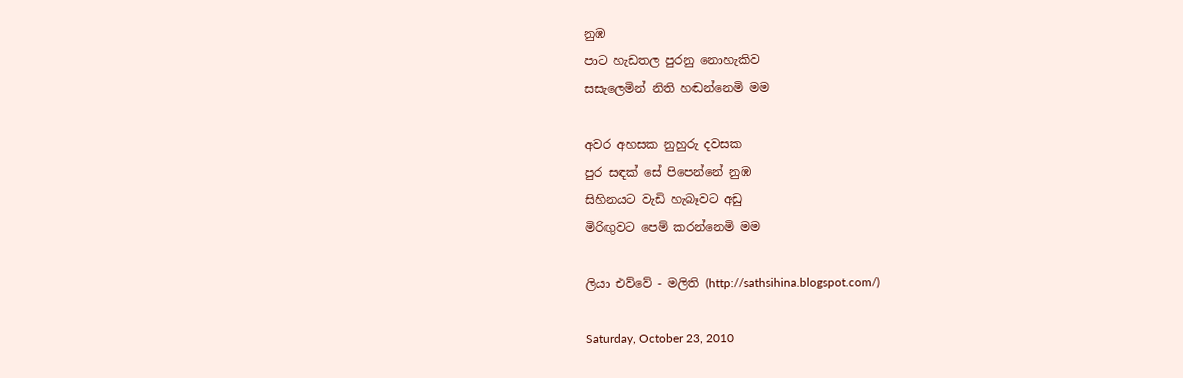නුඹ
පාට හැඩතල පුරනු නොහැකිව
සසැලෙමින් නිති හඬන්නෙමි මම

අවර අහසක නුහුරු දවසක
පුර සඳක් සේ පිපෙන්නේ නුඹ
සිහිනයට වැඩි හැබෑවට අඩු
මිරිඟුවට පෙම් කරන්නෙමි මම

ලියා එව්වේ - මලිති (http://sathsihina.blogspot.com/)

Saturday, October 23, 2010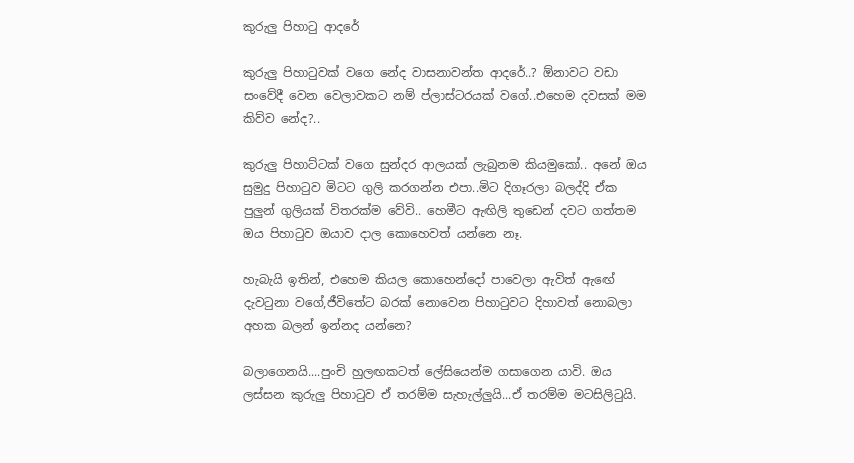කුරුලු පිහාටු ආදරේ

කුරුලු පිහා‍ටුවක් වගෙ නේද වාසනාවන්ත ආදරේ..? ඕනාවට වඩා සංවේදී වෙන වෙලාවකට නම් ප්ලාස්ටරයක් වගේ..එහෙම දවසක් මම කිව්ව නේද?..

කුරුලු පිහාට්ටක් වගෙ සුන්දර ආලයක් ලැබුනම කියමුකෝ.. අනේ ඔය සුමුදු පිහා‍ටුව මිටට ගුලි කරගන්න එපා..මිට දිගෑරලා බලද්දි ඒක පුලුන් ගුලියක් විතරක්ම වේවි.. හෙමීට ඇඟිලි තුඩෙන් දවට ගත්තම ඔය පිහා‍ටුව ඔයාව දාල කොහෙවත් යන්නෙ නෑ.

හැබැයි ඉතින්, එහෙම කියල කොහෙන්දෝ පාවෙලා ඇවිත් ඇඟේ දැව‍ටුනා වගේ,ජීවිතේට බරක් නොවෙන පිහා‍ටුවට දිහාවත් නොබලා අහක බලන් ඉන්නද යන්නෙ?

බලාගෙනයි....පුංචි හුලඟකටත් ලේසියෙන්ම ගසාගෙන යාවි. ඔය ලස්සන කුරුලු පිහා‍ටුව ඒ තරම්ම සැහැල්ලුයි...ඒ තරම්ම මටසිලි‍ටුයි.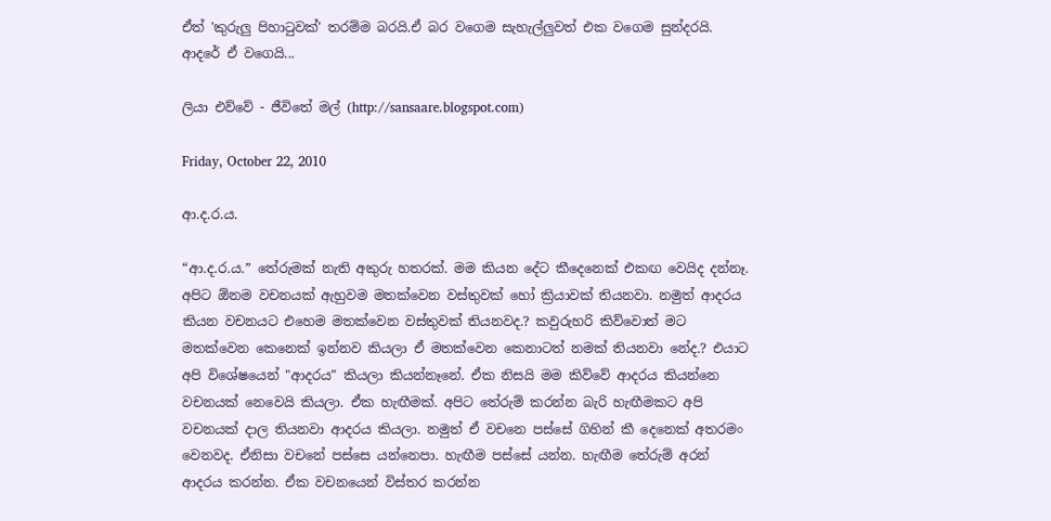ඒත් 'කුරුලු පිහා‍ටුවක්' තරම්ම බරයි.ඒ බර වගෙම සැහැල්ලුවත් එක වගෙම සුන්දරයි.
ආදරේ ඒ වගෙයි...

ලියා එව්වේ - ජීවිතේ මල් (http://sansaare.blogspot.com)

Friday, October 22, 2010

ආ.ද.ර.ය.

“ආ.ද.ර.ය.” තේරුමක් නැති අකුරු හතරක්. මම කියන දේට කීදෙනෙක් එකඟ වෙයිද දන්නෑ. අපිට ඕනම වචනයක් ඇහුවම මතක්වෙන වස්තුවක් හෝ ක්‍රියාවක් තියනවා. නමුත් ආදරය කියන වචනයට එහෙම මතක්වෙන වස්තුවක් තියනවද.? කවුරුහරි කිව්වොත් මට මතක්වෙන කෙනෙක් ඉන්නව කියලා ඒ මතක්වෙන කෙනාටත් නමක් තියනවා නේද.? එයාට අපි විශේෂයෙන් "ආදරය" කියලා කියන්නෑනේ. ඒක නිසයි මම කිව්වේ ආදරය කියන්නෙ වචනයක් නෙවෙයි කියලා. ඒක හැඟීමක්. අපිට තේරුම් කරන්න බැරි හැඟීමකට අපි වචනයක් දාල තියනවා ආදරය කියලා. නමුත් ඒ වචනෙ පස්සේ ගිහින් කී දෙනෙක් අතරමං වෙනවද. ඒනිසා වචනේ පස්සෙ යන්නෙපා. හැඟීම පස්සේ යන්න. හැඟීම තේරුම් අරන් ආදරය කරන්න. ඒක වචනයෙන් විස්තර කරන්න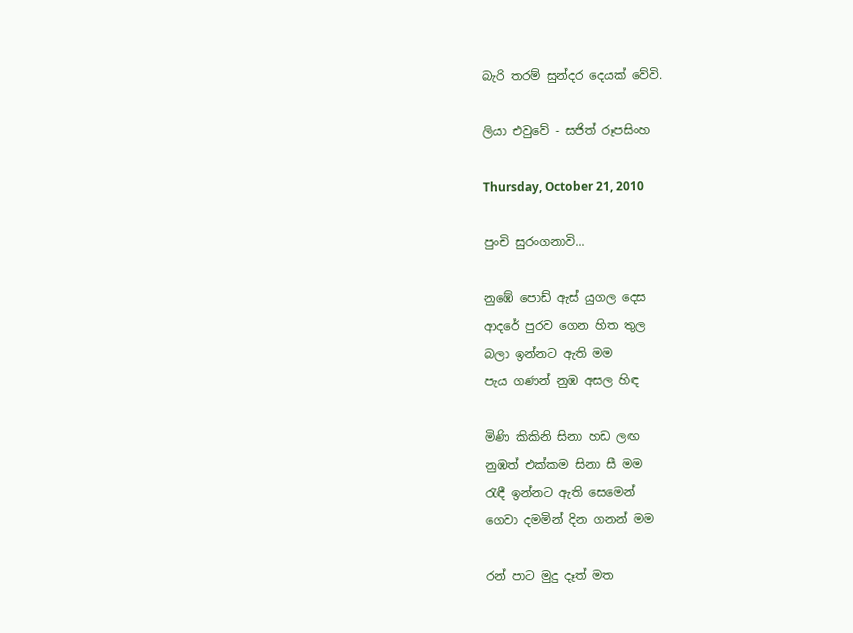බැරි තරම් සුන්දර දෙයක් වේවි.

ලියා එවුවේ - සජිත් රූපසිංහ

Thursday, October 21, 2010

පුංචි සුරංගනාවි...

නුඹේ පොඩ් ඇස් යුගල දෙස
ආදරේ පුරව ගෙන හිත තුල
බලා ඉන්නට ඇති මම
පැය ගණන් නුඹ අසල හිඳ

මිණි කිකිනි සිනා හඩ ලඟ
නුඹත් එක්කම සිනා සී මම
රැඳී ඉන්නට ඇති සෙමෙන්
ගෙවා දමමින් දින ගනන් මම

රන් පාට මුදු දෑත් මත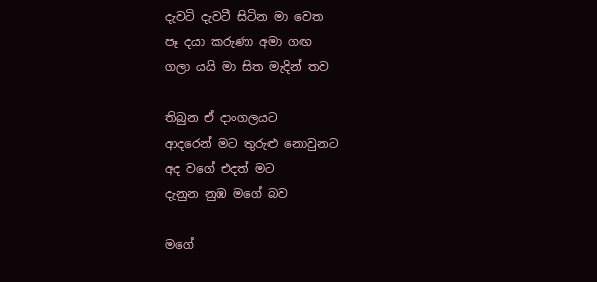දැවටි දැවටී සිටින මා වෙත
පෑ දයා කරුණා අමා ගඟ
ගලා යයි මා සිත මැදින් තව

තිබුන ඒ දාංගලයට
ආදරෙන් මට තුරුළු නොවුනට
අද වගේ එදත් මට
දැනුන නුඹ මගේ බව

මගේ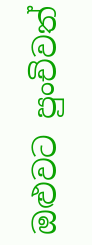ඔළුවට පුංචිවත්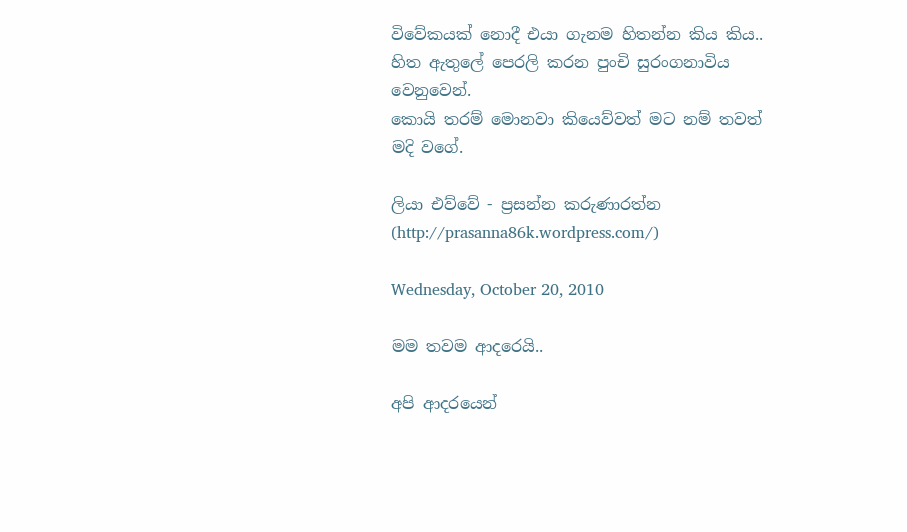විවේකයක් නොදී එයා ගැනම හිතන්න කිය කිය.. හිත ඇතුලේ පෙරලි කරන පුංචි සුරංගනාවිය වෙනුවෙන්.
කොයි තරම් මොනවා කියෙව්වත් මට නම් තවත් මදි වගේ.

ලියා එව්වේ - ප්‍රසන්න කරුණාරත්න (http://prasanna86k.wordpress.com/)

Wednesday, October 20, 2010

මම තවම ආදරෙයි..

අපි ආදරයෙන්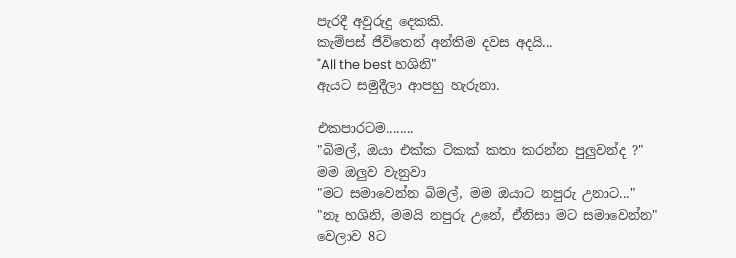පැරදී අවුරුදු දෙකකි.
කැම්පස් ජීවිතෙන් අන්තිම දවස අදයි...
"All the best හශිනි"
ඇයට සමුදීලා ආපහු හැරුනා.

එකපාරටම........
"බිමල්, ඔයා එක්ක ටිකක් කතා කරන්න පුලුවන්ද ?"
මම ඔලුව වැනුවා
"මට සමාවෙන්න බිමල්, මම ඔයාට නපුරු උනාට..."
"නෑ හශිනි, මමයි නපුරු උනේ, ඒනිසා මට සමාවෙන්න"
වෙලාව 8ට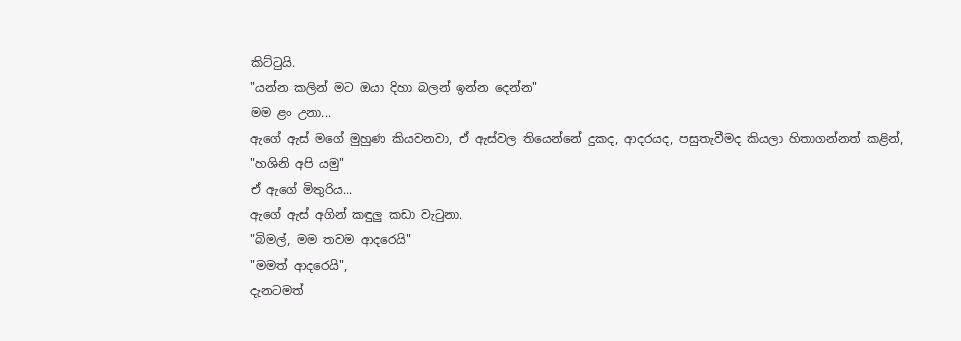කිට්ටුයි.
"යන්න කලින් මට ඔයා දිහා බලන් ඉන්න දෙන්න"
මම ළං උනා...
ඇගේ ඇස් මගේ මුහුණ කියවනවා, ඒ ඇස්වල තියෙන්නේ දුකද, ආදරයද, පසුතැවීමද කියලා හිතාගන්නත් කළින්,
"හශිනි අපි යමු"
ඒ ඇගේ මිතුරිය...
ඇගේ ඇස් අගින් කඳුලු කඩා වැටුනා.
"බිමල්, මම තවම ආදරෙයි"
"මමත් ආදරෙයි",
දැනටමත්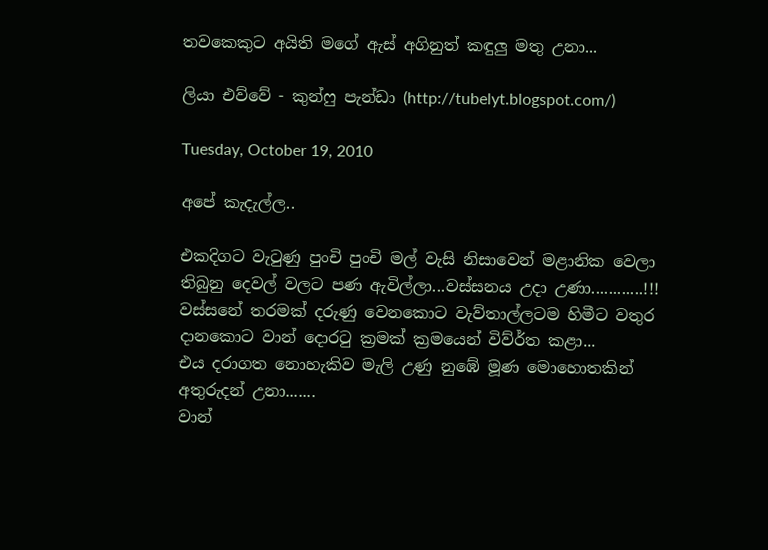තවකෙකුට අයිති මගේ ඇස් අගිනුත් කඳුලු මතු උනා...

ලියා එව්වේ - කුන්ෆු පැන්ඩා (http://tubelyt.blogspot.com/)

Tuesday, October 19, 2010

අපේ කැදැල්ල..

එකදිගට වැටුණු පුංචි පුංචි මල් වැසි නිසාවෙන් මළානික වෙලා තිබුනු දෙවල් වලට පණ ඇවිල්ලා...වස්සනය උදා උණා............!!!
වස්සනේ තරමක් දරුණු වෙනකොට වැව්තාල්ලටම හිමීට වතුර දානකොට වාන් දොරටු ක්‍රමක් ක්‍රමයෙන් විව්ර්‍ත කළා...
එය දරාගත නොහැකිව මැලි උණු නුඹේ මූණ මොහොතකින් අතුරුදන් උනා.......
වාන්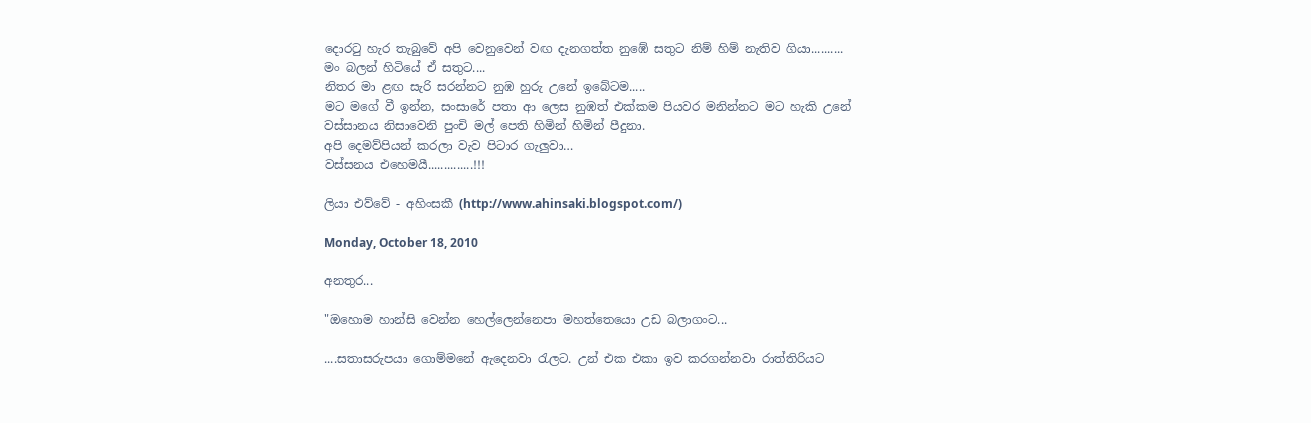දොරටු හැර තැබුවේ අපි වෙනුවෙන් වඟ දැනගත්ත නුඹේ සතුට නිම් හිම් නැතිව ගියා..........
මං බලන් හිටියේ ඒ සතුට....
නිතර මා ළඟ සැරි සරන්නට නුඹ හුරු උනේ ඉබේටම.....
මට මගේ වී ඉන්න, සංසාරේ පතා ආ ලෙස නුඹත් එක්කම පියවර මනින්නට මට හැකි උනේ වස්සානය නිසාවෙනි පුංචි මල් පෙති හිමින් හිමින් පීදුනා.
අපි දෙමව්පියන් කරලා වැව පිටාර ගැලුවා…
වස්සනය එහෙමයී..............!!!

ලියා එව්වේ - අහිංසකී (http://www.ahinsaki.blogspot.com/)

Monday, October 18, 2010

අනතුර...

"ඔහොම හාන්සි වෙන්න හෙල්ලෙන්නෙපා මහත්තෙයො උඩ බලාගංට...

....සතාසරුපයා ගොම්මනේ ඇදෙනවා රැලට. උන් එක එකා ඉව කරගන්නවා රාත්තිරියට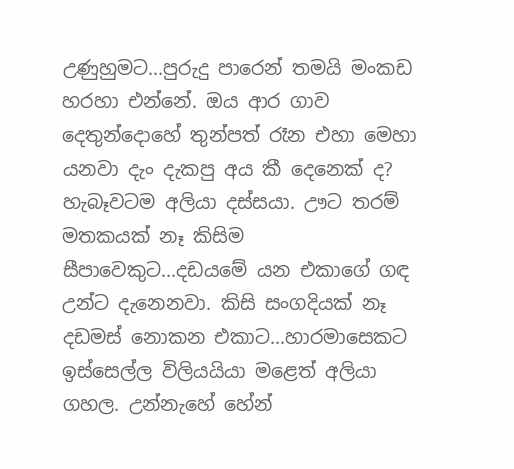උණුහුමට...පුරුදු පාරෙන් තමයි මංකඩ හරහා එන්නේ. ඔය ආර ගාව දෙතුන්දොහේ තුන්පත් රෑන එහා මෙහා යනවා දැං දැකපු අය කී දෙනෙක් ද? හැබෑවටම අලියා දස්සයා. ඌට තරම් මතකයක් නෑ කිසිම සීපාවෙකුට...දඩයමේ යන එකාගේ ගඳ උන්ට දැනෙනවා. කිසි සංගදියක් නෑ දඩමස් නොකන එකාට...හාරමාසෙකට ඉස්සෙල්ල විලියයියා මළෙත් අලියා ගහල. උන්නැහේ හේන්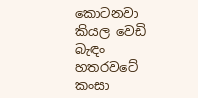කොටනවා කියල වෙඩි බැඳං හතර‍වටේ කංසා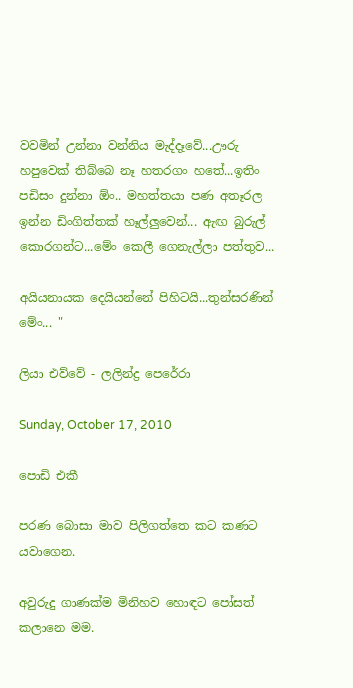වවමින් උන්නා වන්නිය මැද්දෑවේ...ඌරු හපුවෙක් තිබ්බෙ නෑ හතරගං හතේ...ඉතිං පඩිසං දුන්නා ඕං.. මහත්තයා පණ අතෑරල ඉන්න ඩිංගිත්තක් හෑල්ලුවෙන්... ඇඟ බුරුල් කොරගන්ට...මේං කෙලී ගෙනැල්ලා පත්තුව...

අයියනායක දෙයියන්නේ පිහිටයි...තුන්සරණින් මේං... "

ලියා එව්වේ - ලලින්ද්‍ර පෙරේරා

Sunday, October 17, 2010

පොඩි එකී

පරණ බොසා මාව පිලිගත්තෙ කට කණට යවාගෙන.

අවුරුදු ගාණක්ම මිනිහව හොඳට පෝසත් කලානෙ මම.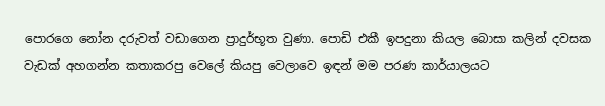පොරගෙ නෝන දරු‍වත් වඩාගෙන ප්‍රාදුර්භූත වුණා. පොඩි එකී ඉපදුනා කියල බොසා කලින් දවසක වැඩක් අහගන්න කතාකරපු වෙලේ කියපු වෙලාවෙ ඉඳන් මම පරණ කාර්යාලයට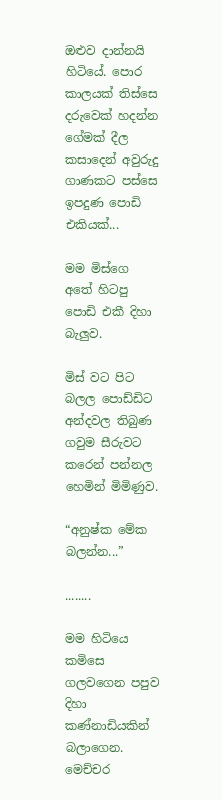ඔළුව දාන්නයි හිටියේ. පොර කාලයක් තිස්සෙ දරුවෙක් හදන්න ගේමක් දීල කසාදෙන් අවුරුදු ගාණකට පස්සෙ ඉපදුණ පොඩි එකියක්...

මම මිස්ගෙ අතේ හිටපු පොඩි එකී දිහා බැලුව.

මිස් වට පිට බලල පොඩ්ඩිට අන්දවල තිබුණ ගවුම සීරුවට කරෙන් පන්නල හෙමින් මිමිණුව.

“අනුෂ්ක මේක බලන්න...”

........

මම හිටියෙ කමි‍සෙ ගලවගෙන පපුව දිහා කණ්නාඩියකින් බලාගෙන. මෙච්චර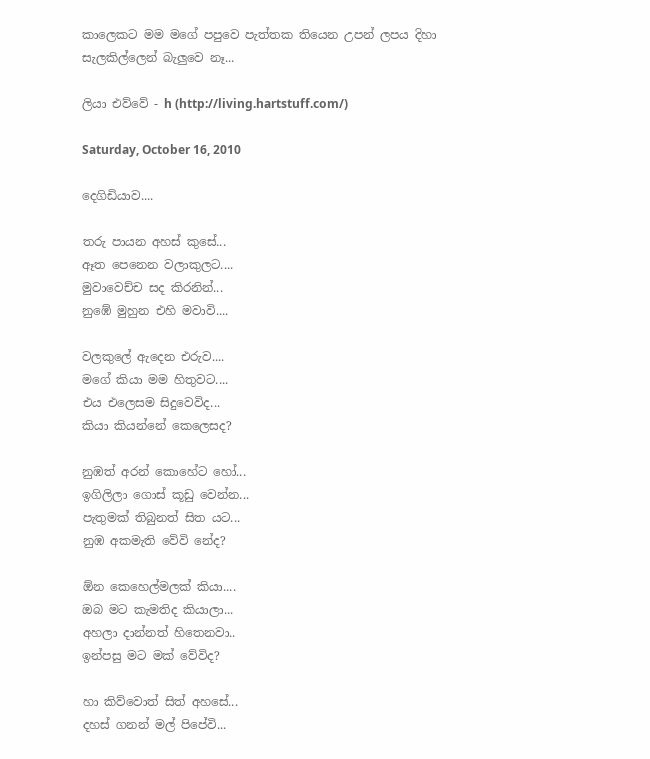කාලෙකට මම මගේ පපුවෙ පැත්තක තියෙන උපන් ලපය දිහා සැලකිල්ලෙන් බැලුවෙ නෑ...

ලියා එව්වේ - h (http://living.hartstuff.com/)

Saturday, October 16, 2010

දෙගිඩියාව....

තරු පායන අහස් කුසේ...
ඈත පෙනෙන වලාකුලට....
මුවාවෙච්ච සද කිරනින්...
නුඹේ මුහුන එහි මවාවි....

වලකුලේ ඇදෙන එරුව....
මගේ කියා මම හිතුවට....
එය එලෙසම සිදුවෙවිද...
කියා කියන්නේ කෙලෙසද?

නුඹත් අරන් කොහේට හෝ...
ඉගිලිලා ගොස් කූඩු වෙන්න...
පැතුමක් තිබුනත් සිත යට...
නුඹ අකමැති වේවි නේද?

ඕන කෙහෙල්මලක් කියා....
ඔබ මට කැමතිද කියාලා...
අහලා දාන්නත් හිතෙනවා..
ඉන්පසු මට මක් වේවිද?

හා කිව්වොත් සිත් අහසේ...
දහස් ගනන් මල් පිපේවි...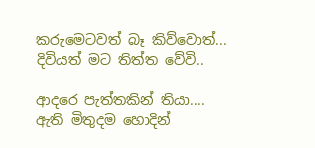කරුමෙටවත් බෑ කිව්වොත්...
දිවියත් මට තිත්ත වේවි..

ආදරෙ පැත්තකින් තියා....
ඇති මිතුදම හොදින්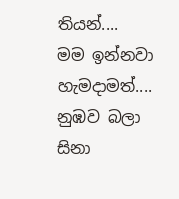තියන්....
මම ඉන්නවා හැමදාමත්....
නුඹව බලා සිනා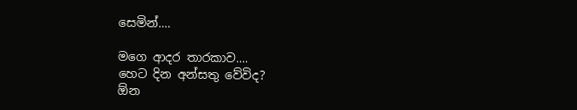සෙමින්....

මගෙ ආදර තාරකාව....
හෙට දින අන්සතු වේවිද?
ඕන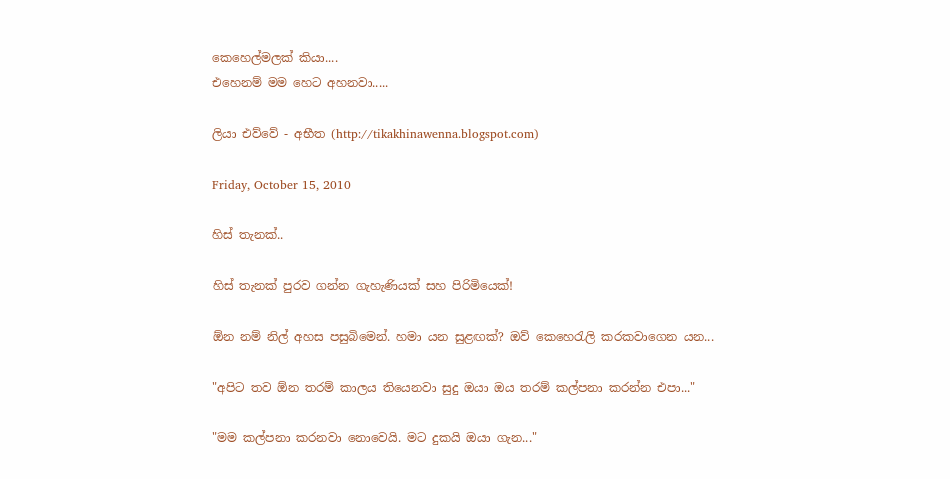කෙහෙල්මලක් කියා....
එහෙනම් මම හෙට අහනවා.....

ලියා එව්වේ - අභීත (http://tikakhinawenna.blogspot.com)

Friday, October 15, 2010

හිස් තැනක්..

හිස් තැනක් පුරව ගන්න ගැහැණියක් සහ පිරිමියෙක්!

ඕන නම් නිල් අහස පසුබිමෙන්. හමා යන සුළඟක්? ඔව් කෙහෙරැලි කරකවාගෙන යන...

"අපිට තව ඕන තරම් කාලය තියෙනවා සුදු ඔයා ඔය තරම් කල්පනා කරන්න එපා..."

"මම කල්පනා කරනවා නොවෙයි. මට දුකයි ඔයා ගැන..."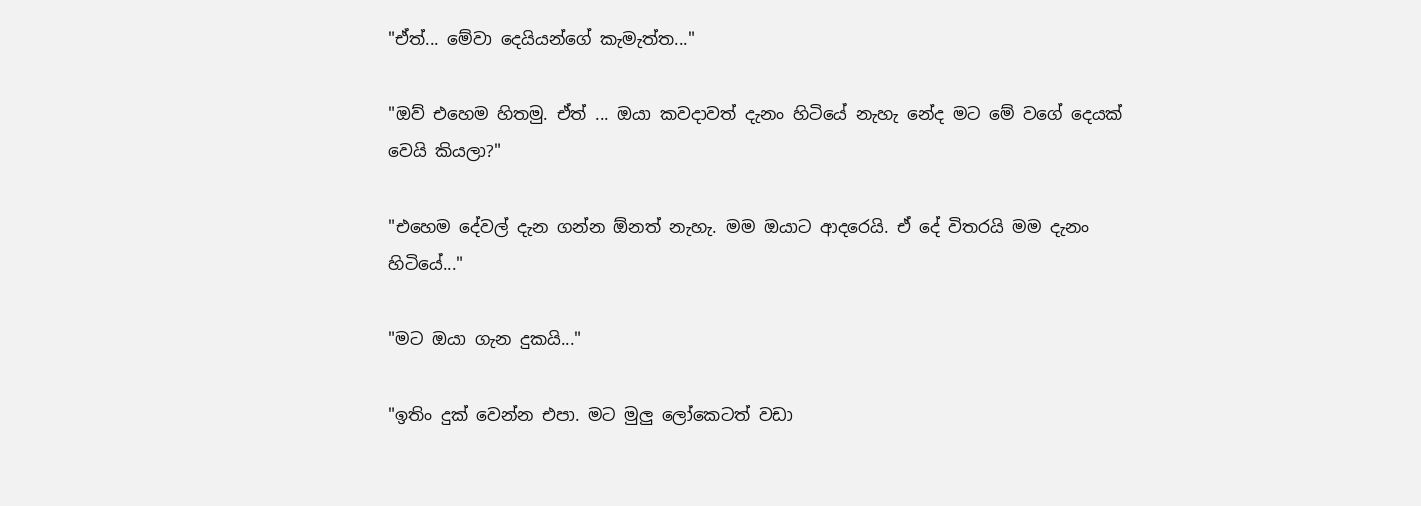"ඒත්... මේවා දෙයියන්ගේ කැමැත්ත..."

"ඔව් එහෙම හිතමු. ඒත් ... ඔයා කවදාවත් දැනං හිටියේ නැහැ නේද මට මේ ව‍ගේ දෙයක් වෙයි කියලා?"

"එහෙම දේවල් දැන ගන්න ඕනත් නැහැ. මම ඔයාට ආදරෙයි. ඒ දේ විතරයි මම දැනං හිටියේ..."

"මට ඔයා ගැන දුකයි..."

"ඉතිං දුක් වෙන්න එපා. මට මුලු ලෝකෙටත් වඩා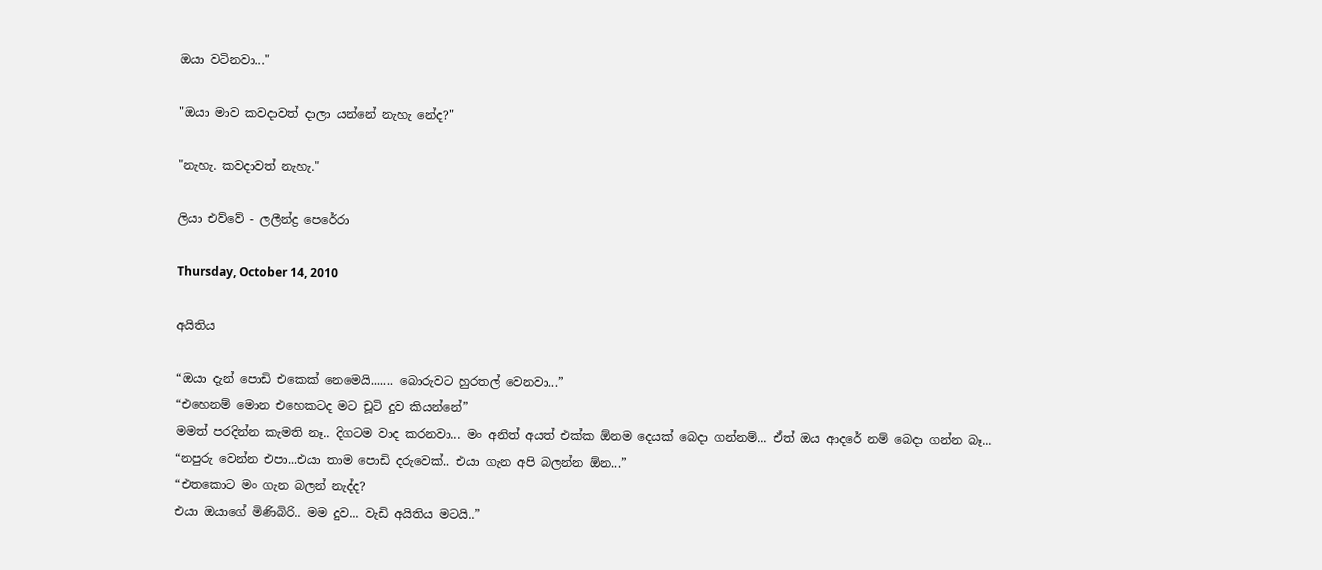ඔයා වටිනවා..."

"ඔයා මාව කවදාවත් දාලා යන්නේ නැහැ නේද?"

"නැහැ. කවදාවත් නැහැ."

ලියා එව්වේ - ලලීන්ද්‍ර පෙරේරා

Thursday, October 14, 2010

අයිතිය

“ඔයා දැන් පොඩි එකෙක් නෙමෙයි....... බොරුව‍ට හුරතල් වෙනවා...”
“එහෙනම් මොන එහෙකටද මට චූටි දුව කියන්නේ”
මමත් පරදින්න කැමති නෑ.. දිගටම වාද කරනවා... මං අනිත් අයත් එක්ක ඕනම දෙයක් බෙදා ගන්නම්... ඒත් ඔය ආදරේ නම් බෙදා ගන්න බෑ...
“නපුරු වෙන්න එපා...එයා තාම පොඩි දරුවෙක්.. එයා ගැන අපි බලන්න ඕන...”
“එතකොට මං ගැන බලන් නැද්ද?
එයා ඔයාගේ මිණිබිරි.. මම දුව... වැඩි අයිතිය මටයි..”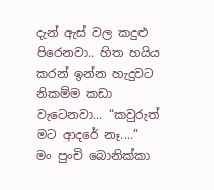දැන් ඇස් වල කදුළු පිරෙනවා.. හිත හයිය කරන් ඉන්න හැදුවට නිකම්ම කඩා වැටෙනවා... “කවුරුත් මට ආදරේ නෑ....”
මං පුංචි බොනික්කා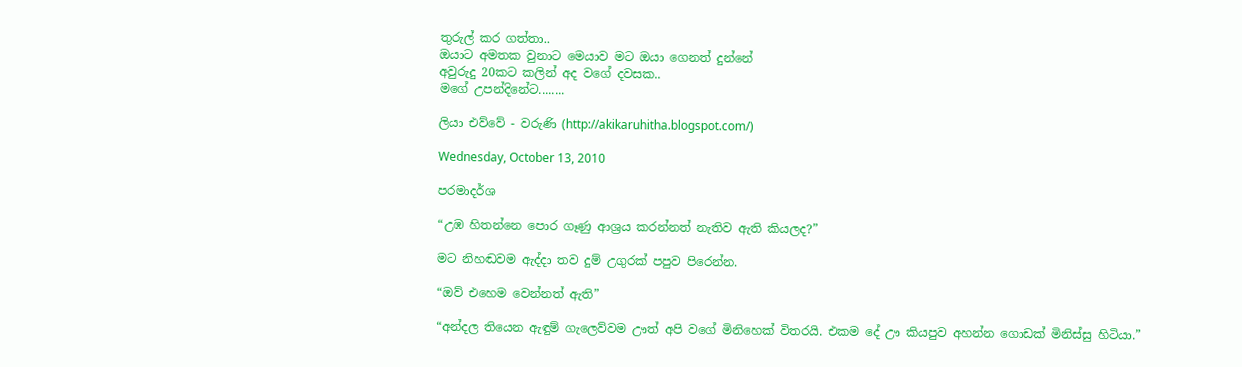තුරුල් කර ගත්තා..
ඔයාට අමතක වුනාට මෙයාව මට ඔයා ගෙනත් දුන්නේ
අවුරුදු 20කට කලින් අද වගේ දවසක..
මගේ උපන්දිනේට........

ලියා එව්වේ - වරුණි (http://akikaruhitha.blogspot.com/)

Wednesday, October 13, 2010

පරමාදර්ශ

“උඹ හිතන්නෙ පොර ගෑණු ආශ්‍රය කරන්නත් නැතිව ඇති කියලද?”

මට නිහඬවම ඇද්දා තව දුම් උගුරක් පපුව පිරෙන්න.

“ඔව් එහෙම වෙන්නත් ඇති”

“අන්දල තියෙන ඇඳුම් ගැලෙව්වම ඌත් අපි වගේ මිනිහෙක් විතරයි. එකම දේ ඌ කියපුව අහන්න ගොඩක් මිනිස්සු හිටියා.”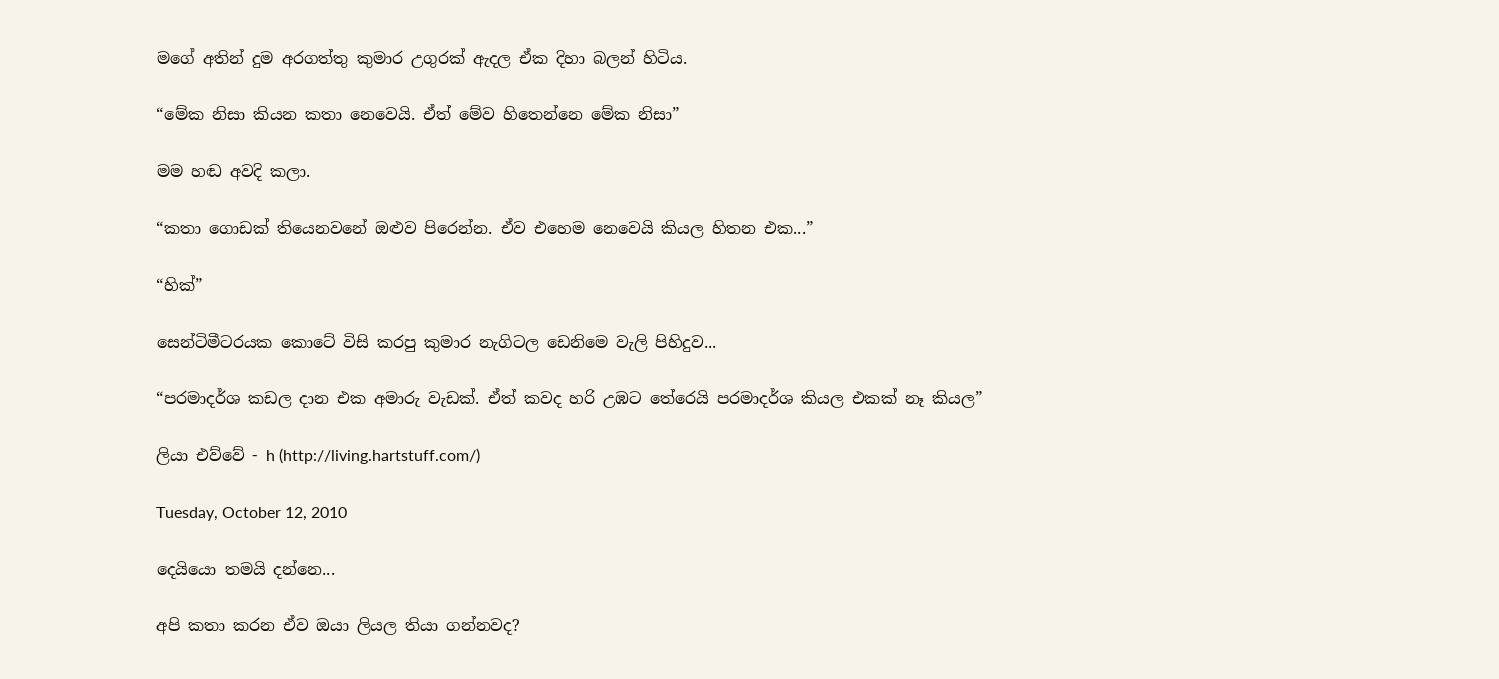මගේ අතින් දුම අරගත්තු කුමාර උගුරක් ඇදල ඒක දිහා බලන් හිටිය.

“මේක නිසා කියන කතා නෙවෙයි. ඒත් මේව හිතෙන්නෙ මේක නිසා”

මම හඬ අවදි කලා.

“කතා ගොඩක් තියෙනවනේ ඔළුව පිරෙන්න. ඒව එහෙම නෙවෙයි කියල හිතන එක...”

“හික්”

සෙන්ටිමීටරයක කොටේ විසි කරපු කුමාර නැගිටල ඩෙනිමෙ වැලි පිහිදුව...

“පරමාදර්ශ කඩල දාන එක අමාරු වැඩක්. ඒත් කවද හරි උඹට තේරෙයි පරමාදර්ශ කියල එකක් නෑ කියල”

ලියා එව්වේ - h (http://living.hartstuff.com/)

Tuesday, October 12, 2010

දෙයියො තමයි දන්නෙ...

අපි කතා කරන ඒව ඔයා ලියල තියා ගන්නවද?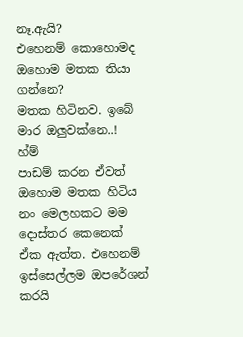නෑ.ඇයි?
එහෙනම් කොහොමද ඔහොම මතක තියා ගන්නෙ?
මතක හිටිනව. ඉබේ
මාර ඔලුවක්නෙ..!
හ්ම්
පාඩම් කරන ඒවත් ඔහොම මතක හිටිය නං මෙලහකට මම දොස්තර කෙනෙක්
ඒක ඇත්ත. එහෙනම් ඉස්සෙල්ලම ඔපරේශන් කරයි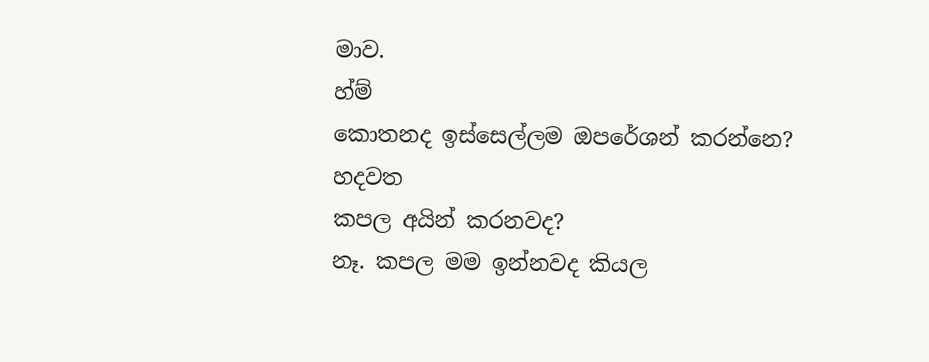මාව.
හ්ම්
කොතනද ඉස්සෙල්ලම ඔපරේශන් කරන්නෙ?
හදවත
කපල අයින් කරනවද?
නෑ. කපල මම ඉන්නවද කියල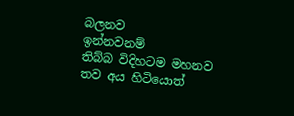බලනව
ඉන්නවනම්
තිබ්බ විදිහටම මහනව
තව අය හිටියොත්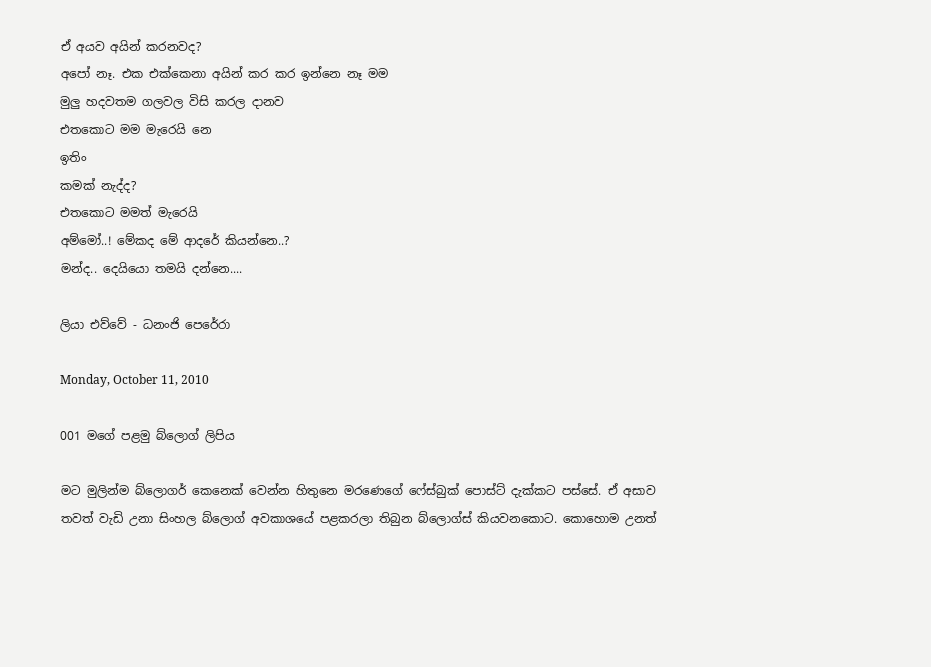ඒ අයව අයින් කරනවද?
අපෝ නෑ. එක එක්කෙනා අයින් කර කර ඉන්නෙ නෑ මම
මුලු හදවතම ගලවල විසි කරල දානව
එතකොට මම මැරෙයි නෙ
ඉතිං
කමක් නැද්ද?
එතකොට මමත් මැරෙයි
අම්මෝ..! මේකද මේ ආදරේ කියන්නෙ..?
මන්ද.. දෙයියො තමයි දන්නෙ....

ලියා එව්වේ - ධනංජි පෙරේරා

Monday, October 11, 2010

001 මගේ පළමු බ්ලොග් ලිපිය

මට මුලින්ම බ්ලොගර් කෙනෙක් වෙන්න හිතුනෙ මරණෙගේ ෆේස්බුක් පොස්ට් දැක්කට පස්සේ. ඒ අසාව තවත් වැඩි උනා සිංහල බ්ලොග් අවකාශයේ පළකරලා තිබුන බ්ලොග්ස් කියවනකොට. කොහොම උනත්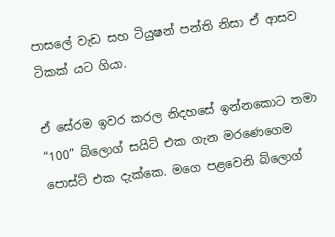පාසලේ වැඩ සහ ටියුෂන් පන්ති නිසා ඒ ආසව ටිකක් යට ගියා.

ඒ සේරම ඉවර කරල නිදහසේ ඉන්නකොට තමා “100” බ්ලොග් සයිට් එක ගැන මරණෙගෙම පොස්ට් එක දැක්කෙ. මගෙ පළවෙනි බ්ලොග්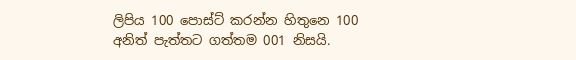ලිපිය 100 පොස්ට් කරන්න හිතුනෙ 100 අනිත් පැත්තට ගත්තම 001 නිසයි.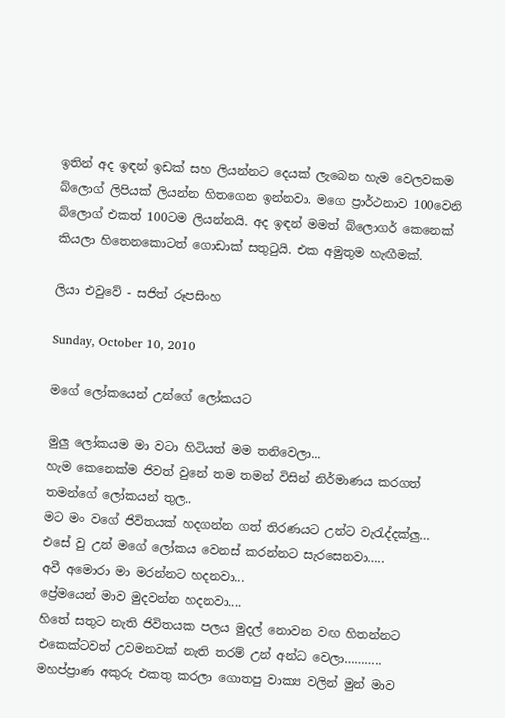ඉතින් අද ඉඳන් ඉඩක් සහ ලියන්නට දෙයක් ලැබෙන හැම වෙලවකම බ්ලොග් ලිපියක් ලියන්න හිතගෙන ඉන්නවා. මගෙ ප්‍රාර්ථනාව 100වෙනි බ්ලොග් එකත් 100ටම ලියන්නයි. අද ඉඳන් මමත් බ්ලොගර් කෙනෙක් කියලා හිතෙනකොටත් ගොඩාක් සතුටුයි. එක අමුතුම හැඟීමක්.

ලියා එවුවේ - සජිත් රූපසිංහ

Sunday, October 10, 2010

මගේ ලෝකයෙන් උන්ගේ ලෝකයට

මුලු ලෝකයම මා වටා හිටියත් මම තනිවෙලා...
හැම කෙනෙක්ම ජිවත් වුනේ තම තමන් විසින් නිර්මාණය කරගත් තමන්ගේ ලෝකයන් තුල..
මට මං වගේ ජිවිතයක් හදගන්න ගත් තිරණයට උන්ට වැරැද්දක්ලු…
එසේ වු උන් මගේ ලෝකය වෙනස් කරන්නට සැරසෙනවා…..
අවී අමොරා මා මරන්නට හදනවා...
ප්‍රේමයෙන් මාව මුදවන්න හදනවා....
හිතේ සතුට නැති ජිවිතයක පලය මුදල් නොවන වඟ හිතන්නට එකෙක්ටවත් උවමනවක් නැති තරම් උන් අන්ධ වෙලා………..
මහප්ප්‍රාණ අකුරු එකතු කරලා ගොතපු වාක්‍ය වලින් මුන් මාව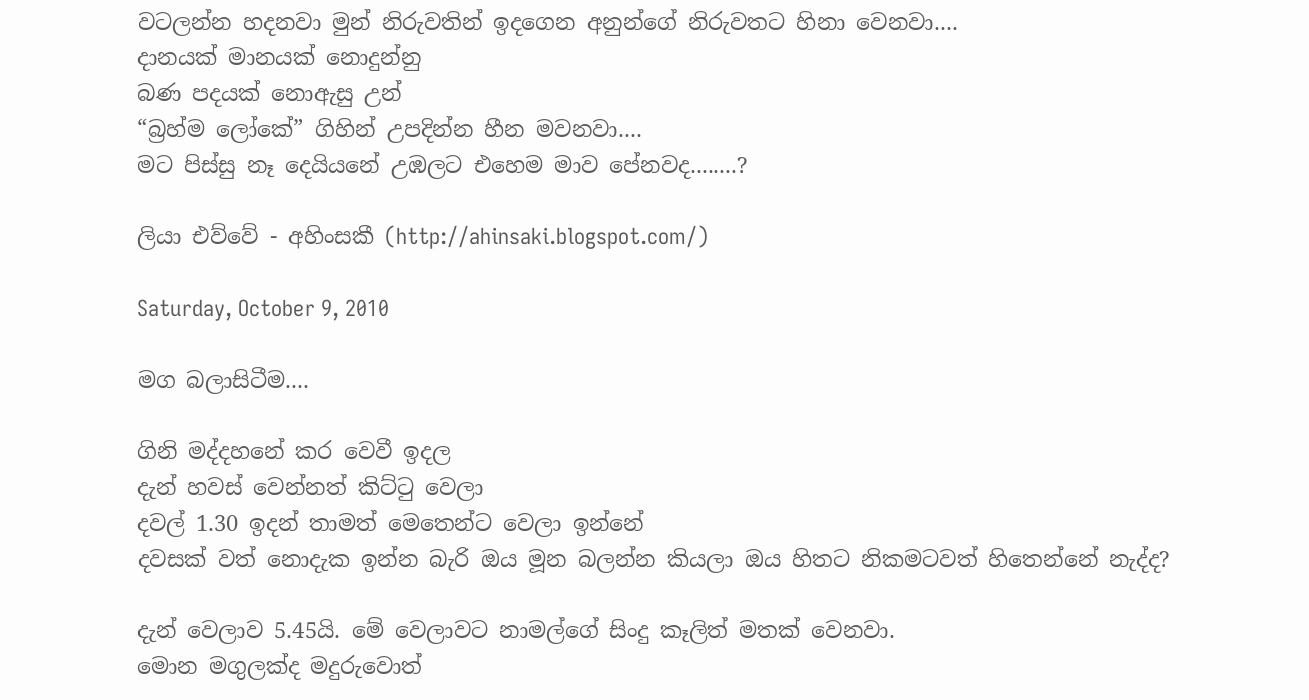වටලන්න හදනවා මුන් නිරුවතින් ඉදගෙන අනුන්ගේ නිරුවතට හිනා වෙනවා....
දානයක් මානයක් නොදුන්නු
බණ පදයක් නොඇසු උන්
“බ්‍රහ්ම ලෝකේ” ගිහින් උපදින්න හීන මවනවා....
මට පිස්සු නෑ දෙයියනේ උඹලට එහෙම මාව පේනවද........?

ලියා එව්වේ - අහිංසකී (http://ahinsaki.blogspot.com/)

Saturday, October 9, 2010

මග බලාසිටීම....

ගිනි මද්දහනේ කර වෙවී ඉදල
දැන් හවස් වෙන්නත් කිට්ටු වෙලා
දවල් 1.30 ඉදන් තාමත් මෙතෙන්ට වෙලා ඉන්නේ
දවසක් වත් නොදැක ඉන්න බැරි ඔය මූන බලන්න කියලා ඔය හිතට නිකමටවත් හිතෙන්නේ නැද්ද?

දැන් වෙලාව 5.45යි. මේ වෙලාවට නාමල්ගේ සිංදු කෑලිත් මතක් වෙනවා.
මොන මගුලක්ද මදුරුවොත්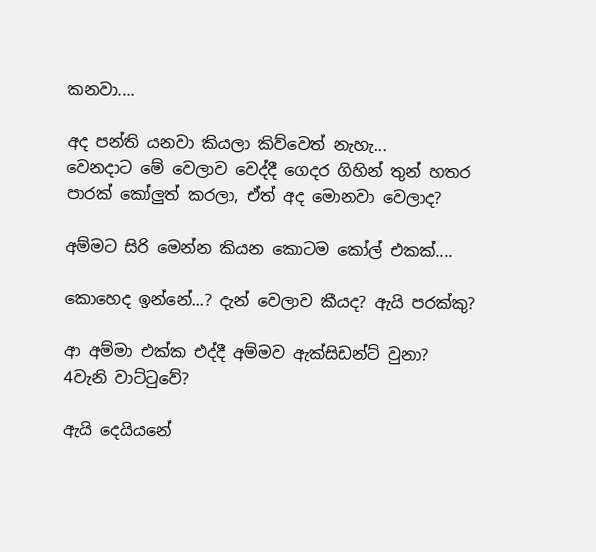කනවා....

අද පන්ති යනවා කියලා කිව්වෙත් නැහැ...
වෙනදාට මේ වෙලාව වෙද්දී ගෙදර ගිහින් තුන් හතර පාරක් කෝලුත් කරලා, ඒත් අද මොනවා වෙලාද?

අම්මට සිරි මෙන්න කියන කොටම කෝල් එකක්....

කොහෙද ඉන්නේ...? දැන් වෙලාව කීයද? ඇයි පරක්කු?

ආ අම්මා එක්ක එද්දී අම්මව ඇක්සිඩන්ට් වුනා?
4වැනි වාට්ටුවේ?

ඇයි දෙයියනේ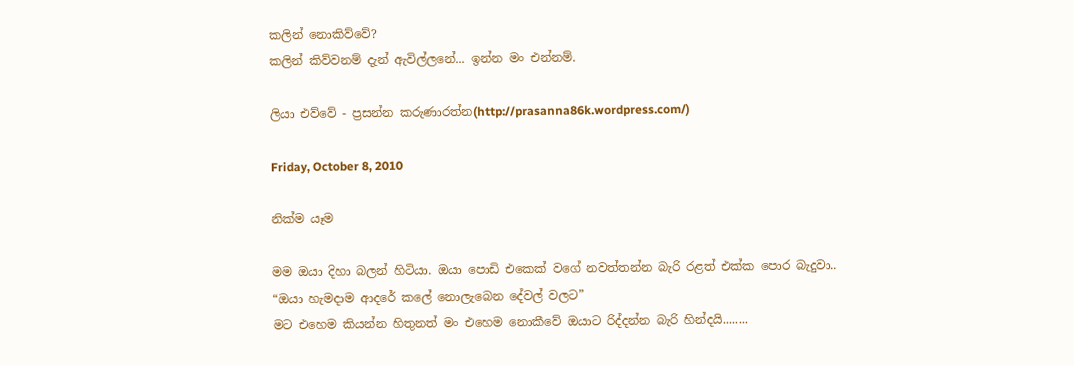කලින් නොකිව්වේ?
කලින් කිව්වනම් දැන් ඇවිල්ලනේ... ඉන්න මං එන්නම්.

ලියා එව්වේ - ප්‍රසන්න කරුණාරත්න(http://prasanna86k.wordpress.com/)

Friday, October 8, 2010

නික්ම යෑම

මම ඔයා දිහා බලන් හිටියා. ඔයා පොඩි එකෙක් වගේ නවත්තන්න බැරි රළත් එක්ක පොර බැදුවා..
“ඔයා හැමදාම ආදරේ කලේ නොලැබෙන දේවල් වලට”
මට එහෙම කියන්න හිතුනත් මං එහෙම නොකීවේ ඔයාට රිද්දන්න බැරි හින්දයි........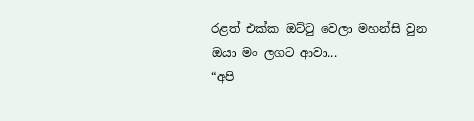රළත් එක්ක ඔට්ටු වෙලා මහන්සි වුන ඔයා මං ලගට ආවා...
“අපි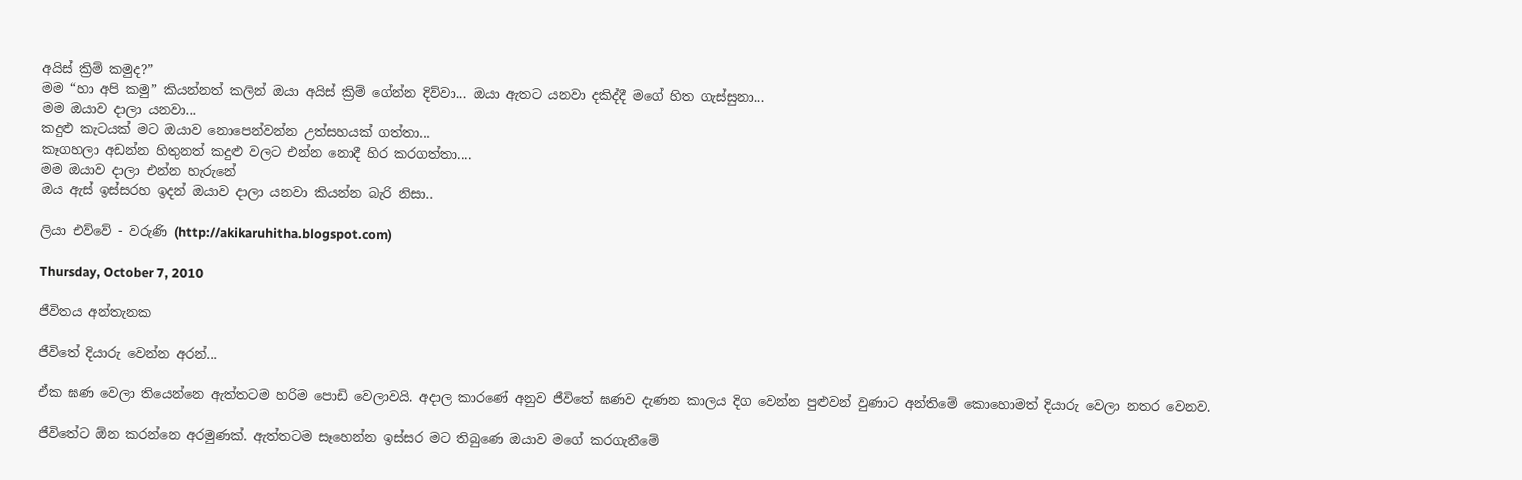අයිස් ක්‍රිම් කමුද?”
මම “හා අපි කමු” කියන්නත් කලින් ඔයා අයිස් ක්‍රිම් ගේන්න දිව්වා... ඔයා ඇතට යනවා දකිද්දී මගේ හිත ගැස්සුනා...
මම ඔයාව දාලා යනවා...
කදුළු කැටයක් මට ඔයාව නොපෙන්වන්න උත්සහයක් ගත්තා...
කෑගහලා අඩන්න හිතුනත් කදුළු වලට එන්න නොදී හිර කරගත්තා....
මම ඔයාව දාලා එන්න හැරුනේ
ඔය ඇස් ඉස්සරහ ඉදන් ඔයාව දාලා යනවා කියන්න බැරි නිසා..

ලියා එව්වේ - වරුණි (http://akikaruhitha.blogspot.com)

Thursday, October 7, 2010

ජීවිතය අන්තැනක

ජීවිතේ දියාරු වෙන්න අරන්...

ඒක ඝණ වෙලා තියෙන්නෙ ඇත්තටම හරිම පොඩි වෙලාවයි. අදාල කාරණේ අනුව ජීවිතේ ඝණව දැණන කාලය දිග වෙන්න පුළුවන් වුණාට අන්තිමේ කොහොමත් දියාරු වෙලා නතර වෙනව.

ජීවිතේට ඕන කරන්නෙ අරමුණක්. ඇත්තටම සෑහෙන්න ඉස්සර මට තිබුණෙ ඔයාව මගේ කරගැනීමේ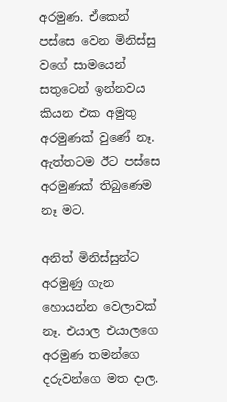අරමුණ. ඒකෙන් පස්සෙ වෙන මිනිස්සු වගේ සාමයෙන් සතුටෙන් ඉන්නවය කියන එක අමුතු අරමුණක් වුණේ නෑ. ඇත්තටම ඊට පස්සෙ අරමුණක් තිබුණෙම නෑ මට.

අනිත් මිනිස්සුන්ට අරමුණු ගැන හොයන්න වෙලාවක් නෑ. එයාල එයාලගෙ අරමුණ තමන්ගෙ දරුවන්ගෙ මත දාල.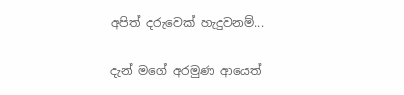අපිත් දරුවෙක් හැදුවනම්...

දැන් මගේ අරමුණ ආයෙත්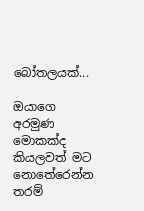බෝතලයක්...

ඔයාගෙ අරමුණ මොකක්ද කියලවත් මට නො‍තේරෙන්න තරම්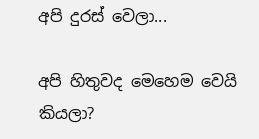අපි දුරස් වෙලා...

අපි හිතුවද මෙහෙම වෙයි කියලා?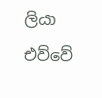ලියා එව්වේ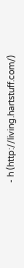- h (http://living.hartstuff.com/)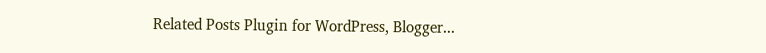Related Posts Plugin for WordPress, Blogger...